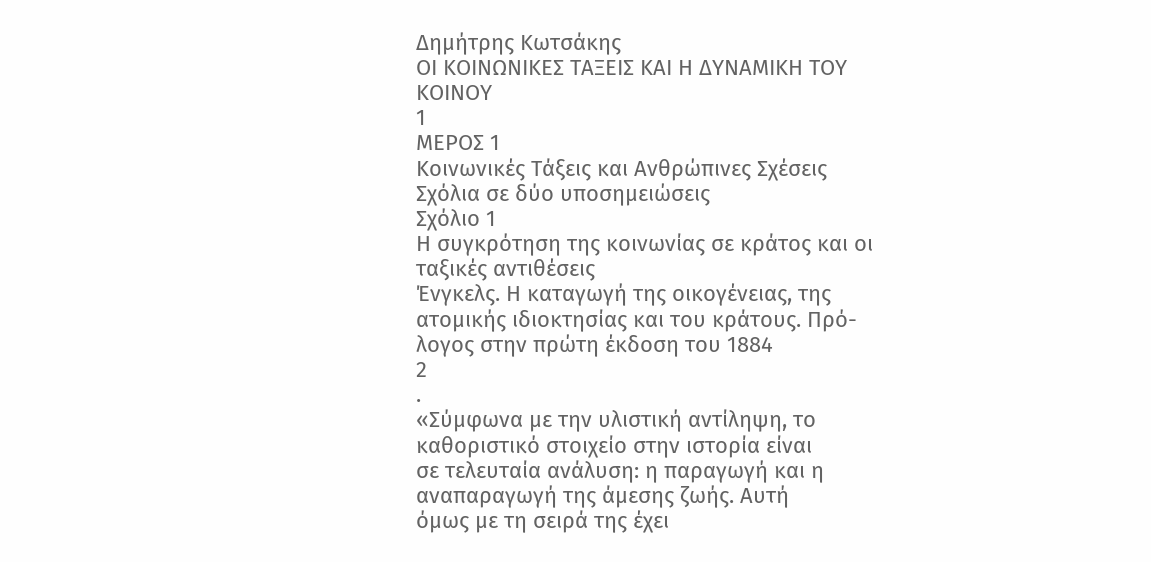Δημήτρης Κωτσάκης
ΟΙ ΚΟΙΝΩΝΙΚΕΣ ΤΑΞΕΙΣ ΚΑΙ Η ΔΥΝΑΜΙΚΗ ΤΟΥ ΚΟΙΝΟΥ
1
ΜΕΡΟΣ 1
Κοινωνικές Τάξεις και Ανθρώπινες Σχέσεις
Σχόλια σε δύο υποσημειώσεις
Σχόλιο 1
Η συγκρότηση της κοινωνίας σε κράτος και οι ταξικές αντιθέσεις
Ένγκελς. Η καταγωγή της οικογένειας, της ατομικής ιδιοκτησίας και του κράτους. Πρό-
λογος στην πρώτη έκδοση του 1884
2
.
«Σύμφωνα με την υλιστική αντίληψη, το καθοριστικό στοιχείο στην ιστορία είναι
σε τελευταία ανάλυση: η παραγωγή και η αναπαραγωγή της άμεσης ζωής. Αυτή
όμως με τη σειρά της έχει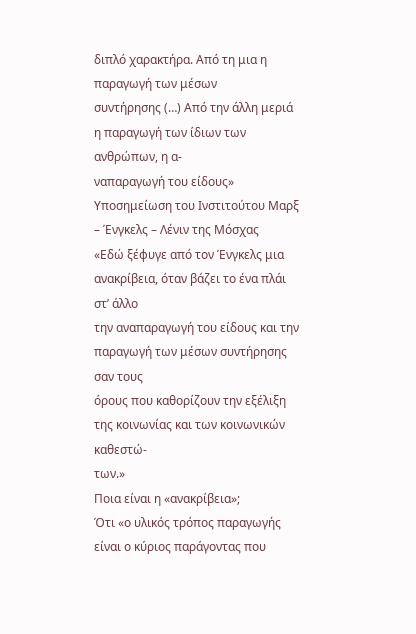διπλό χαρακτήρα. Από τη μια η παραγωγή των μέσων
συντήρησης (…) Από την άλλη μεριά η παραγωγή των ίδιων των ανθρώπων, η α-
ναπαραγωγή του είδους»
Υποσημείωση του Ινστιτούτου Μαρξ – Ένγκελς – Λένιν της Μόσχας
«Εδώ ξέφυγε από τον Ένγκελς μια ανακρίβεια, όταν βάζει το ένα πλάι στ’ άλλο
την αναπαραγωγή του είδους και την παραγωγή των μέσων συντήρησης σαν τους
όρους που καθορίζουν την εξέλιξη της κοινωνίας και των κοινωνικών καθεστώ-
των.»
Ποια είναι η «ανακρίβεια»;
Ότι «ο υλικός τρόπος παραγωγής είναι ο κύριος παράγοντας που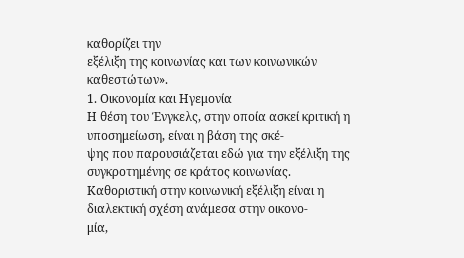καθορίζει την
εξέλιξη της κοινωνίας και των κοινωνικών καθεστώτων».
1. Οικονομία και Ηγεμονία
Η θέση του Ένγκελς, στην οποία ασκεί κριτική η υποσημείωση, είναι η βάση της σκέ-
ψης που παρουσιάζεται εδώ για την εξέλιξη της συγκροτημένης σε κράτος κοινωνίας.
Καθοριστική στην κοινωνική εξέλιξη είναι η διαλεκτική σχέση ανάμεσα στην οικονο-
μία,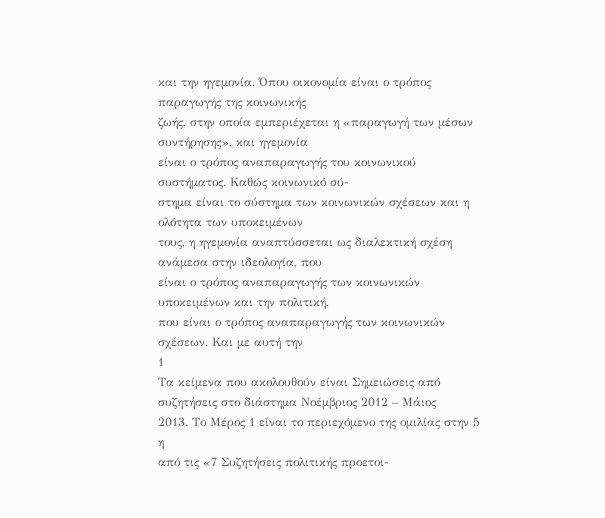και την ηγεμονία. Όπου οικονομία είναι ο τρόπος παραγωγής της κοινωνικής
ζωής, στην οποία εμπεριέχεται η «παραγωγή των μέσων συντήρησης», και ηγεμονία
είναι ο τρόπος αναπαραγωγής του κοινωνικού συστήματος. Καθώς κοινωνικό σύ-
στημα είναι το σύστημα των κοινωνικών σχέσεων και η ολότητα των υποκειμένων
τους, η ηγεμονία αναπτύσσεται ως διαλεκτική σχέση ανάμεσα στην ιδεολογία, που
είναι ο τρόπος αναπαραγωγής των κοινωνικών υποκειμένων και την πολιτική,
που είναι ο τρόπος αναπαραγωγής των κοινωνικών σχέσεων. Και με αυτή την
1
Τα κείμενα που ακολουθούν είναι Σημειώσεις από συζητήσεις στο διάστημα Νοέμβριος 2012 – Μάιος
2013. Το Μέρος 1 είναι το περιεχόμενο της ομιλίας στην 5
η
από τις «7 Συζητήσεις πολιτικής προετοι-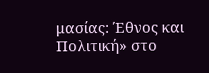μασίας: Έθνος και Πολιτική» στο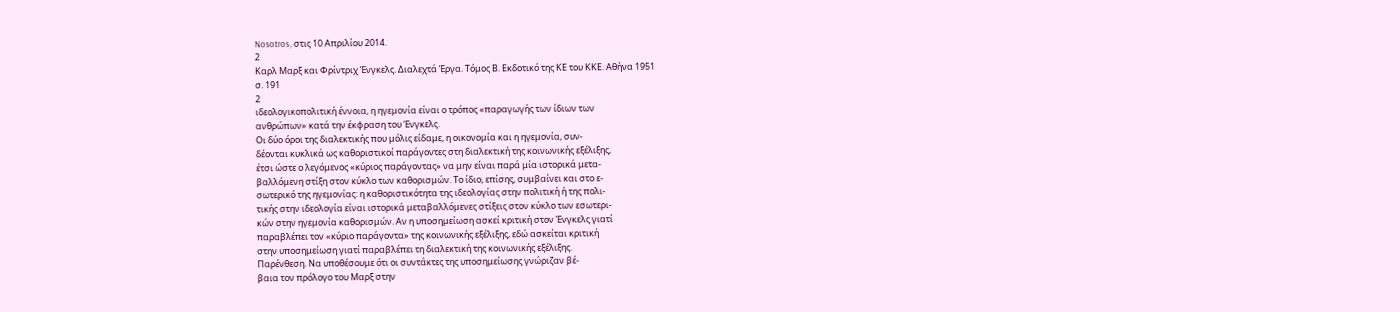Nosotros, στις 10 Απριλίου 2014.
2
Καρλ Μαρξ και Φρίντριχ Ένγκελς. Διαλεχτά Έργα. Τόμος Β. Εκδοτικό της ΚΕ του ΚΚΕ. Αθήνα 1951
σ. 191
2
ιδεολογικοπολιτική έννοια, η ηγεμονία είναι ο τρόπος «παραγωγής των ίδιων των
ανθρώπων» κατά την έκφραση του Ένγκελς.
Οι δύο όροι της διαλεκτικής που μόλις είδαμε, η οικονομία και η ηγεμονία, συν-
δέονται κυκλικά ως καθοριστικοί παράγοντες στη διαλεκτική της κοινωνικής εξέλιξης,
έτσι ώστε ο λεγόμενος «κύριος παράγοντας» να μην είναι παρά μία ιστορικά μετα-
βαλλόμενη στίξη στον κύκλο των καθορισμών. Το ίδιο, επίσης, συμβαίνει και στο ε-
σωτερικό της ηγεμονίας: η καθοριστικότητα της ιδεολογίας στην πολιτική ή της πολι-
τικής στην ιδεολογία είναι ιστορικά μεταβαλλόμενες στίξεις στον κύκλο των εσωτερι-
κών στην ηγεμονία καθορισμών. Αν η υποσημείωση ασκεί κριτική στον Ένγκελς γιατί
παραβλέπει τον «κύριο παράγοντα» της κοινωνικής εξέλιξης, εδώ ασκείται κριτική
στην υποσημείωση γιατί παραβλέπει τη διαλεκτική της κοινωνικής εξέλιξης.
Παρένθεση. Να υποθέσουμε ότι οι συντάκτες της υποσημείωσης γνώριζαν βέ-
βαια τον πρόλογο του Μαρξ στην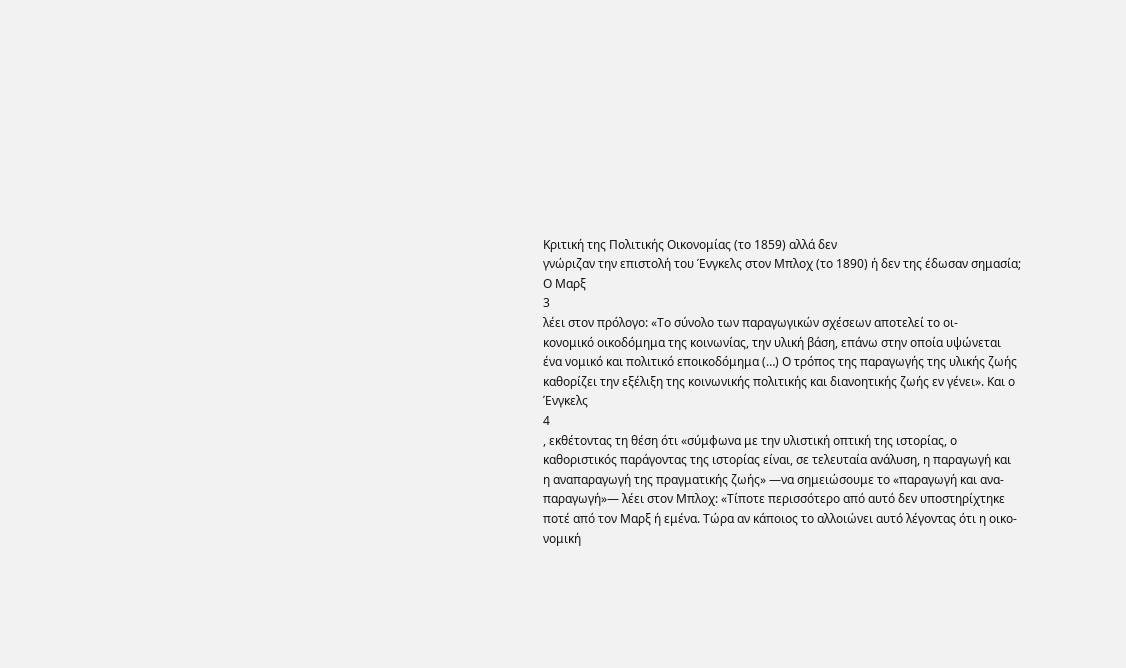Κριτική της Πολιτικής Οικονομίας (το 1859) αλλά δεν
γνώριζαν την επιστολή του Ένγκελς στον Μπλοχ (το 1890) ή δεν της έδωσαν σημασία;
Ο Μαρξ
3
λέει στον πρόλογο: «Το σύνολο των παραγωγικών σχέσεων αποτελεί το οι-
κονομικό οικοδόμημα της κοινωνίας, την υλική βάση, επάνω στην οποία υψώνεται
ένα νομικό και πολιτικό εποικοδόμημα (…) Ο τρόπος της παραγωγής της υλικής ζωής
καθορίζει την εξέλιξη της κοινωνικής πολιτικής και διανοητικής ζωής εν γένει». Και ο
Ένγκελς
4
, εκθέτοντας τη θέση ότι «σύμφωνα με την υλιστική οπτική της ιστορίας, ο
καθοριστικός παράγοντας της ιστορίας είναι, σε τελευταία ανάλυση, η παραγωγή και
η αναπαραγωγή της πραγματικής ζωής» —να σημειώσουμε το «παραγωγή και ανα-
παραγωγή»— λέει στον Μπλοχ: «Τίποτε περισσότερο από αυτό δεν υποστηρίχτηκε
ποτέ από τον Μαρξ ή εμένα. Τώρα αν κάποιος το αλλοιώνει αυτό λέγοντας ότι η οικο-
νομική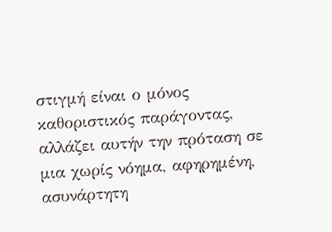στιγμή είναι ο μόνος καθοριστικός παράγοντας, αλλάζει αυτήν την πρόταση σε
μια χωρίς νόημα, αφηρημένη, ασυνάρτητη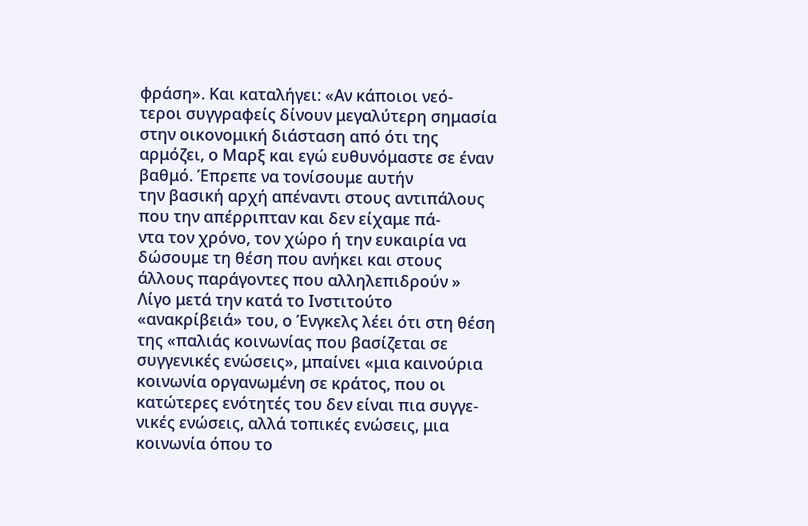φράση». Και καταλήγει: «Αν κάποιοι νεό-
τεροι συγγραφείς δίνουν μεγαλύτερη σημασία στην οικονομική διάσταση από ότι της
αρμόζει, ο Μαρξ και εγώ ευθυνόμαστε σε έναν βαθμό. Έπρεπε να τονίσουμε αυτήν
την βασική αρχή απέναντι στους αντιπάλους που την απέρριπταν και δεν είχαμε πά-
ντα τον χρόνο, τον χώρο ή την ευκαιρία να δώσουμε τη θέση που ανήκει και στους
άλλους παράγοντες που αλληλεπιδρούν »
Λίγο μετά την κατά το Ινστιτούτο «ανακρίβειά» του, ο Ένγκελς λέει ότι στη θέση
της «παλιάς κοινωνίας που βασίζεται σε συγγενικές ενώσεις», μπαίνει «μια καινούρια
κοινωνία οργανωμένη σε κράτος, που οι κατώτερες ενότητές του δεν είναι πια συγγε-
νικές ενώσεις, αλλά τοπικές ενώσεις, μια κοινωνία όπου το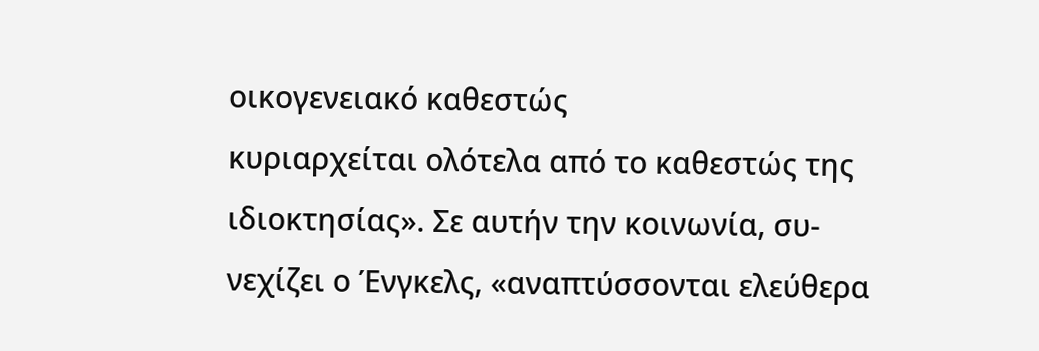οικογενειακό καθεστώς
κυριαρχείται ολότελα από το καθεστώς της ιδιοκτησίας». Σε αυτήν την κοινωνία, συ-
νεχίζει ο Ένγκελς, «αναπτύσσονται ελεύθερα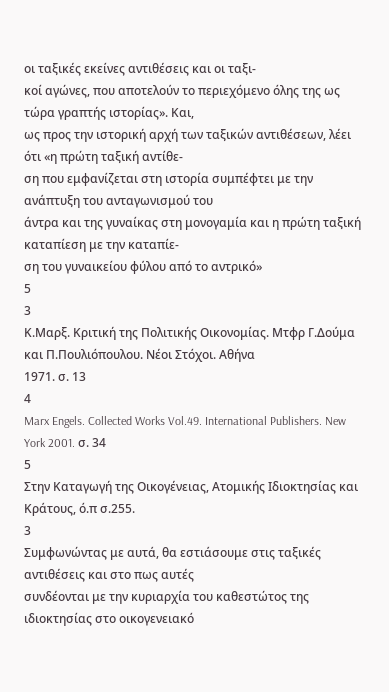οι ταξικές εκείνες αντιθέσεις και οι ταξι-
κοί αγώνες, που αποτελούν το περιεχόμενο όλης της ως τώρα γραπτής ιστορίας». Και,
ως προς την ιστορική αρχή των ταξικών αντιθέσεων, λέει ότι «η πρώτη ταξική αντίθε-
ση που εμφανίζεται στη ιστορία συμπέφτει με την ανάπτυξη του ανταγωνισμού του
άντρα και της γυναίκας στη μονογαμία και η πρώτη ταξική καταπίεση με την καταπίε-
ση του γυναικείου φύλου από το αντρικό»
5
3
Κ.Μαρξ. Κριτική της Πολιτικής Οικονομίας. Μτφρ Γ.Δούμα και Π.Πουλιόπουλου. Νέοι Στόχοι. Αθήνα
1971. σ. 13
4
Marx Engels. Collected Works Vol.49. International Publishers. New York 2001. σ. 34
5
Στην Καταγωγή της Οικογένειας, Ατομικής Ιδιοκτησίας και Κράτους, ό.π σ.255.
3
Συμφωνώντας με αυτά, θα εστιάσουμε στις ταξικές αντιθέσεις και στο πως αυτές
συνδέονται με την κυριαρχία του καθεστώτος της ιδιοκτησίας στο οικογενειακό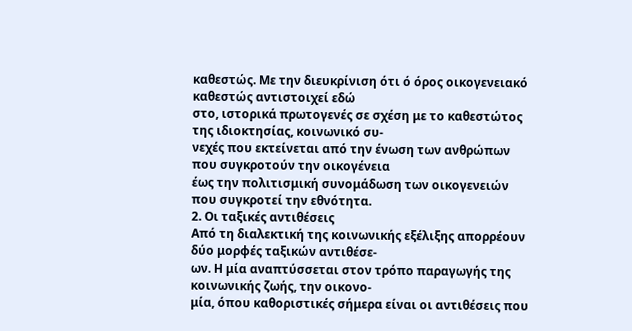καθεστώς. Με την διευκρίνιση ότι ό όρος οικογενειακό καθεστώς αντιστοιχεί εδώ
στο, ιστορικά πρωτογενές σε σχέση με το καθεστώτος της ιδιοκτησίας, κοινωνικό συ-
νεχές που εκτείνεται από την ένωση των ανθρώπων που συγκροτούν την οικογένεια
έως την πολιτισμική συνομάδωση των οικογενειών που συγκροτεί την εθνότητα.
2. Οι ταξικές αντιθέσεις
Από τη διαλεκτική της κοινωνικής εξέλιξης απορρέουν δύο μορφές ταξικών αντιθέσε-
ων. Η μία αναπτύσσεται στον τρόπο παραγωγής της κοινωνικής ζωής, την οικονο-
μία, όπου καθοριστικές σήμερα είναι οι αντιθέσεις που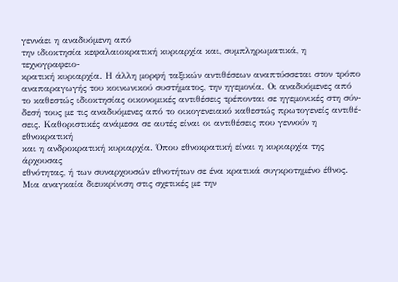γεννάει η αναδυόμενη από
την ιδιοκτησία κεφαλαιοκρατική κυριαρχία και, συμπληρωματικά, η τεχνογραφειο-
κρατική κυριαρχία. Η άλλη μορφή ταξικών αντιθέσεων αναπτύσσεται στον τρόπο
αναπαραγωγής του κοινωνικού συστήματος, την ηγεμονία. Οι αναδυόμενες από
το καθεστώς ιδιοκτησίας οικονομικές αντιθέσεις τρέπονται σε ηγεμονικές στη σύν-
δεσή τους με τις αναδυόμενες από το οικογενειακό καθεστώς πρωτογενείς αντιθέ-
σεις. Καθοριστικές ανάμεσα σε αυτές είναι οι αντιθέσεις που γεννούν η εθνοκρατική
και η ανδροκρατική κυριαρχία. Όπου εθνοκρατική είναι η κυριαρχία της άρχουσας
εθνότητας, ή των συναρχουσών εθνοτήτων σε ένα κρατικά συγκροτημένο έθνος.
Μια αναγκαία διευκρίνιση στις σχετικές με την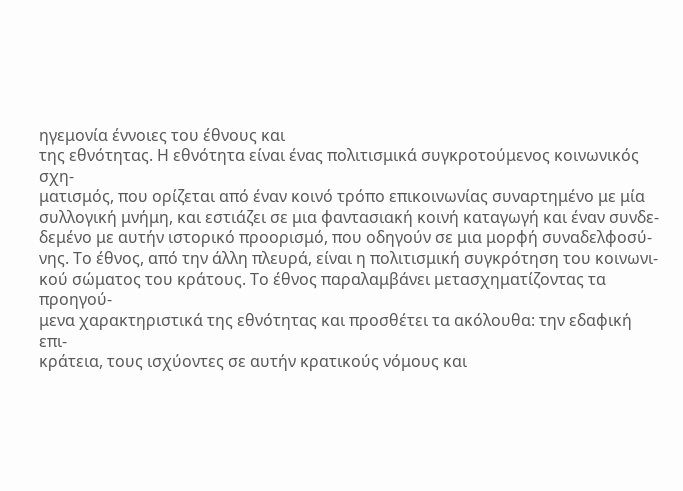ηγεμονία έννοιες του έθνους και
της εθνότητας. Η εθνότητα είναι ένας πολιτισμικά συγκροτούμενος κοινωνικός σχη-
ματισμός, που ορίζεται από έναν κοινό τρόπο επικοινωνίας συναρτημένο με μία
συλλογική μνήμη, και εστιάζει σε μια φαντασιακή κοινή καταγωγή και έναν συνδε-
δεμένο με αυτήν ιστορικό προορισμό, που οδηγούν σε μια μορφή συναδελφοσύ-
νης. Το έθνος, από την άλλη πλευρά, είναι η πολιτισμική συγκρότηση του κοινωνι-
κού σώματος του κράτους. Το έθνος παραλαμβάνει μετασχηματίζοντας τα προηγού-
μενα χαρακτηριστικά της εθνότητας και προσθέτει τα ακόλουθα: την εδαφική επι-
κράτεια, τους ισχύοντες σε αυτήν κρατικούς νόμους και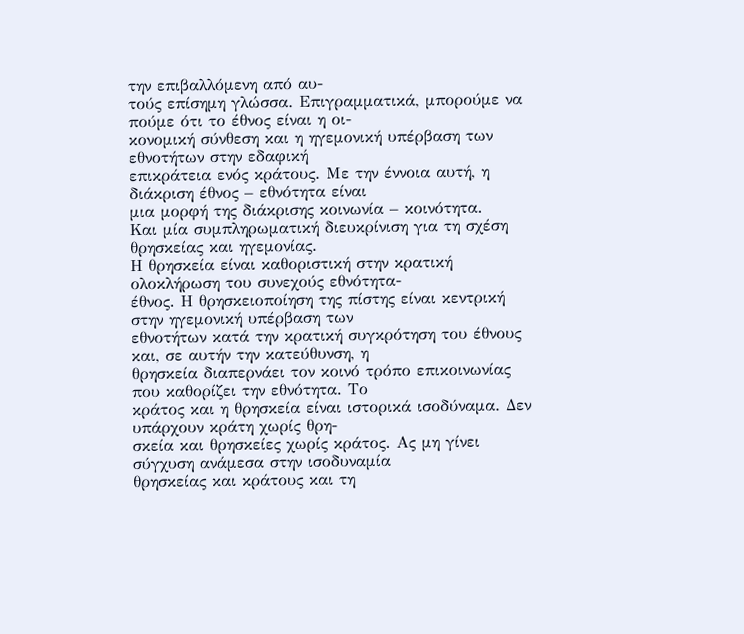την επιβαλλόμενη από αυ-
τούς επίσημη γλώσσα. Επιγραμματικά, μπορούμε να πούμε ότι το έθνος είναι η οι-
κονομική σύνθεση και η ηγεμονική υπέρβαση των εθνοτήτων στην εδαφική
επικράτεια ενός κράτους. Με την έννοια αυτή, η διάκριση έθνος – εθνότητα είναι
μια μορφή της διάκρισης κοινωνία – κοινότητα.
Και μία συμπληρωματική διευκρίνιση για τη σχέση θρησκείας και ηγεμονίας.
Η θρησκεία είναι καθοριστική στην κρατική ολοκλήρωση του συνεχούς εθνότητα-
έθνος. Η θρησκειοποίηση της πίστης είναι κεντρική στην ηγεμονική υπέρβαση των
εθνοτήτων κατά την κρατική συγκρότηση του έθνους και, σε αυτήν την κατεύθυνση, η
θρησκεία διαπερνάει τον κοινό τρόπο επικοινωνίας που καθορίζει την εθνότητα. Το
κράτος και η θρησκεία είναι ιστορικά ισοδύναμα. Δεν υπάρχουν κράτη χωρίς θρη-
σκεία και θρησκείες χωρίς κράτος. Ας μη γίνει σύγχυση ανάμεσα στην ισοδυναμία
θρησκείας και κράτους και τη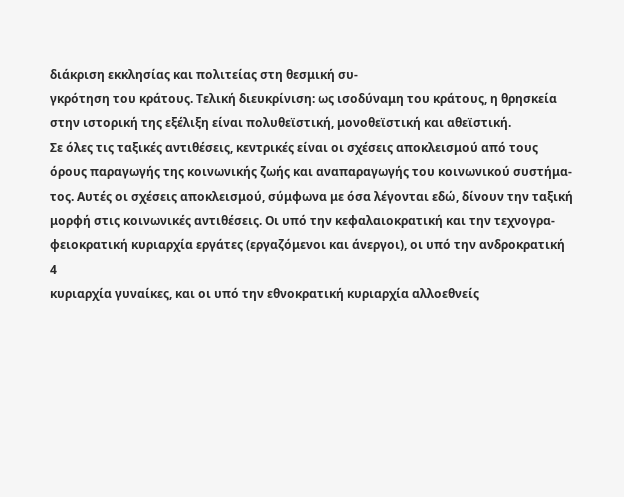διάκριση εκκλησίας και πολιτείας στη θεσμική συ-
γκρότηση του κράτους. Τελική διευκρίνιση: ως ισοδύναμη του κράτους, η θρησκεία
στην ιστορική της εξέλιξη είναι πολυθεϊστική, μονοθεϊστική και αθεϊστική.
Σε όλες τις ταξικές αντιθέσεις, κεντρικές είναι οι σχέσεις αποκλεισμού από τους
όρους παραγωγής της κοινωνικής ζωής και αναπαραγωγής του κοινωνικού συστήμα-
τος. Αυτές οι σχέσεις αποκλεισμού, σύμφωνα με όσα λέγονται εδώ, δίνουν την ταξική
μορφή στις κοινωνικές αντιθέσεις. Οι υπό την κεφαλαιοκρατική και την τεχνογρα-
φειοκρατική κυριαρχία εργάτες (εργαζόμενοι και άνεργοι), οι υπό την ανδροκρατική
4
κυριαρχία γυναίκες, και οι υπό την εθνοκρατική κυριαρχία αλλοεθνείς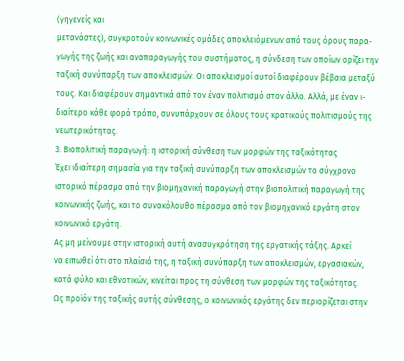(γηγενείς και
μετανάστες), συγκροτούν κοινωνικές ομάδες αποκλειόμενων από τους όρους παρα-
γωγής της ζωής και αναπαραγωγής του συστήματος, η σύνδεση των οποίων ορίζει την
ταξική συνύπαρξη των αποκλεισμών. Οι αποκλεισμοί αυτοί διαφέρουν βέβαια μεταξύ
τους. Και διαφέρουν σημαντικά από τον έναν πολιτισμό στον άλλο. Αλλά, με έναν ι-
διαίτερο κάθε φορά τρόπο, συνυπάρχουν σε όλους τους κρατικούς πολιτισμούς της
νεωτερικότητας.
3. Βιοπολιτική παραγωγή: η ιστορική σύνθεση των μορφών της ταξικότητας
Έχει ιδιαίτερη σημασία για την ταξική συνύπαρξη των αποκλεισμών το σύγχρονο
ιστορικό πέρασμα από την βιομηχανική παραγωγή στην βιοπολιτική παραγωγή της
κοινωνικής ζωής, και το συνακόλουθο πέρασμα από τον βιομηχανικό εργάτη στον
κοινωνικό εργάτη.
Ας μη μείνουμε στην ιστορική αυτή ανασυγκρότηση της εργατικής τάξης. Αρκεί
να ειπωθεί ότι στο πλαίσιό της, η ταξική συνύπαρξη των αποκλεισμών, εργασιακών,
κατά φύλο και εθνοτικών, κινείται προς τη σύνθεση των μορφών της ταξικότητας.
Ως προϊόν της ταξικής αυτής σύνθεσης, ο κοινωνικός εργάτης δεν περιορίζεται στην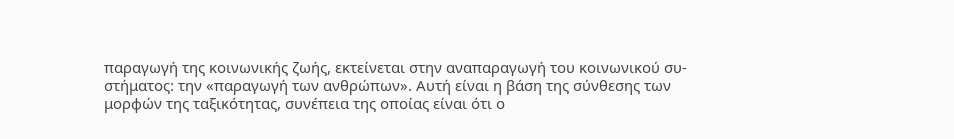παραγωγή της κοινωνικής ζωής, εκτείνεται στην αναπαραγωγή του κοινωνικού συ-
στήματος: την «παραγωγή των ανθρώπων». Αυτή είναι η βάση της σύνθεσης των
μορφών της ταξικότητας, συνέπεια της οποίας είναι ότι ο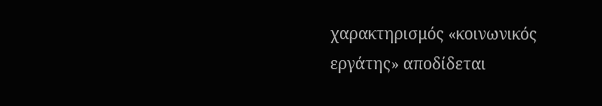χαρακτηρισμός «κοινωνικός
εργάτης» αποδίδεται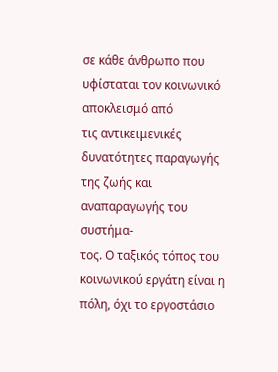σε κάθε άνθρωπο που υφίσταται τον κοινωνικό αποκλεισμό από
τις αντικειμενικές δυνατότητες παραγωγής της ζωής και αναπαραγωγής του συστήμα-
τος. Ο ταξικός τόπος του κοινωνικού εργάτη είναι η πόλη, όχι το εργοστάσιο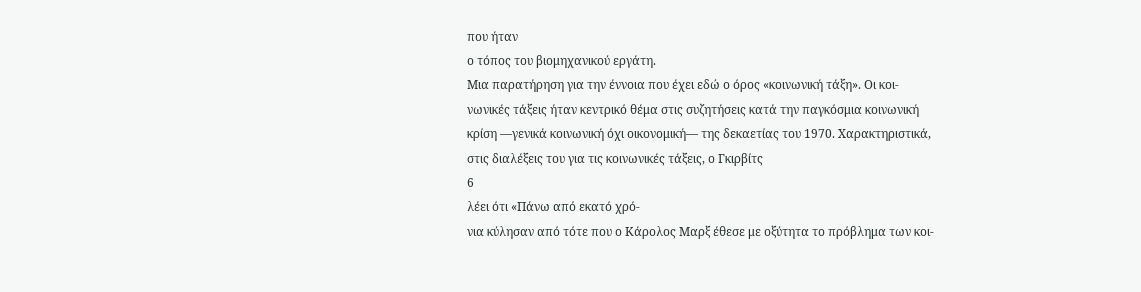που ήταν
ο τόπος του βιομηχανικού εργάτη.
Μια παρατήρηση για την έννοια που έχει εδώ ο όρος «κοινωνική τάξη». Οι κοι-
νωνικές τάξεις ήταν κεντρικό θέμα στις συζητήσεις κατά την παγκόσμια κοινωνική
κρίση —γενικά κοινωνική όχι οικονομική— της δεκαετίας του 1970. Χαρακτηριστικά,
στις διαλέξεις του για τις κοινωνικές τάξεις, ο Γκιρβίτς
6
λέει ότι «Πάνω από εκατό χρό-
νια κύλησαν από τότε που ο Κάρολος Μαρξ έθεσε με οξύτητα το πρόβλημα των κοι-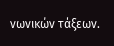νωνικών τάξεων.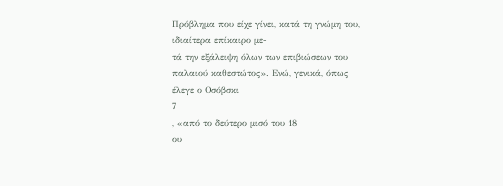Πρόβλημα που είχε γίνει, κατά τη γνώμη του, ιδιαίτερα επίκαιρο με-
τά την εξάλειψη όλων των επιβιώσεων του παλαιού καθεστώτος». Ενώ, γενικά, όπως
έλεγε ο Οσόβσκι
7
, «από το δεύτερο μισό του 18
ου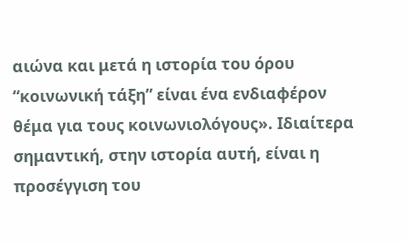αιώνα και μετά η ιστορία του όρου
“κοινωνική τάξη” είναι ένα ενδιαφέρον θέμα για τους κοινωνιολόγους». Ιδιαίτερα
σημαντική, στην ιστορία αυτή, είναι η προσέγγιση του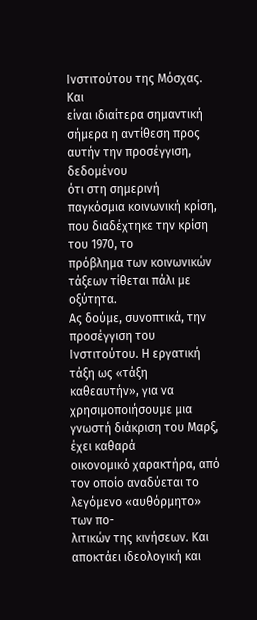Ινστιτούτου της Μόσχας. Και
είναι ιδιαίτερα σημαντική σήμερα η αντίθεση προς αυτήν την προσέγγιση, δεδομένου
ότι στη σημερινή παγκόσμια κοινωνική κρίση, που διαδέχτηκε την κρίση του 1970, το
πρόβλημα των κοινωνικών τάξεων τίθεται πάλι με οξύτητα.
Ας δούμε, συνοπτικά, την προσέγγιση του Ινστιτούτου. Η εργατική τάξη ως «τάξη
καθεαυτήν», για να χρησιμοποιήσουμε μια γνωστή διάκριση του Μαρξ, έχει καθαρά
οικονομικό χαρακτήρα, από τον οποίο αναδύεται το λεγόμενο «αυθόρμητο» των πο-
λιτικών της κινήσεων. Και αποκτάει ιδεολογική και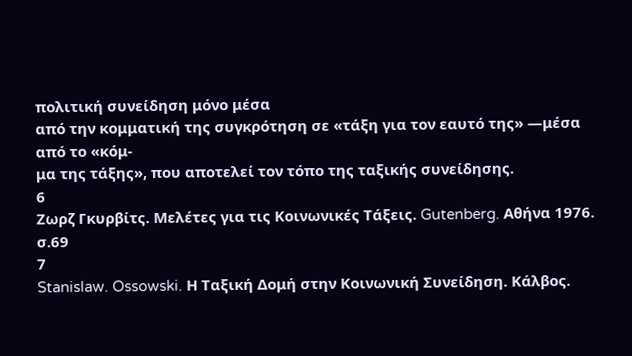πολιτική συνείδηση μόνο μέσα
από την κομματική της συγκρότηση σε «τάξη για τον εαυτό της» —μέσα από το «κόμ-
μα της τάξης», που αποτελεί τον τόπο της ταξικής συνείδησης.
6
Ζωρζ Γκυρβίτς. Μελέτες για τις Κοινωνικές Τάξεις. Gutenberg. Αθήνα 1976. σ.69
7
Stanislaw. Ossowski. Η Ταξική Δομή στην Κοινωνική Συνείδηση. Κάλβος.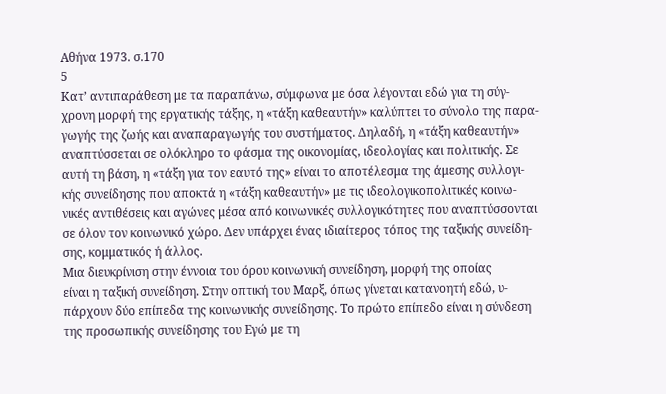Αθήνα 1973. σ.170
5
Κατ’ αντιπαράθεση με τα παραπάνω, σύμφωνα με όσα λέγονται εδώ για τη σύγ-
χρονη μορφή της εργατικής τάξης, η «τάξη καθεαυτήν» καλύπτει το σύνολο της παρα-
γωγής της ζωής και αναπαραγωγής του συστήματος. Δηλαδή, η «τάξη καθεαυτήν»
αναπτύσσεται σε ολόκληρο το φάσμα της οικονομίας, ιδεολογίας και πολιτικής. Σε
αυτή τη βάση, η «τάξη για τον εαυτό της» είναι το αποτέλεσμα της άμεσης συλλογι-
κής συνείδησης που αποκτά η «τάξη καθεαυτήν» με τις ιδεολογικοπολιτικές κοινω-
νικές αντιθέσεις και αγώνες μέσα από κοινωνικές συλλογικότητες που αναπτύσσονται
σε όλον τον κοινωνικό χώρο. Δεν υπάρχει ένας ιδιαίτερος τόπος της ταξικής συνείδη-
σης, κομματικός ή άλλος.
Μια διευκρίνιση στην έννοια του όρου κοινωνική συνείδηση, μορφή της οποίας
είναι η ταξική συνείδηση. Στην οπτική του Μαρξ, όπως γίνεται κατανοητή εδώ, υ-
πάρχουν δύο επίπεδα της κοινωνικής συνείδησης. Το πρώτο επίπεδο είναι η σύνδεση
της προσωπικής συνείδησης του Εγώ με τη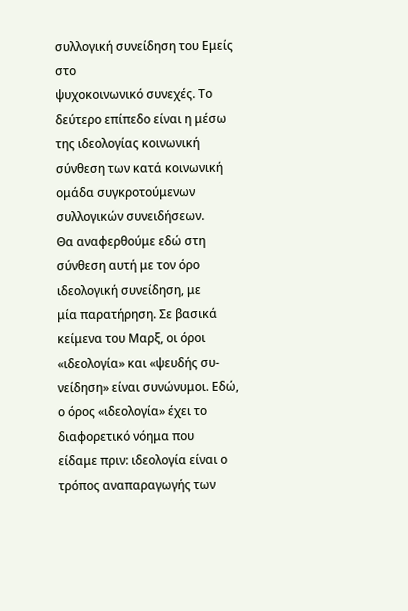συλλογική συνείδηση του Εμείς στο
ψυχοκοινωνικό συνεχές. Το δεύτερο επίπεδο είναι η μέσω της ιδεολογίας κοινωνική
σύνθεση των κατά κοινωνική ομάδα συγκροτούμενων συλλογικών συνειδήσεων.
Θα αναφερθούμε εδώ στη σύνθεση αυτή με τον όρο ιδεολογική συνείδηση, με
μία παρατήρηση. Σε βασικά κείμενα του Μαρξ, οι όροι «ιδεολογία» και «ψευδής συ-
νείδηση» είναι συνώνυμοι. Εδώ, ο όρος «ιδεολογία» έχει το διαφορετικό νόημα που
είδαμε πριν: ιδεολογία είναι ο τρόπος αναπαραγωγής των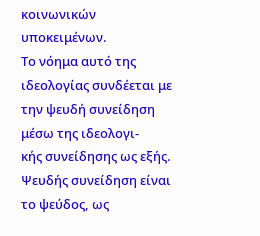κοινωνικών υποκειμένων.
Το νόημα αυτό της ιδεολογίας συνδέεται με την ψευδή συνείδηση μέσω της ιδεολογι-
κής συνείδησης ως εξής. Ψευδής συνείδηση είναι το ψεύδος, ως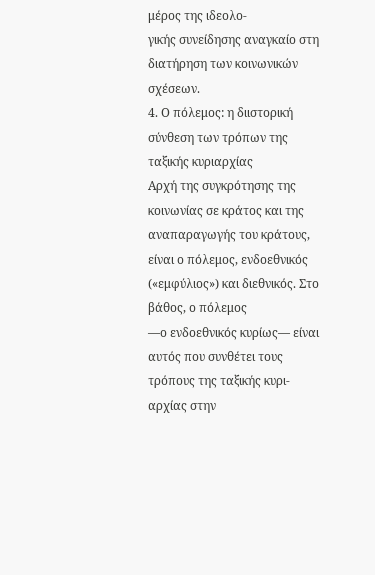μέρος της ιδεολο-
γικής συνείδησης αναγκαίο στη διατήρηση των κοινωνικών σχέσεων.
4. Ο πόλεμος: η διιστορική σύνθεση των τρόπων της ταξικής κυριαρχίας
Αρχή της συγκρότησης της κοινωνίας σε κράτος και της αναπαραγωγής του κράτους,
είναι ο πόλεμος, ενδοεθνικός («εμφύλιος») και διεθνικός. Στο βάθος, ο πόλεμος
—ο ενδοεθνικός κυρίως— είναι αυτός που συνθέτει τους τρόπους της ταξικής κυρι-
αρχίας στην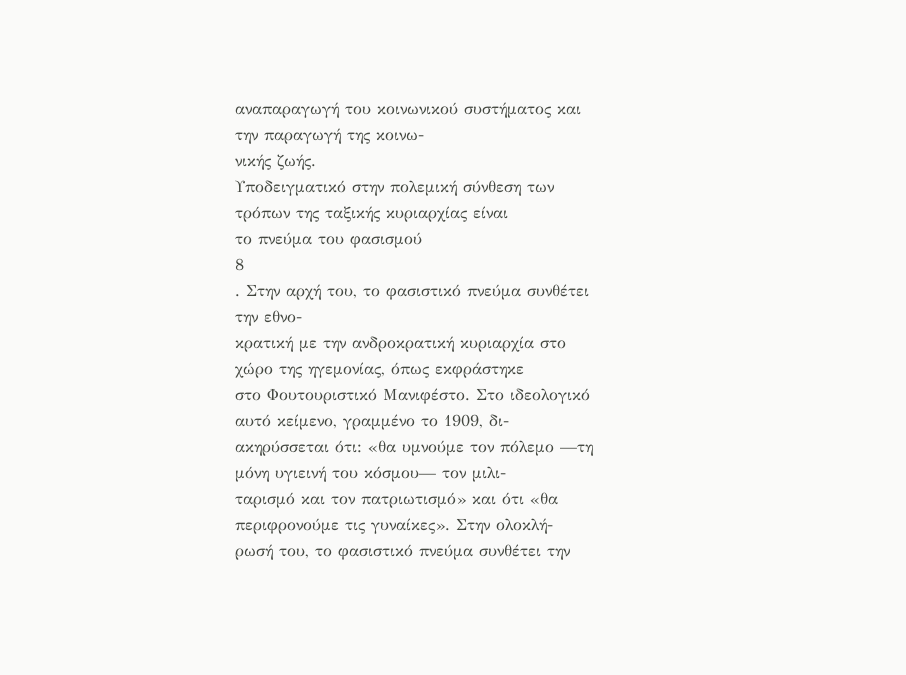αναπαραγωγή του κοινωνικού συστήματος και την παραγωγή της κοινω-
νικής ζωής.
Υποδειγματικό στην πολεμική σύνθεση των τρόπων της ταξικής κυριαρχίας είναι
το πνεύμα του φασισμού
8
. Στην αρχή του, το φασιστικό πνεύμα συνθέτει την εθνο-
κρατική με την ανδροκρατική κυριαρχία στο χώρο της ηγεμονίας, όπως εκφράστηκε
στο Φουτουριστικό Μανιφέστο. Στο ιδεολογικό αυτό κείμενο, γραμμένο το 1909, δι-
ακηρύσσεται ότι: «θα υμνούμε τον πόλεμο —τη μόνη υγιεινή του κόσμου— τον μιλι-
ταρισμό και τον πατριωτισμό» και ότι «θα περιφρονούμε τις γυναίκες». Στην ολοκλή-
ρωσή του, το φασιστικό πνεύμα συνθέτει την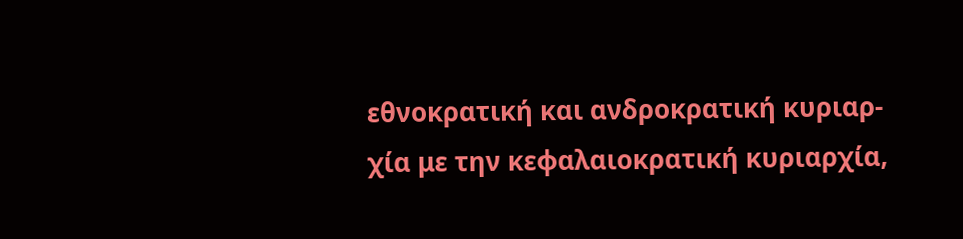εθνοκρατική και ανδροκρατική κυριαρ-
χία με την κεφαλαιοκρατική κυριαρχία,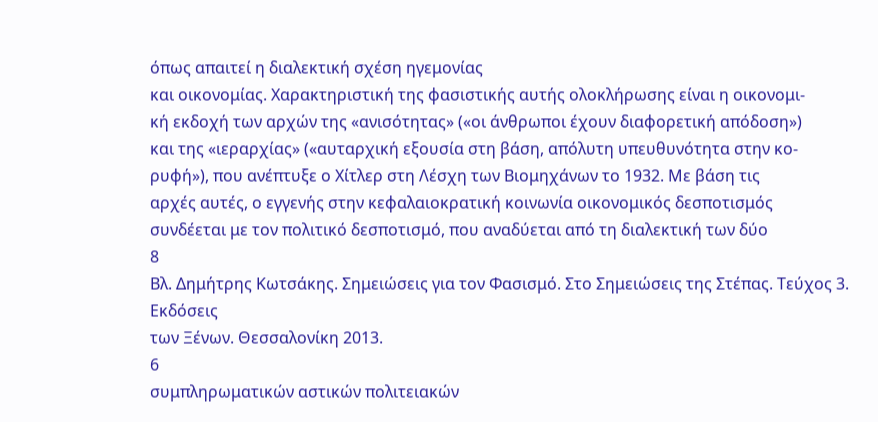όπως απαιτεί η διαλεκτική σχέση ηγεμονίας
και οικονομίας. Χαρακτηριστική της φασιστικής αυτής ολοκλήρωσης είναι η οικονομι-
κή εκδοχή των αρχών της «ανισότητας» («οι άνθρωποι έχουν διαφορετική απόδοση»)
και της «ιεραρχίας» («αυταρχική εξουσία στη βάση, απόλυτη υπευθυνότητα στην κο-
ρυφή»), που ανέπτυξε ο Χίτλερ στη Λέσχη των Βιομηχάνων το 1932. Με βάση τις
αρχές αυτές, ο εγγενής στην κεφαλαιοκρατική κοινωνία οικονομικός δεσποτισμός
συνδέεται με τον πολιτικό δεσποτισμό, που αναδύεται από τη διαλεκτική των δύο
8
Βλ. Δημήτρης Κωτσάκης. Σημειώσεις για τον Φασισμό. Στο Σημειώσεις της Στέπας. Τεύχος 3. Εκδόσεις
των Ξένων. Θεσσαλονίκη 2013.
6
συμπληρωματικών αστικών πολιτειακών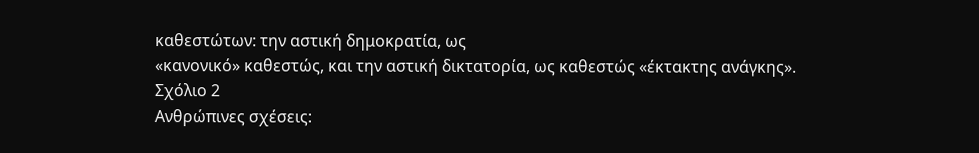καθεστώτων: την αστική δημοκρατία, ως
«κανονικό» καθεστώς, και την αστική δικτατορία, ως καθεστώς «έκτακτης ανάγκης».
Σχόλιο 2
Ανθρώπινες σχέσεις: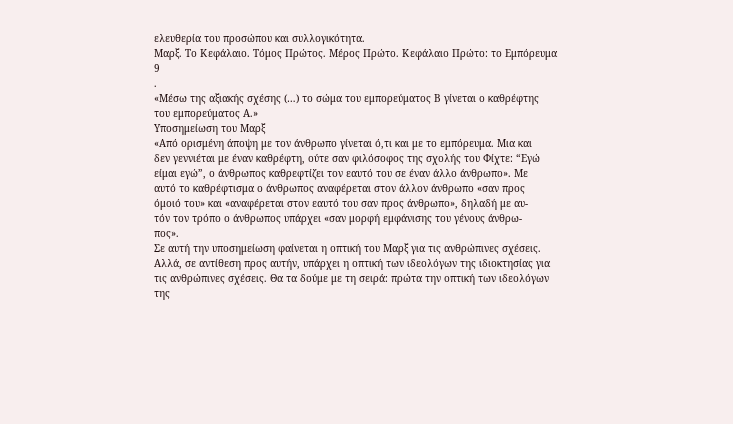ελευθερία του προσώπου και συλλογικότητα.
Μαρξ. Το Κεφάλαιο. Τόμος Πρώτος. Μέρος Πρώτο. Κεφάλαιο Πρώτο: το Εμπόρευμα
9
.
«Μέσω της αξιακής σχέσης (…) το σώμα του εμπορεύματος Β γίνεται ο καθρέφτης
του εμπορεύματος Α.»
Υποσημείωση του Μαρξ
«Από ορισμένη άποψη με τον άνθρωπο γίνεται ό,τι και με το εμπόρευμα. Μια και
δεν γεννιέται με έναν καθρέφτη, ούτε σαν φιλόσοφος της σχολής του Φίχτε: “Εγώ
είμαι εγώ”, ο άνθρωπος καθρεφτίζει τον εαυτό του σε έναν άλλο άνθρωπο». Με
αυτό το καθρέφτισμα ο άνθρωπος αναφέρεται στον άλλον άνθρωπο «σαν προς
όμοιό του» και «αναφέρεται στον εαυτό του σαν προς άνθρωπο», δηλαδή με αυ-
τόν τον τρόπο ο άνθρωπος υπάρχει «σαν μορφή εμφάνισης του γένους άνθρω-
πος».
Σε αυτή την υποσημείωση φαίνεται η οπτική του Μαρξ για τις ανθρώπινες σχέσεις.
Αλλά, σε αντίθεση προς αυτήν, υπάρχει η οπτική των ιδεολόγων της ιδιοκτησίας για
τις ανθρώπινες σχέσεις. Θα τα δούμε με τη σειρά: πρώτα την οπτική των ιδεολόγων
της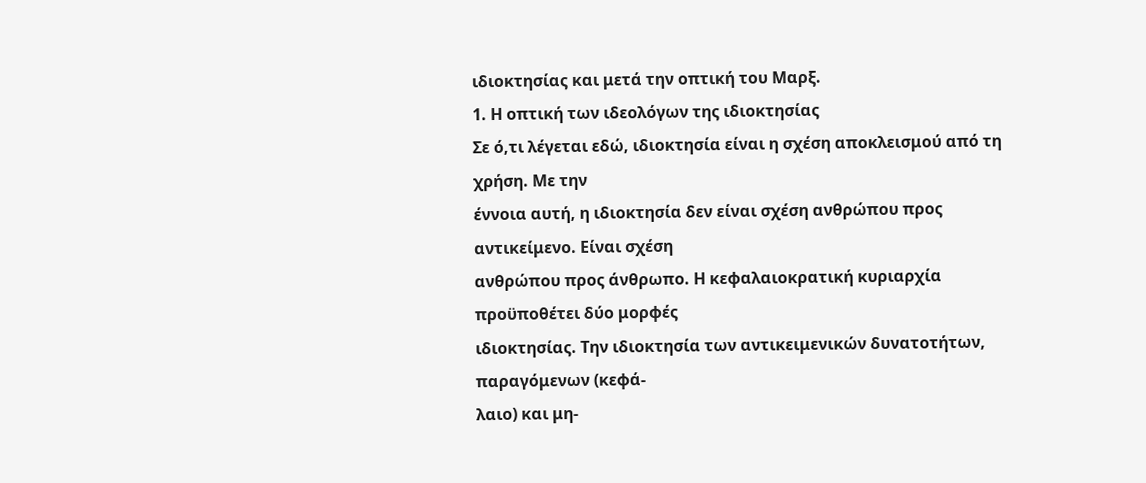ιδιοκτησίας και μετά την οπτική του Μαρξ.
1. Η οπτική των ιδεολόγων της ιδιοκτησίας
Σε ό,τι λέγεται εδώ, ιδιοκτησία είναι η σχέση αποκλεισμού από τη χρήση. Με την
έννοια αυτή, η ιδιοκτησία δεν είναι σχέση ανθρώπου προς αντικείμενο. Είναι σχέση
ανθρώπου προς άνθρωπο. Η κεφαλαιοκρατική κυριαρχία προϋποθέτει δύο μορφές
ιδιοκτησίας. Την ιδιοκτησία των αντικειμενικών δυνατοτήτων, παραγόμενων (κεφά-
λαιο) και μη-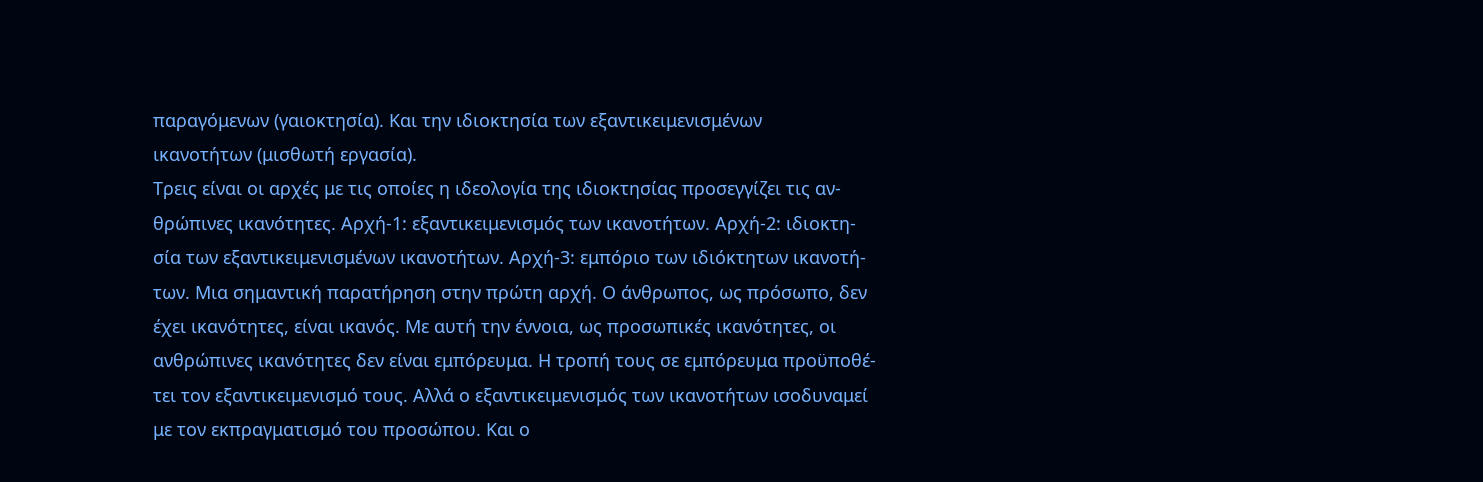παραγόμενων (γαιοκτησία). Και την ιδιοκτησία των εξαντικειμενισμένων
ικανοτήτων (μισθωτή εργασία).
Τρεις είναι οι αρχές με τις οποίες η ιδεολογία της ιδιοκτησίας προσεγγίζει τις αν-
θρώπινες ικανότητες. Αρχή-1: εξαντικειμενισμός των ικανοτήτων. Αρχή-2: ιδιοκτη-
σία των εξαντικειμενισμένων ικανοτήτων. Αρχή-3: εμπόριο των ιδιόκτητων ικανοτή-
των. Μια σημαντική παρατήρηση στην πρώτη αρχή. Ο άνθρωπος, ως πρόσωπο, δεν
έχει ικανότητες, είναι ικανός. Με αυτή την έννοια, ως προσωπικές ικανότητες, οι
ανθρώπινες ικανότητες δεν είναι εμπόρευμα. Η τροπή τους σε εμπόρευμα προϋποθέ-
τει τον εξαντικειμενισμό τους. Αλλά ο εξαντικειμενισμός των ικανοτήτων ισοδυναμεί
με τον εκπραγματισμό του προσώπου. Και ο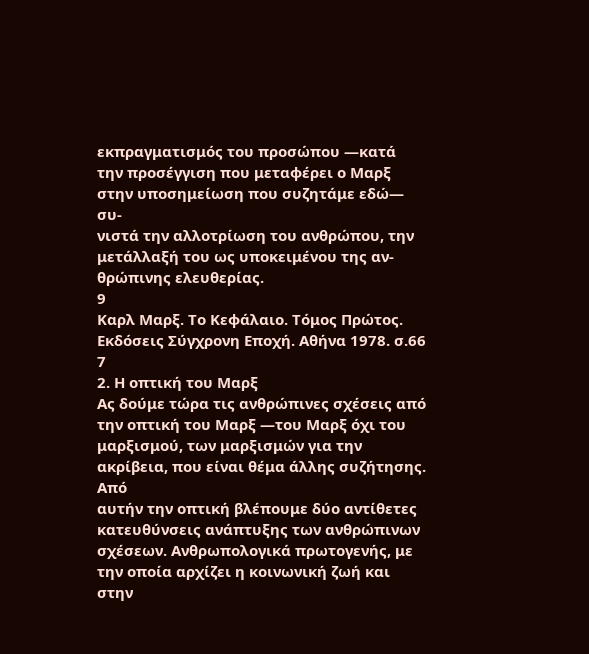εκπραγματισμός του προσώπου —κατά
την προσέγγιση που μεταφέρει ο Μαρξ στην υποσημείωση που συζητάμε εδώ— συ-
νιστά την αλλοτρίωση του ανθρώπου, την μετάλλαξή του ως υποκειμένου της αν-
θρώπινης ελευθερίας.
9
Καρλ Μαρξ. Το Κεφάλαιο. Τόμος Πρώτος. Εκδόσεις Σύγχρονη Εποχή. Αθήνα 1978. σ.66
7
2. Η οπτική του Μαρξ
Ας δούμε τώρα τις ανθρώπινες σχέσεις από την οπτική του Μαρξ —του Μαρξ όχι του
μαρξισμού, των μαρξισμών για την ακρίβεια, που είναι θέμα άλλης συζήτησης. Από
αυτήν την οπτική βλέπουμε δύο αντίθετες κατευθύνσεις ανάπτυξης των ανθρώπινων
σχέσεων. Ανθρωπολογικά πρωτογενής, με την οποία αρχίζει η κοινωνική ζωή και στην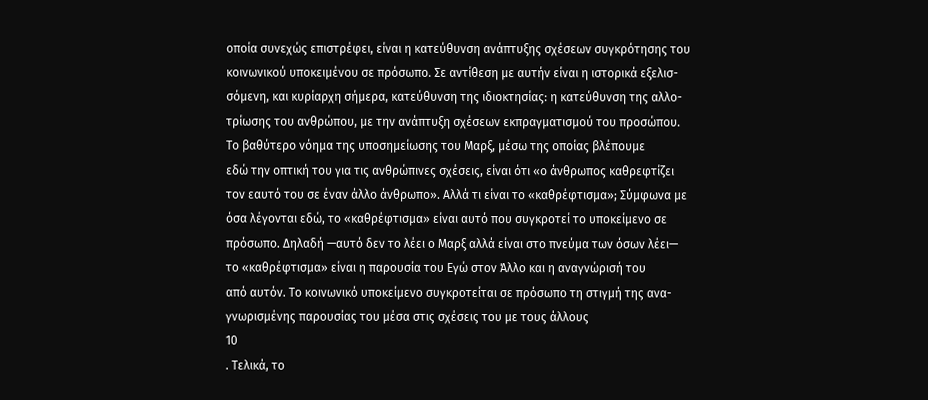οποία συνεχώς επιστρέφει, είναι η κατεύθυνση ανάπτυξης σχέσεων συγκρότησης του
κοινωνικού υποκειμένου σε πρόσωπο. Σε αντίθεση με αυτήν είναι η ιστορικά εξελισ-
σόμενη, και κυρίαρχη σήμερα, κατεύθυνση της ιδιοκτησίας: η κατεύθυνση της αλλο-
τρίωσης του ανθρώπου, με την ανάπτυξη σχέσεων εκπραγματισμού του προσώπου.
Το βαθύτερο νόημα της υποσημείωσης του Μαρξ, μέσω της οποίας βλέπουμε
εδώ την οπτική του για τις ανθρώπινες σχέσεις, είναι ότι «ο άνθρωπος καθρεφτίζει
τον εαυτό του σε έναν άλλο άνθρωπο». Αλλά τι είναι το «καθρέφτισμα»; Σύμφωνα με
όσα λέγονται εδώ, το «καθρέφτισμα» είναι αυτό που συγκροτεί το υποκείμενο σε
πρόσωπο. Δηλαδή —αυτό δεν το λέει ο Μαρξ αλλά είναι στο πνεύμα των όσων λέει—
το «καθρέφτισμα» είναι η παρουσία του Εγώ στον Άλλο και η αναγνώρισή του
από αυτόν. Το κοινωνικό υποκείμενο συγκροτείται σε πρόσωπο τη στιγμή της ανα-
γνωρισμένης παρουσίας του μέσα στις σχέσεις του με τους άλλους
10
. Τελικά, το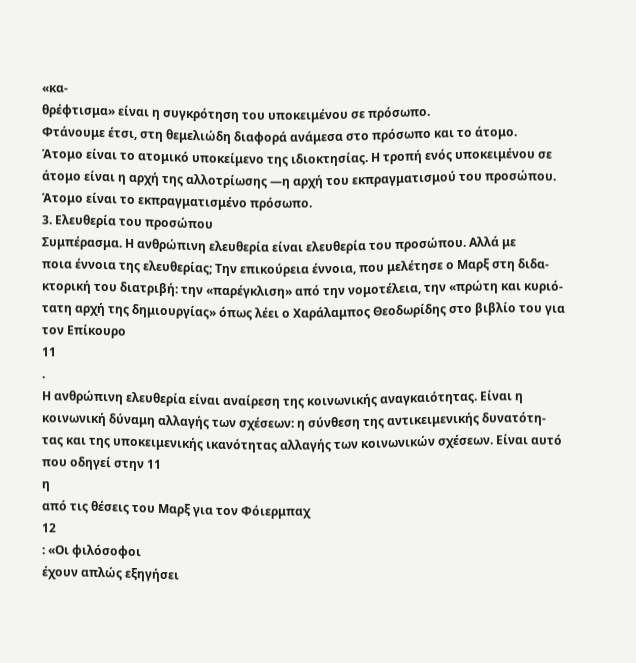«κα-
θρέφτισμα» είναι η συγκρότηση του υποκειμένου σε πρόσωπο.
Φτάνουμε έτσι, στη θεμελιώδη διαφορά ανάμεσα στο πρόσωπο και το άτομο.
Άτομο είναι το ατομικό υποκείμενο της ιδιοκτησίας. Η τροπή ενός υποκειμένου σε
άτομο είναι η αρχή της αλλοτρίωσης —η αρχή του εκπραγματισμού του προσώπου.
Άτομο είναι το εκπραγματισμένο πρόσωπο.
3. Ελευθερία του προσώπου
Συμπέρασμα. Η ανθρώπινη ελευθερία είναι ελευθερία του προσώπου. Αλλά με
ποια έννοια της ελευθερίας; Την επικούρεια έννοια, που μελέτησε ο Μαρξ στη διδα-
κτορική του διατριβή: την «παρέγκλιση» από την νομοτέλεια, την «πρώτη και κυριό-
τατη αρχή της δημιουργίας» όπως λέει ο Χαράλαμπος Θεοδωρίδης στο βιβλίο του για
τον Επίκουρο
11
.
Η ανθρώπινη ελευθερία είναι αναίρεση της κοινωνικής αναγκαιότητας. Είναι η
κοινωνική δύναμη αλλαγής των σχέσεων: η σύνθεση της αντικειμενικής δυνατότη-
τας και της υποκειμενικής ικανότητας αλλαγής των κοινωνικών σχέσεων. Είναι αυτό
που οδηγεί στην 11
η
από τις θέσεις του Μαρξ για τον Φόιερμπαχ
12
: «Οι φιλόσοφοι
έχουν απλώς εξηγήσει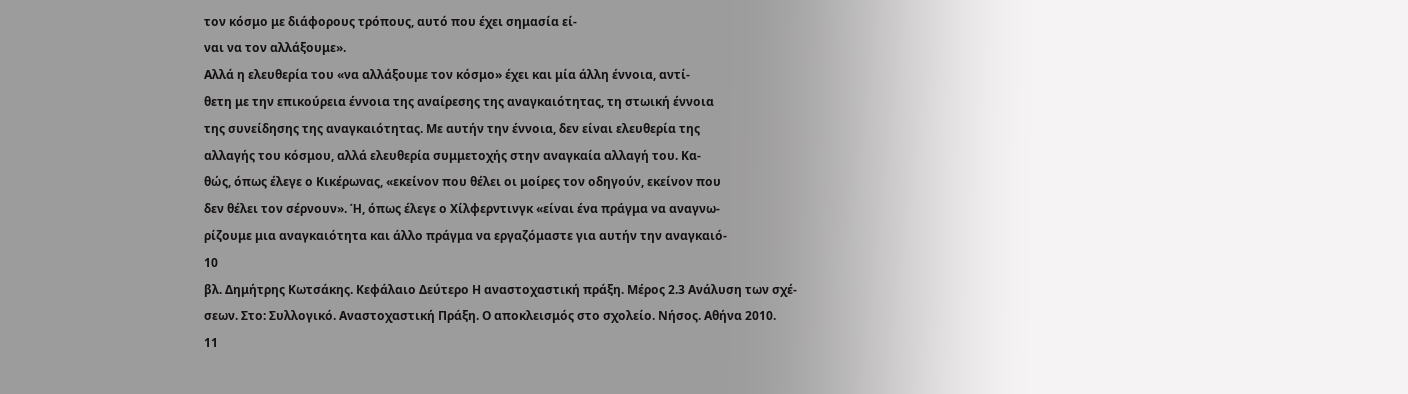τον κόσμο με διάφορους τρόπους, αυτό που έχει σημασία εί-
ναι να τον αλλάξουμε».
Αλλά η ελευθερία του «να αλλάξουμε τον κόσμο» έχει και μία άλλη έννοια, αντί-
θετη με την επικούρεια έννοια της αναίρεσης της αναγκαιότητας, τη στωική έννοια
της συνείδησης της αναγκαιότητας. Με αυτήν την έννοια, δεν είναι ελευθερία της
αλλαγής του κόσμου, αλλά ελευθερία συμμετοχής στην αναγκαία αλλαγή του. Κα-
θώς, όπως έλεγε ο Κικέρωνας, «εκείνον που θέλει οι μοίρες τον οδηγούν, εκείνον που
δεν θέλει τον σέρνουν». Ή, όπως έλεγε ο Χίλφερντινγκ «είναι ένα πράγμα να αναγνω-
ρίζουμε μια αναγκαιότητα και άλλο πράγμα να εργαζόμαστε για αυτήν την αναγκαιό-
10
βλ. Δημήτρης Κωτσάκης. Κεφάλαιο Δεύτερο Η αναστοχαστική πράξη. Μέρος 2.3 Ανάλυση των σχέ-
σεων. Στο: Συλλογικό. Αναστοχαστική Πράξη. Ο αποκλεισμός στο σχολείο. Νήσος. Αθήνα 2010.
11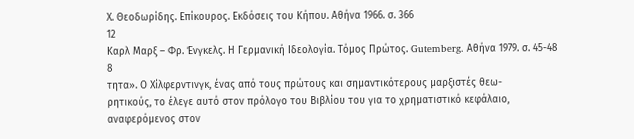Χ. Θεοδωρίδης. Επίκουρος. Εκδόσεις του Κήπου. Αθήνα 1966. σ. 366
12
Καρλ Μαρξ – Φρ. Ένγκελς. Η Γερμανική Ιδεολογία. Τόμος Πρώτος. Gutemberg. Αθήνα 1979. σ. 45-48
8
τητα». Ο Χίλφερντινγκ, ένας από τους πρώτους και σημαντικότερους μαρξιστές θεω-
ρητικούς, το έλεγε αυτό στον πρόλογο του Βιβλίου του για το χρηματιστικό κεφάλαιο,
αναφερόμενος στον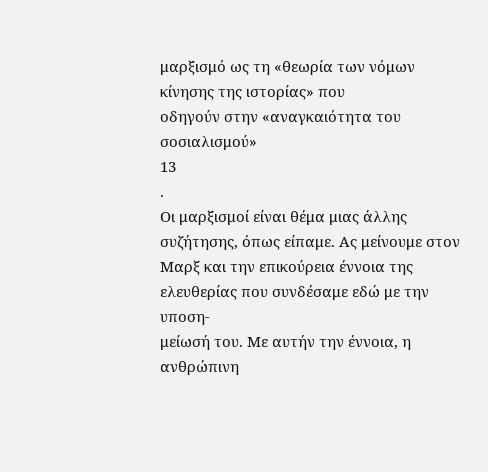μαρξισμό ως τη «θεωρία των νόμων κίνησης της ιστορίας» που
οδηγούν στην «αναγκαιότητα του σοσιαλισμού»
13
.
Οι μαρξισμοί είναι θέμα μιας άλλης συζήτησης, όπως είπαμε. Ας μείνουμε στον
Μαρξ και την επικούρεια έννοια της ελευθερίας που συνδέσαμε εδώ με την υποση-
μείωσή του. Με αυτήν την έννοια, η ανθρώπινη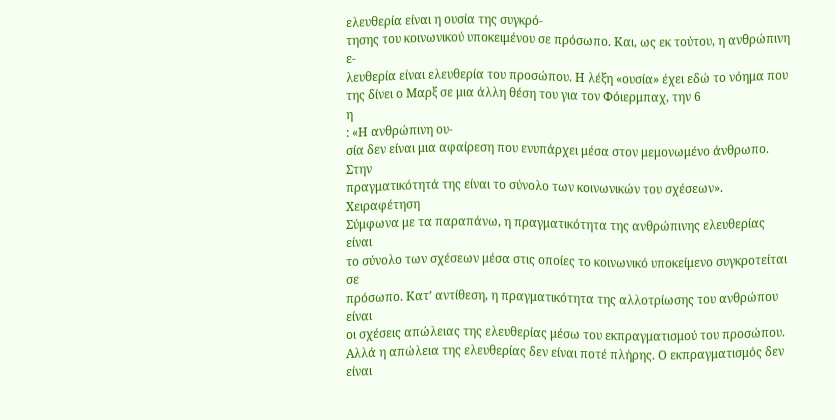ελευθερία είναι η ουσία της συγκρό-
τησης του κοινωνικού υποκειμένου σε πρόσωπο. Και, ως εκ τούτου, η ανθρώπινη ε-
λευθερία είναι ελευθερία του προσώπου. Η λέξη «ουσία» έχει εδώ το νόημα που
της δίνει ο Μαρξ σε μια άλλη θέση του για τον Φόιερμπαχ, την 6
η
: «Η ανθρώπινη ου-
σία δεν είναι μια αφαίρεση που ενυπάρχει μέσα στον μεμονωμένο άνθρωπο. Στην
πραγματικότητά της είναι το σύνολο των κοινωνικών του σχέσεων».
Χειραφέτηση
Σύμφωνα με τα παραπάνω, η πραγματικότητα της ανθρώπινης ελευθερίας είναι
το σύνολο των σχέσεων μέσα στις οποίες το κοινωνικό υποκείμενο συγκροτείται σε
πρόσωπο. Κατ’ αντίθεση, η πραγματικότητα της αλλοτρίωσης του ανθρώπου είναι
οι σχέσεις απώλειας της ελευθερίας μέσω του εκπραγματισμού του προσώπου.
Αλλά η απώλεια της ελευθερίας δεν είναι ποτέ πλήρης. Ο εκπραγματισμός δεν
είναι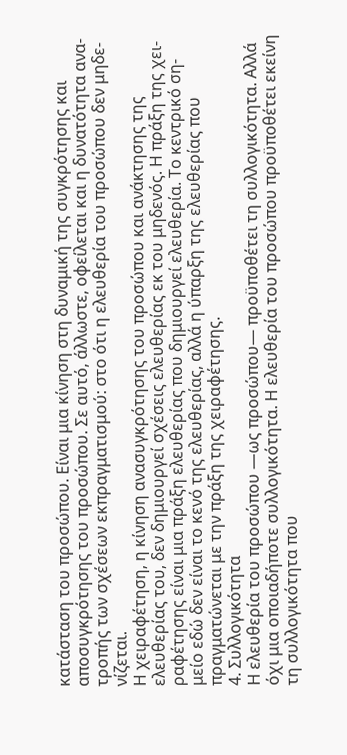κατάσταση του προσώπου. Είναι μια κίνηση στη δυναμική της συγκρότησης και
αποσυγκρότησης του προσώπου. Σε αυτό, άλλωστε, οφείλεται και η δυνατότητα ανα-
τροπής των σχέσεων εκπραγματισμού: στο ότι η ελευθερία του προσώπου δεν μηδε-
νίζεται.
Η χειραφέτηση, η κίνηση ανασυγκρότησης του προσώπου και ανάκτησης της
ελευθερίας του, δεν δημιουργεί σχέσεις ελευθερίας εκ του μηδενός. Η πράξη της χει-
ραφέτησης είναι μια πράξη ελευθερίας που δημιουργεί ελευθερία. Το κεντρικό ση-
μείο εδώ δεν είναι το κενό της ελευθερίας, αλλά η ύπαρξη της ελευθερίας που
πραγματώνεται με την πράξη της χειραφέτησης.
4. Συλλογικότητα
Η ελευθερία του προσώπου —ως προσώπου— προϋποθέτει τη συλλογικότητα. Αλλά
όχι μια οποιαδήποτε συλλογικότητα. Η ελευθερία του προσώπου προϋποθέτει εκείνη
τη συλλογικότητα που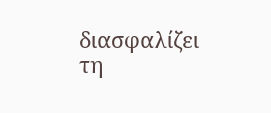διασφαλίζει τη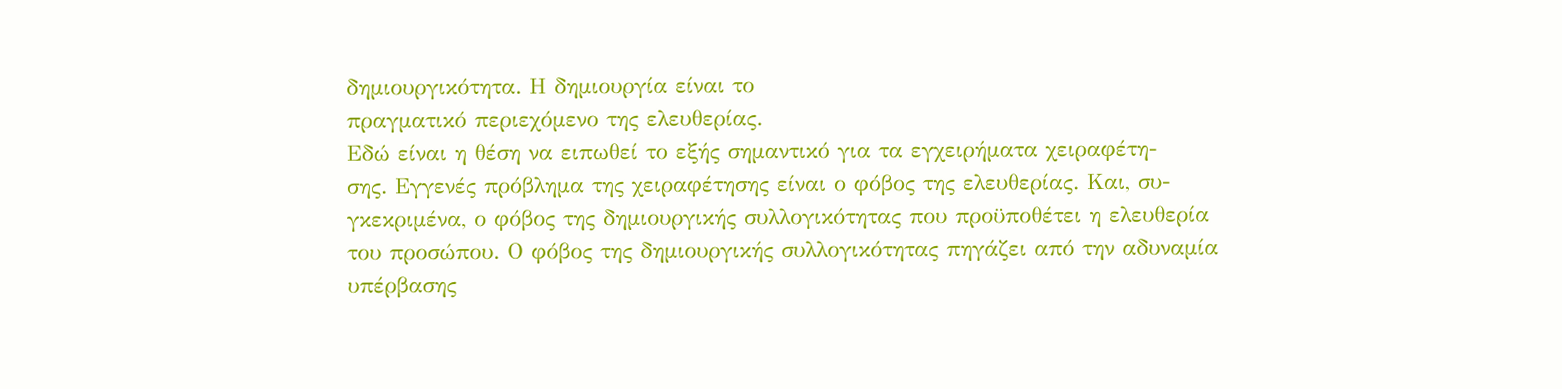δημιουργικότητα. Η δημιουργία είναι το
πραγματικό περιεχόμενο της ελευθερίας.
Εδώ είναι η θέση να ειπωθεί το εξής σημαντικό για τα εγχειρήματα χειραφέτη-
σης. Εγγενές πρόβλημα της χειραφέτησης είναι ο φόβος της ελευθερίας. Και, συ-
γκεκριμένα, ο φόβος της δημιουργικής συλλογικότητας που προϋποθέτει η ελευθερία
του προσώπου. Ο φόβος της δημιουργικής συλλογικότητας πηγάζει από την αδυναμία
υπέρβασης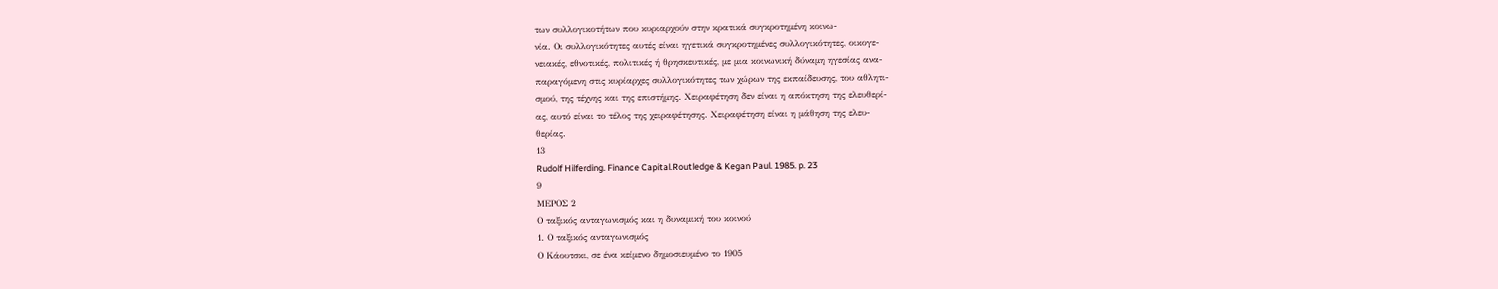των συλλογικοτήτων που κυριαρχούν στην κρατικά συγκροτημένη κοινω-
νία. Οι συλλογικότητες αυτές είναι ηγετικά συγκροτημένες συλλογικότητες, οικογε-
νειακές, εθνοτικές, πολιτικές ή θρησκευτικές, με μια κοινωνική δύναμη ηγεσίας ανα-
παραγόμενη στις κυρίαρχες συλλογικότητες των χώρων της εκπαίδευσης, του αθλητι-
σμού, της τέχνης και της επιστήμης. Χειραφέτηση δεν είναι η απόκτηση της ελευθερί-
ας, αυτό είναι το τέλος της χειραφέτησης. Χειραφέτηση είναι η μάθηση της ελευ-
θερίας.
13
Rudolf Hilferding. Finance Capital.Routledge & Kegan Paul. 1985. p. 23
9
ΜΕΡΟΣ 2
Ο ταξικός ανταγωνισμός και η δυναμική του κοινού
1. Ο ταξικός ανταγωνισμός
Ο Κάουτσκι, σε ένα κείμενο δημοσιευμένο το 1905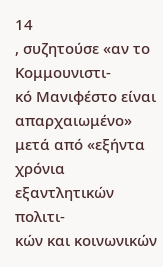14
, συζητούσε «αν το Κομμουνιστι-
κό Μανιφέστο είναι απαρχαιωμένο» μετά από «εξήντα χρόνια εξαντλητικών πολιτι-
κών και κοινωνικών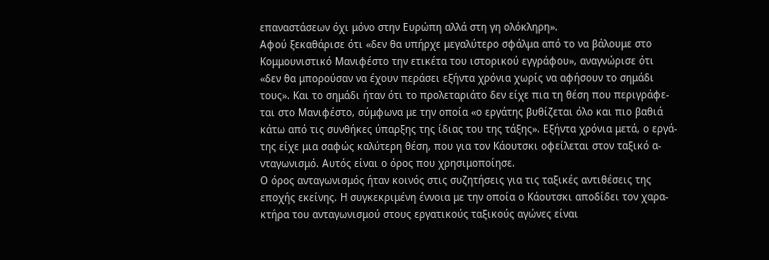επαναστάσεων όχι μόνο στην Ευρώπη αλλά στη γη ολόκληρη».
Αφού ξεκαθάρισε ότι «δεν θα υπήρχε μεγαλύτερο σφάλμα από το να βάλουμε στο
Κομμουνιστικό Μανιφέστο την ετικέτα του ιστορικού εγγράφου», αναγνώρισε ότι
«δεν θα μπορούσαν να έχουν περάσει εξήντα χρόνια χωρίς να αφήσουν το σημάδι
τους». Και το σημάδι ήταν ότι το προλεταριάτο δεν είχε πια τη θέση που περιγράφε-
ται στο Μανιφέστο, σύμφωνα με την οποία «ο εργάτης βυθίζεται όλο και πιο βαθιά
κάτω από τις συνθήκες ύπαρξης της ίδιας του της τάξης». Εξήντα χρόνια μετά, ο εργά-
της είχε μια σαφώς καλύτερη θέση, που για τον Κάουτσκι οφείλεται στον ταξικό α-
νταγωνισμό. Αυτός είναι ο όρος που χρησιμοποίησε.
Ο όρος ανταγωνισμός ήταν κοινός στις συζητήσεις για τις ταξικές αντιθέσεις της
εποχής εκείνης. Η συγκεκριμένη έννοια με την οποία ο Κάουτσκι αποδίδει τον χαρα-
κτήρα του ανταγωνισμού στους εργατικούς ταξικούς αγώνες είναι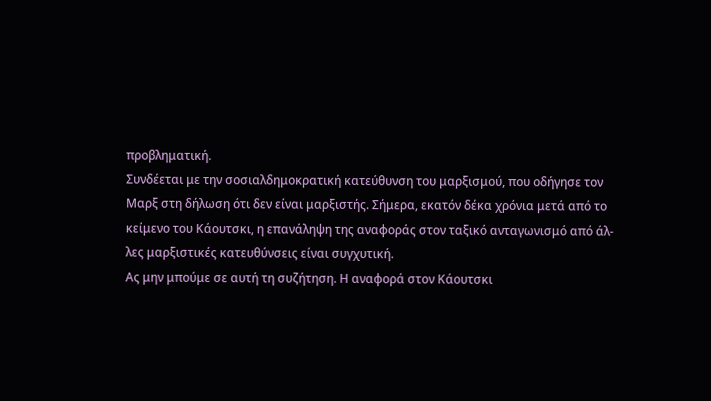προβληματική.
Συνδέεται με την σοσιαλδημοκρατική κατεύθυνση του μαρξισμού, που οδήγησε τον
Μαρξ στη δήλωση ότι δεν είναι μαρξιστής. Σήμερα, εκατόν δέκα χρόνια μετά από το
κείμενο του Κάουτσκι, η επανάληψη της αναφοράς στον ταξικό ανταγωνισμό από άλ-
λες μαρξιστικές κατευθύνσεις είναι συγχυτική.
Ας μην μπούμε σε αυτή τη συζήτηση. Η αναφορά στον Κάουτσκι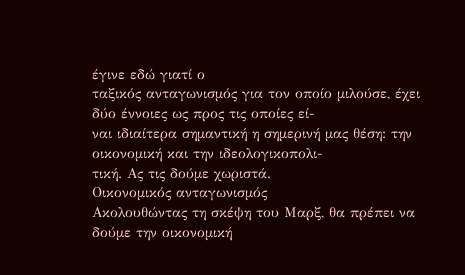έγινε εδώ γιατί ο
ταξικός ανταγωνισμός για τον οποίο μιλούσε, έχει δύο έννοιες ως προς τις οποίες εί-
ναι ιδιαίτερα σημαντική η σημερινή μας θέση: την οικονομική και την ιδεολογικοπολι-
τική. Ας τις δούμε χωριστά.
Οικονομικός ανταγωνισμός
Ακολουθώντας τη σκέψη του Μαρξ, θα πρέπει να δούμε την οικονομική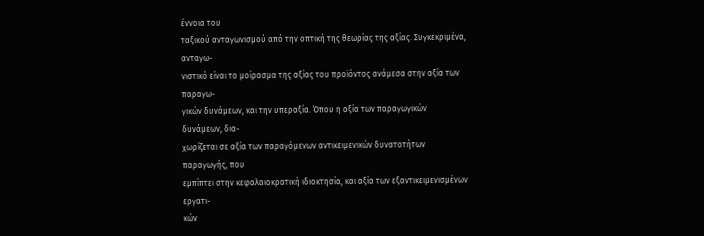έννοια του
ταξικού ανταγωνισμού από την οπτική της θεωρίας της αξίας. Συγκεκριμένα, ανταγω-
νιστικό είναι το μοίρασμα της αξίας του προϊόντος ανάμεσα στην αξία των παραγω-
γικών δυνάμεων, και την υπεραξία. Όπου η αξία των παραγωγικών δυνάμεων, δια-
χωρίζεται σε αξία των παραγόμενων αντικειμενικών δυνατοτήτων παραγωγής, που
εμπίπτει στην κεφαλαιοκρατική ιδιοκτησία, και αξία των εξαντικειμενισμένων εργατι-
κών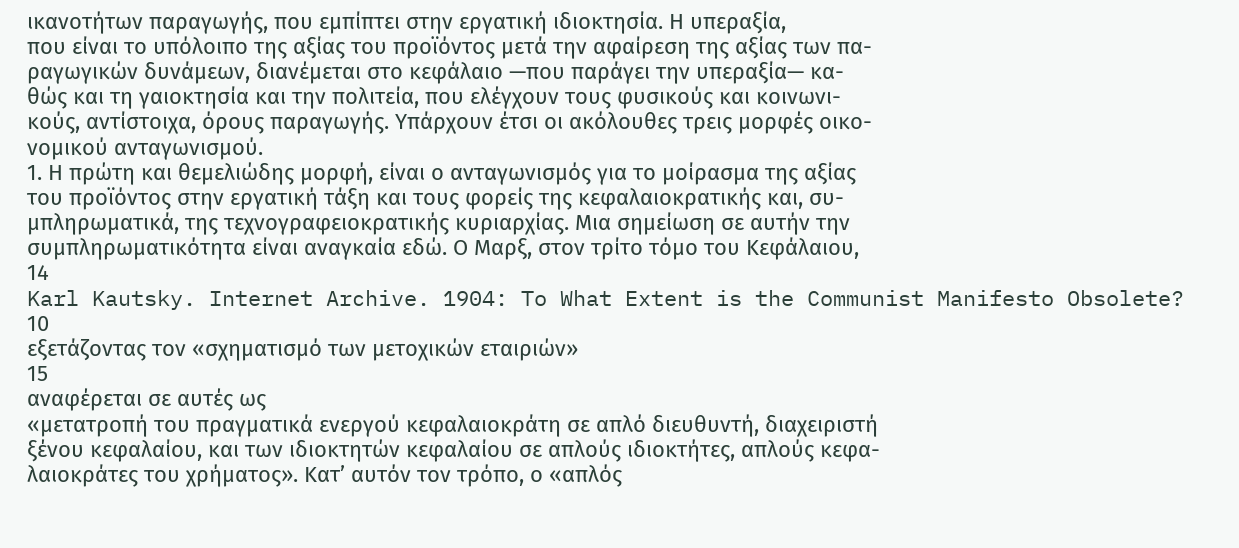ικανοτήτων παραγωγής, που εμπίπτει στην εργατική ιδιοκτησία. Η υπεραξία,
που είναι το υπόλοιπο της αξίας του προϊόντος μετά την αφαίρεση της αξίας των πα-
ραγωγικών δυνάμεων, διανέμεται στο κεφάλαιο —που παράγει την υπεραξία— κα-
θώς και τη γαιοκτησία και την πολιτεία, που ελέγχουν τους φυσικούς και κοινωνι-
κούς, αντίστοιχα, όρους παραγωγής. Υπάρχουν έτσι οι ακόλουθες τρεις μορφές οικο-
νομικού ανταγωνισμού.
1. Η πρώτη και θεμελιώδης μορφή, είναι ο ανταγωνισμός για το μοίρασμα της αξίας
του προϊόντος στην εργατική τάξη και τους φορείς της κεφαλαιοκρατικής και, συ-
μπληρωματικά, της τεχνογραφειοκρατικής κυριαρχίας. Μια σημείωση σε αυτήν την
συμπληρωματικότητα είναι αναγκαία εδώ. Ο Μαρξ, στον τρίτο τόμο του Κεφάλαιου,
14
Karl Kautsky. Internet Archive. 1904: To What Extent is the Communist Manifesto Obsolete?
10
εξετάζοντας τον «σχηματισμό των μετοχικών εταιριών»
15
αναφέρεται σε αυτές ως
«μετατροπή του πραγματικά ενεργού κεφαλαιοκράτη σε απλό διευθυντή, διαχειριστή
ξένου κεφαλαίου, και των ιδιοκτητών κεφαλαίου σε απλούς ιδιοκτήτες, απλούς κεφα-
λαιοκράτες του χρήματος». Κατ’ αυτόν τον τρόπο, ο «απλός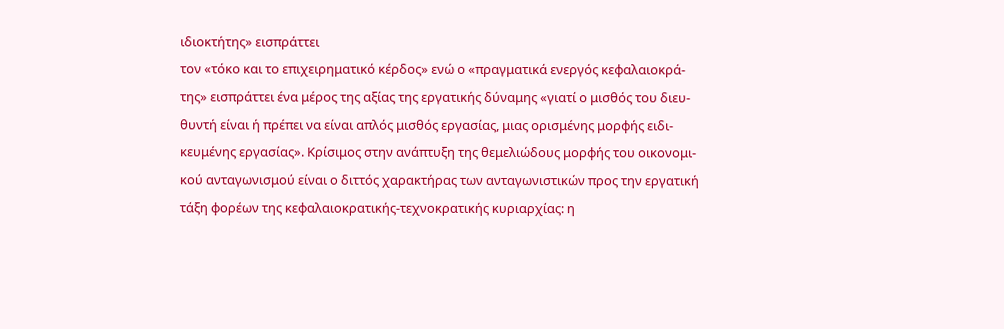ιδιοκτήτης» εισπράττει
τον «τόκο και το επιχειρηματικό κέρδος» ενώ ο «πραγματικά ενεργός κεφαλαιοκρά-
της» εισπράττει ένα μέρος της αξίας της εργατικής δύναμης «γιατί ο μισθός του διευ-
θυντή είναι ή πρέπει να είναι απλός μισθός εργασίας, μιας ορισμένης μορφής ειδι-
κευμένης εργασίας». Κρίσιμος στην ανάπτυξη της θεμελιώδους μορφής του οικονομι-
κού ανταγωνισμού είναι ο διττός χαρακτήρας των ανταγωνιστικών προς την εργατική
τάξη φορέων της κεφαλαιοκρατικής-τεχνοκρατικής κυριαρχίας: η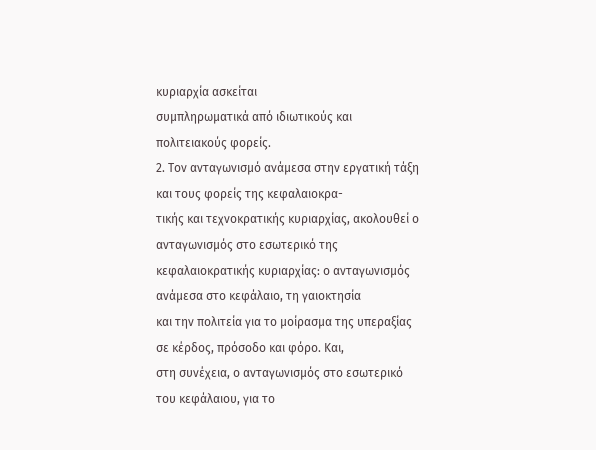κυριαρχία ασκείται
συμπληρωματικά από ιδιωτικούς και πολιτειακούς φορείς.
2. Τον ανταγωνισμό ανάμεσα στην εργατική τάξη και τους φορείς της κεφαλαιοκρα-
τικής και τεχνοκρατικής κυριαρχίας, ακολουθεί ο ανταγωνισμός στο εσωτερικό της
κεφαλαιοκρατικής κυριαρχίας: ο ανταγωνισμός ανάμεσα στο κεφάλαιο, τη γαιοκτησία
και την πολιτεία για το μοίρασμα της υπεραξίας σε κέρδος, πρόσοδο και φόρο. Και,
στη συνέχεια, ο ανταγωνισμός στο εσωτερικό του κεφάλαιου, για το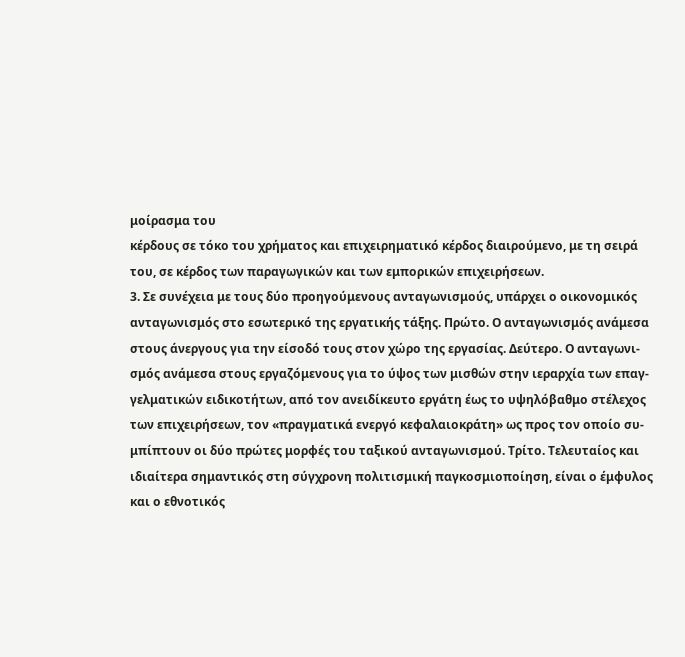μοίρασμα του
κέρδους σε τόκο του χρήματος και επιχειρηματικό κέρδος διαιρούμενο, με τη σειρά
του, σε κέρδος των παραγωγικών και των εμπορικών επιχειρήσεων.
3. Σε συνέχεια με τους δύο προηγούμενους ανταγωνισμούς, υπάρχει ο οικονομικός
ανταγωνισμός στο εσωτερικό της εργατικής τάξης. Πρώτο. Ο ανταγωνισμός ανάμεσα
στους άνεργους για την είσοδό τους στον χώρο της εργασίας. Δεύτερο. Ο ανταγωνι-
σμός ανάμεσα στους εργαζόμενους για το ύψος των μισθών στην ιεραρχία των επαγ-
γελματικών ειδικοτήτων, από τον ανειδίκευτο εργάτη έως το υψηλόβαθμο στέλεχος
των επιχειρήσεων, τον «πραγματικά ενεργό κεφαλαιοκράτη» ως προς τον οποίο συ-
μπίπτουν οι δύο πρώτες μορφές του ταξικού ανταγωνισμού. Τρίτο. Τελευταίος και
ιδιαίτερα σημαντικός στη σύγχρονη πολιτισμική παγκοσμιοποίηση, είναι ο έμφυλος
και ο εθνοτικός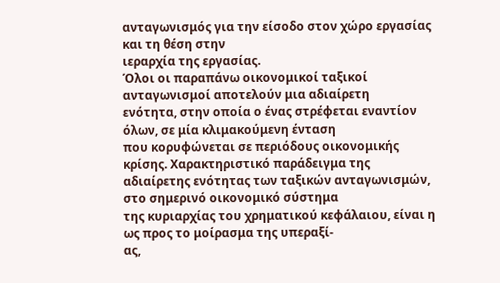ανταγωνισμός για την είσοδο στον χώρο εργασίας και τη θέση στην
ιεραρχία της εργασίας.
Όλοι οι παραπάνω οικονομικοί ταξικοί ανταγωνισμοί αποτελούν μια αδιαίρετη
ενότητα, στην οποία ο ένας στρέφεται εναντίον όλων, σε μία κλιμακούμενη ένταση
που κορυφώνεται σε περιόδους οικονομικής κρίσης. Χαρακτηριστικό παράδειγμα της
αδιαίρετης ενότητας των ταξικών ανταγωνισμών, στο σημερινό οικονομικό σύστημα
της κυριαρχίας του χρηματικού κεφάλαιου, είναι η ως προς το μοίρασμα της υπεραξί-
ας,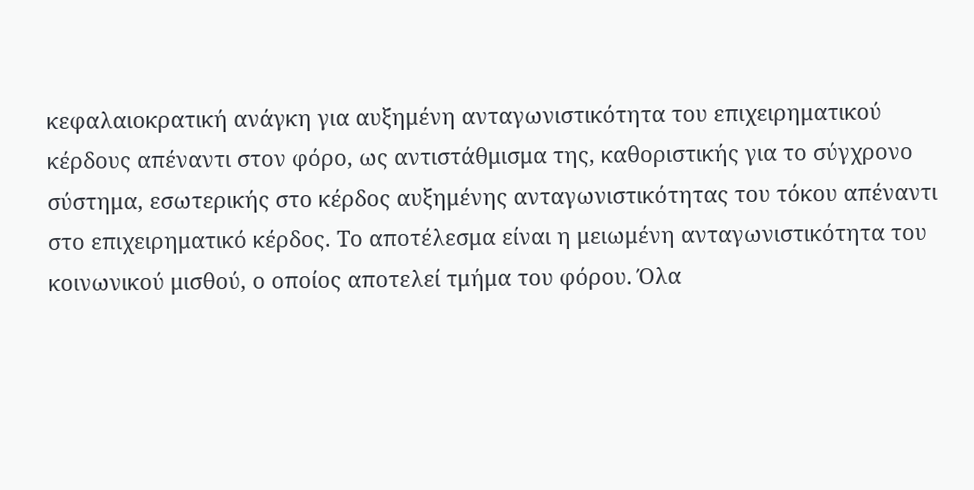κεφαλαιοκρατική ανάγκη για αυξημένη ανταγωνιστικότητα του επιχειρηματικού
κέρδους απέναντι στον φόρο, ως αντιστάθμισμα της, καθοριστικής για το σύγχρονο
σύστημα, εσωτερικής στο κέρδος αυξημένης ανταγωνιστικότητας του τόκου απέναντι
στο επιχειρηματικό κέρδος. Το αποτέλεσμα είναι η μειωμένη ανταγωνιστικότητα του
κοινωνικού μισθού, ο οποίος αποτελεί τμήμα του φόρου. Όλα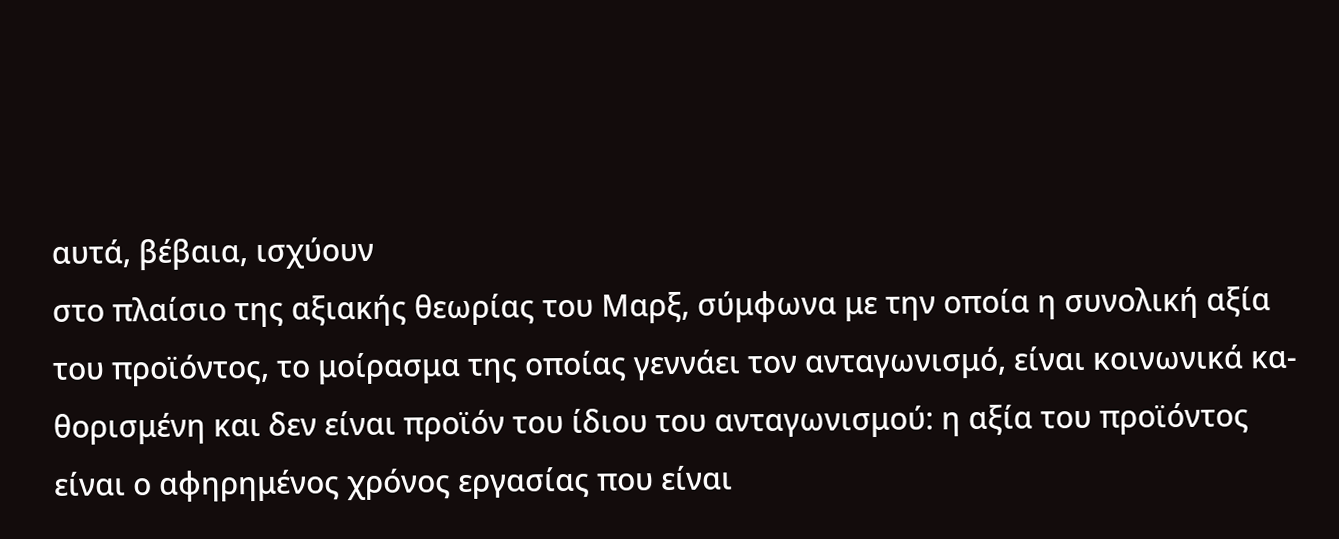αυτά, βέβαια, ισχύουν
στο πλαίσιο της αξιακής θεωρίας του Μαρξ, σύμφωνα με την οποία η συνολική αξία
του προϊόντος, το μοίρασμα της οποίας γεννάει τον ανταγωνισμό, είναι κοινωνικά κα-
θορισμένη και δεν είναι προϊόν του ίδιου του ανταγωνισμού: η αξία του προϊόντος
είναι ο αφηρημένος χρόνος εργασίας που είναι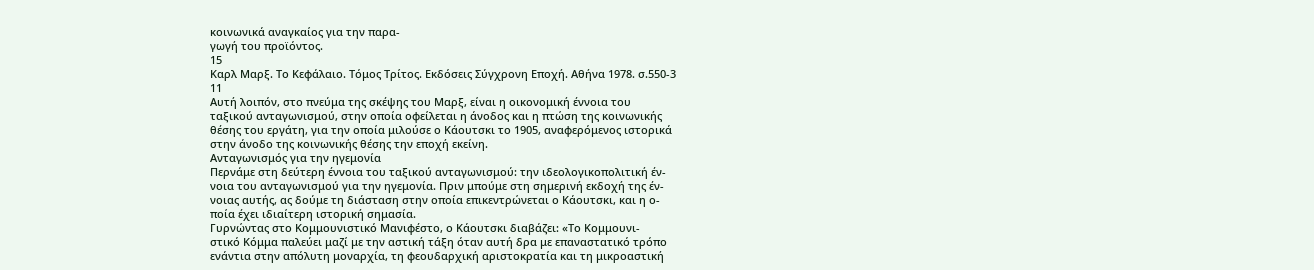κοινωνικά αναγκαίος για την παρα-
γωγή του προϊόντος.
15
Καρλ Μαρξ. Το Κεφάλαιο. Τόμος Τρίτος. Εκδόσεις Σύγχρονη Εποχή. Αθήνα 1978. σ.550-3
11
Αυτή λοιπόν, στο πνεύμα της σκέψης του Μαρξ, είναι η οικονομική έννοια του
ταξικού ανταγωνισμού, στην οποία οφείλεται η άνοδος και η πτώση της κοινωνικής
θέσης του εργάτη, για την οποία μιλούσε ο Κάουτσκι το 1905, αναφερόμενος ιστορικά
στην άνοδο της κοινωνικής θέσης την εποχή εκείνη.
Ανταγωνισμός για την ηγεμονία
Περνάμε στη δεύτερη έννοια του ταξικού ανταγωνισμού: την ιδεολογικοπολιτική έν-
νοια του ανταγωνισμού για την ηγεμονία. Πριν μπούμε στη σημερινή εκδοχή της έν-
νοιας αυτής, ας δούμε τη διάσταση στην οποία επικεντρώνεται ο Κάουτσκι, και η ο-
ποία έχει ιδιαίτερη ιστορική σημασία.
Γυρνώντας στο Κομμουνιστικό Μανιφέστο, ο Κάουτσκι διαβάζει: «Το Κομμουνι-
στικό Κόμμα παλεύει μαζί με την αστική τάξη όταν αυτή δρα με επαναστατικό τρόπο
ενάντια στην απόλυτη μοναρχία, τη φεουδαρχική αριστοκρατία και τη μικροαστική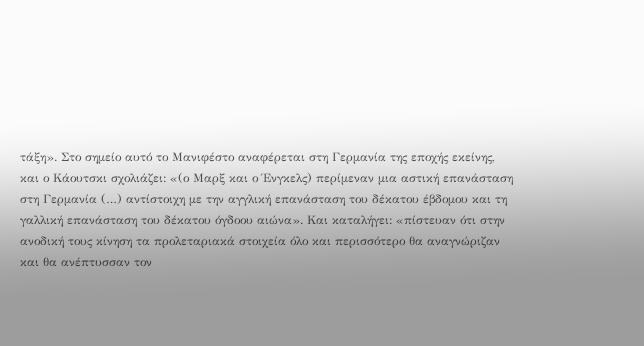τάξη». Στο σημείο αυτό το Μανιφέστο αναφέρεται στη Γερμανία της εποχής εκείνης,
και ο Κάουτσκι σχολιάζει: «(ο Μαρξ και ο Ένγκελς) περίμεναν μια αστική επανάσταση
στη Γερμανία (…) αντίστοιχη με την αγγλική επανάσταση του δέκατου έβδομου και τη
γαλλική επανάσταση του δέκατου όγδοου αιώνα». Και καταλήγει: «πίστευαν ότι στην
ανοδική τους κίνηση τα προλεταριακά στοιχεία όλο και περισσότερο θα αναγνώριζαν
και θα ανέπτυσσαν τον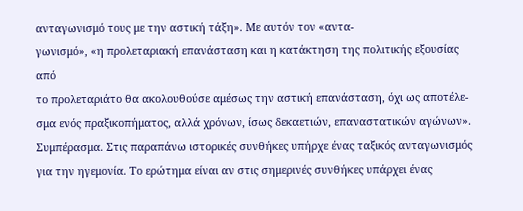ανταγωνισμό τους με την αστική τάξη». Με αυτόν τον «αντα-
γωνισμό», «η προλεταριακή επανάσταση και η κατάκτηση της πολιτικής εξουσίας από
το προλεταριάτο θα ακολουθούσε αμέσως την αστική επανάσταση, όχι ως αποτέλε-
σμα ενός πραξικοπήματος, αλλά χρόνων, ίσως δεκαετιών, επαναστατικών αγώνων».
Συμπέρασμα. Στις παραπάνω ιστορικές συνθήκες υπήρχε ένας ταξικός ανταγωνισμός
για την ηγεμονία. Το ερώτημα είναι αν στις σημερινές συνθήκες υπάρχει ένας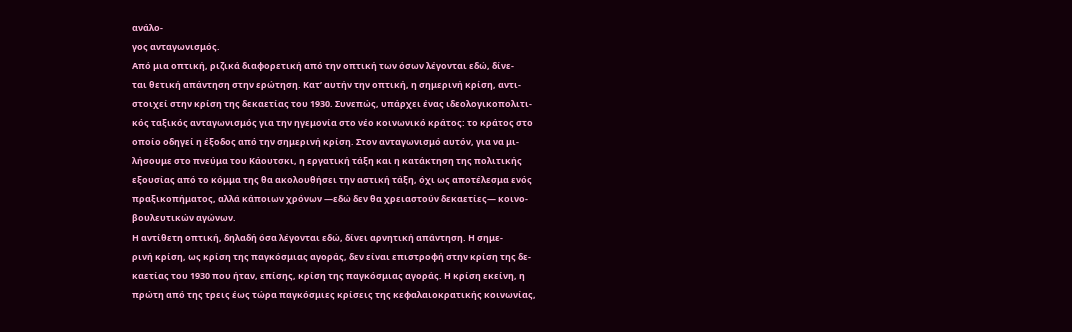ανάλο-
γος ανταγωνισμός.
Από μια οπτική, ριζικά διαφορετική από την οπτική των όσων λέγονται εδώ, δίνε-
ται θετική απάντηση στην ερώτηση. Κατ’ αυτήν την οπτική, η σημερινή κρίση, αντι-
στοιχεί στην κρίση της δεκαετίας του 1930. Συνεπώς, υπάρχει ένας ιδεολογικοπολιτι-
κός ταξικός ανταγωνισμός για την ηγεμονία στο νέο κοινωνικό κράτος: το κράτος στο
οποίο οδηγεί η έξοδος από την σημερινή κρίση. Στον ανταγωνισμό αυτόν, για να μι-
λήσουμε στο πνεύμα του Κάουτσκι, η εργατική τάξη και η κατάκτηση της πολιτικής
εξουσίας από το κόμμα της θα ακολουθήσει την αστική τάξη, όχι ως αποτέλεσμα ενός
πραξικοπήματος, αλλά κάποιων χρόνων —εδώ δεν θα χρειαστούν δεκαετίες— κοινο-
βουλευτικών αγώνων.
Η αντίθετη οπτική, δηλαδή όσα λέγονται εδώ, δίνει αρνητική απάντηση. Η σημε-
ρινή κρίση, ως κρίση της παγκόσμιας αγοράς, δεν είναι επιστροφή στην κρίση της δε-
καετίας του 1930 που ήταν, επίσης, κρίση της παγκόσμιας αγοράς. Η κρίση εκείνη, η
πρώτη από της τρεις έως τώρα παγκόσμιες κρίσεις της κεφαλαιοκρατικής κοινωνίας,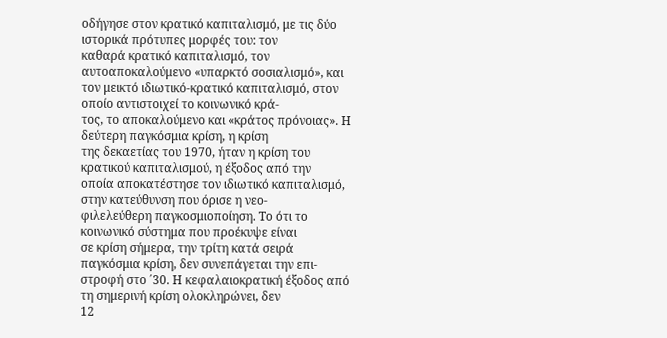οδήγησε στον κρατικό καπιταλισμό, με τις δύο ιστορικά πρότυπες μορφές του: τον
καθαρά κρατικό καπιταλισμό, τον αυτοαποκαλούμενο «υπαρκτό σοσιαλισμό», και
τον μεικτό ιδιωτικό-κρατικό καπιταλισμό, στον οποίο αντιστοιχεί το κοινωνικό κρά-
τος, το αποκαλούμενο και «κράτος πρόνοιας». Η δεύτερη παγκόσμια κρίση, η κρίση
της δεκαετίας του 1970, ήταν η κρίση του κρατικού καπιταλισμού, η έξοδος από την
οποία αποκατέστησε τον ιδιωτικό καπιταλισμό, στην κατεύθυνση που όρισε η νεο-
φιλελεύθερη παγκοσμιοποίηση. Το ότι το κοινωνικό σύστημα που προέκυψε είναι
σε κρίση σήμερα, την τρίτη κατά σειρά παγκόσμια κρίση, δεν συνεπάγεται την επι-
στροφή στο ΄30. Η κεφαλαιοκρατική έξοδος από τη σημερινή κρίση ολοκληρώνει, δεν
12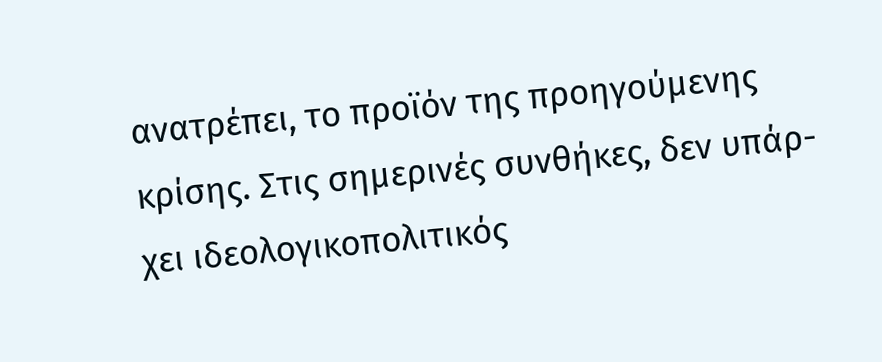ανατρέπει, το προϊόν της προηγούμενης κρίσης. Στις σημερινές συνθήκες, δεν υπάρ-
χει ιδεολογικοπολιτικός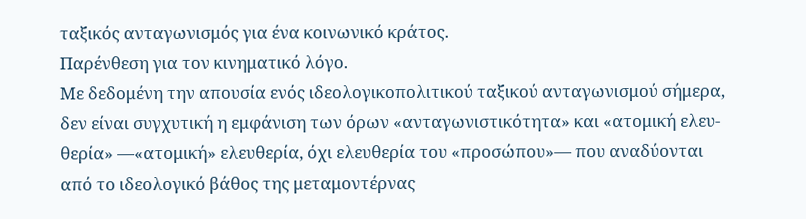ταξικός ανταγωνισμός για ένα κοινωνικό κράτος.
Παρένθεση για τον κινηματικό λόγο.
Με δεδομένη την απουσία ενός ιδεολογικοπολιτικού ταξικού ανταγωνισμού σήμερα,
δεν είναι συγχυτική η εμφάνιση των όρων «ανταγωνιστικότητα» και «ατομική ελευ-
θερία» —«ατομική» ελευθερία, όχι ελευθερία του «προσώπου»— που αναδύονται
από το ιδεολογικό βάθος της μεταμοντέρνας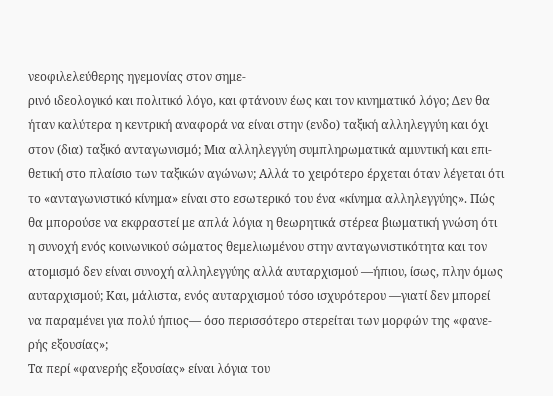νεοφιλελεύθερης ηγεμονίας στον σημε-
ρινό ιδεολογικό και πολιτικό λόγο, και φτάνουν έως και τον κινηματικό λόγο; Δεν θα
ήταν καλύτερα η κεντρική αναφορά να είναι στην (ενδο) ταξική αλληλεγγύη και όχι
στον (δια) ταξικό ανταγωνισμό; Μια αλληλεγγύη συμπληρωματικά αμυντική και επι-
θετική στο πλαίσιο των ταξικών αγώνων; Αλλά το χειρότερο έρχεται όταν λέγεται ότι
το «ανταγωνιστικό κίνημα» είναι στο εσωτερικό του ένα «κίνημα αλληλεγγύης». Πώς
θα μπορούσε να εκφραστεί με απλά λόγια η θεωρητικά στέρεα βιωματική γνώση ότι
η συνοχή ενός κοινωνικού σώματος θεμελιωμένου στην ανταγωνιστικότητα και τον
ατομισμό δεν είναι συνοχή αλληλεγγύης αλλά αυταρχισμού —ήπιου, ίσως, πλην όμως
αυταρχισμού; Και, μάλιστα, ενός αυταρχισμού τόσο ισχυρότερου —γιατί δεν μπορεί
να παραμένει για πολύ ήπιος— όσο περισσότερο στερείται των μορφών της «φανε-
ρής εξουσίας»;
Τα περί «φανερής εξουσίας» είναι λόγια του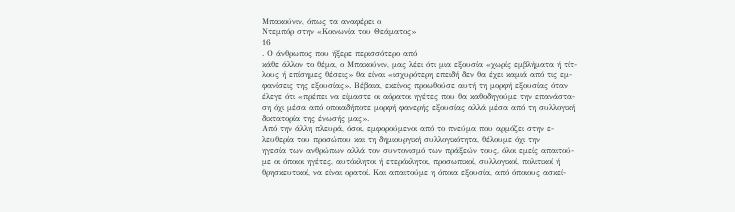Μπακούνιν, όπως τα αναφέρει ο
Ντεμπόρ στην «Κοινωνία του Θεάματος»
16
. Ο άνθρωπος που ήξερε περισσότερο από
κάθε άλλον το θέμα, ο Μπακούνιν, μας λέει ότι μια εξουσία «χωρίς εμβλήματα ή τίτ-
λους ή επίσημες θέσεις» θα είναι «ισχυρότερη επειδή δεν θα έχει καμιά από τις εμ-
φανίσεις της εξουσίας». Βέβαια, εκείνος προωθούσε αυτή τη μορφή εξουσίας όταν
έλεγε ότι «πρέπει να είμαστε οι αόρατοι ηγέτες που θα καθοδηγούμε την επανάστα-
ση όχι μέσα από οποιαδήποτε μορφή φανερής εξουσίας αλλά μέσα από τη συλλογική
δικτατορία της ένωσής μας».
Από την άλλη πλευρά, όσοι, εμφορούμενοι από το πνεύμα που αρμόζει στην ε-
λευθερία του προσώπου και τη δημιουργική συλλογικότητα, θέλουμε όχι την
ηγεσία των ανθρώπων αλλά τον συντονισμό των πράξεών τους, όλοι εμείς απαιτού-
με οι όποιοι ηγέτες, αυτόκλητοι ή ετερόκλητοι, προσωπικοί, συλλογικοί, πολιτικοί ή
θρησκευτικοί, να είναι ορατοί. Και απαιτούμε η όποια εξουσία, από όποιους ασκεί-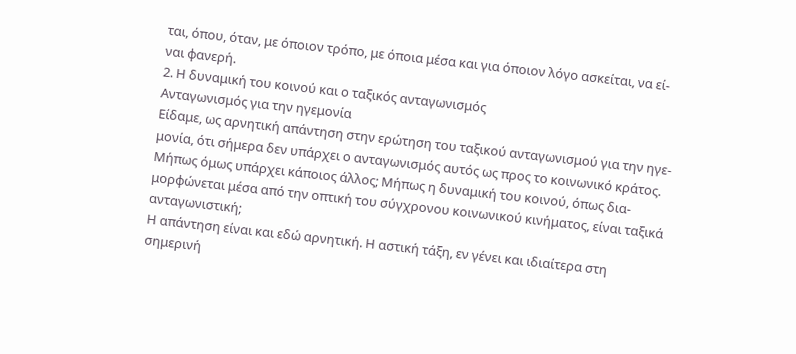ται, όπου, όταν, με όποιον τρόπο, με όποια μέσα και για όποιον λόγο ασκείται, να εί-
ναι φανερή.
2. Η δυναμική του κοινού και ο ταξικός ανταγωνισμός
Ανταγωνισμός για την ηγεμονία
Είδαμε, ως αρνητική απάντηση στην ερώτηση του ταξικού ανταγωνισμού για την ηγε-
μονία, ότι σήμερα δεν υπάρχει ο ανταγωνισμός αυτός ως προς το κοινωνικό κράτος.
Μήπως όμως υπάρχει κάποιος άλλος; Μήπως η δυναμική του κοινού, όπως δια-
μορφώνεται μέσα από την οπτική του σύγχρονου κοινωνικού κινήματος, είναι ταξικά
ανταγωνιστική;
Η απάντηση είναι και εδώ αρνητική. Η αστική τάξη, εν γένει και ιδιαίτερα στη
σημερινή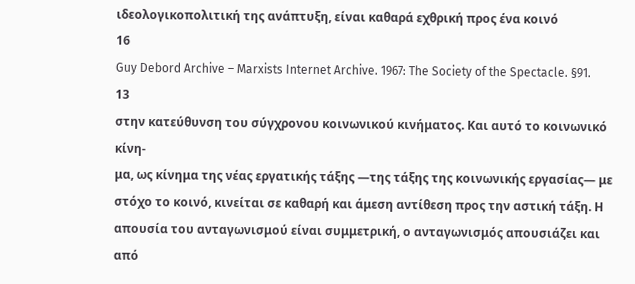ιδεολογικοπολιτική της ανάπτυξη, είναι καθαρά εχθρική προς ένα κοινό
16
Guy Debord Archive – Marxists Internet Archive. 1967: The Society of the Spectacle. §91.
13
στην κατεύθυνση του σύγχρονου κοινωνικού κινήματος. Και αυτό το κοινωνικό κίνη-
μα, ως κίνημα της νέας εργατικής τάξης —της τάξης της κοινωνικής εργασίας— με
στόχο το κοινό, κινείται σε καθαρή και άμεση αντίθεση προς την αστική τάξη. Η
απουσία του ανταγωνισμού είναι συμμετρική, ο ανταγωνισμός απουσιάζει και από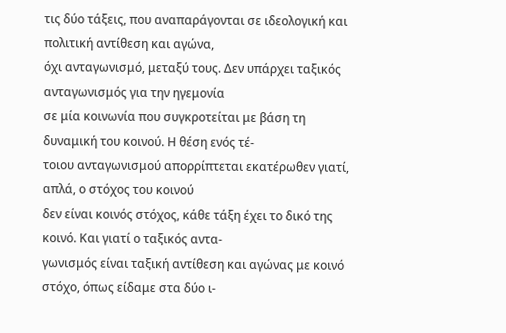τις δύο τάξεις, που αναπαράγονται σε ιδεολογική και πολιτική αντίθεση και αγώνα,
όχι ανταγωνισμό, μεταξύ τους. Δεν υπάρχει ταξικός ανταγωνισμός για την ηγεμονία
σε μία κοινωνία που συγκροτείται με βάση τη δυναμική του κοινού. Η θέση ενός τέ-
τοιου ανταγωνισμού απορρίπτεται εκατέρωθεν γιατί, απλά, ο στόχος του κοινού
δεν είναι κοινός στόχος, κάθε τάξη έχει το δικό της κοινό. Και γιατί ο ταξικός αντα-
γωνισμός είναι ταξική αντίθεση και αγώνας με κοινό στόχο, όπως είδαμε στα δύο ι-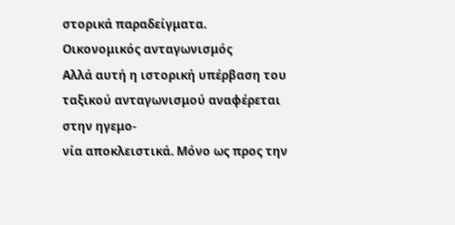στορικά παραδείγματα.
Οικονομικός ανταγωνισμός
Αλλά αυτή η ιστορική υπέρβαση του ταξικού ανταγωνισμού αναφέρεται στην ηγεμο-
νία αποκλειστικά. Μόνο ως προς την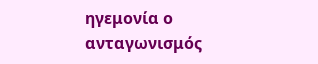ηγεμονία ο ανταγωνισμός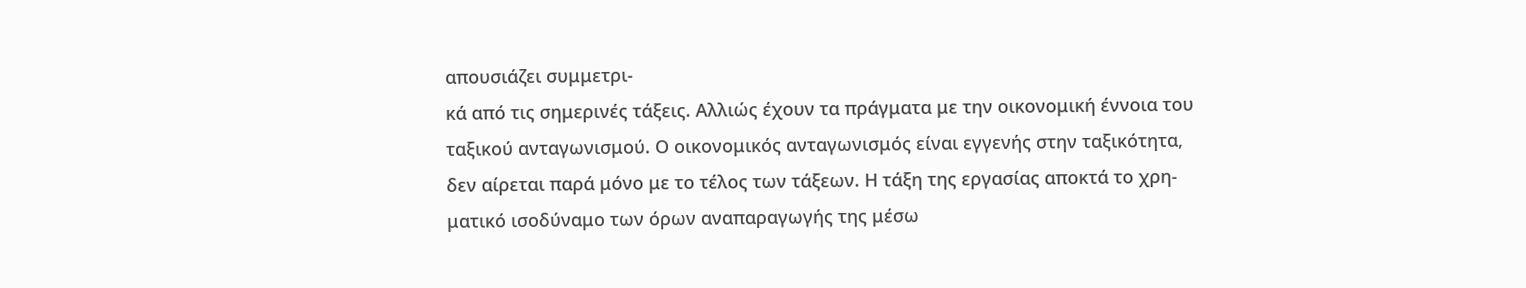απουσιάζει συμμετρι-
κά από τις σημερινές τάξεις. Αλλιώς έχουν τα πράγματα με την οικονομική έννοια του
ταξικού ανταγωνισμού. Ο οικονομικός ανταγωνισμός είναι εγγενής στην ταξικότητα,
δεν αίρεται παρά μόνο με το τέλος των τάξεων. Η τάξη της εργασίας αποκτά το χρη-
ματικό ισοδύναμο των όρων αναπαραγωγής της μέσω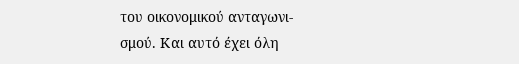του οικονομικού ανταγωνι-
σμού. Και αυτό έχει όλη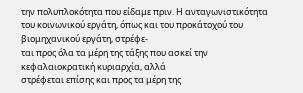την πολυπλοκότητα που είδαμε πριν. Η ανταγωνιστικότητα
του κοινωνικού εργάτη, όπως και του προκάτοχού του βιομηχανικού εργάτη, στρέφε-
ται προς όλα τα μέρη της τάξης που ασκεί την κεφαλαιοκρατική κυριαρχία, αλλά
στρέφεται επίσης και προς τα μέρη της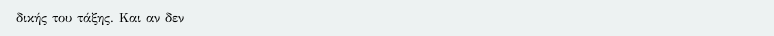δικής του τάξης. Και αν δεν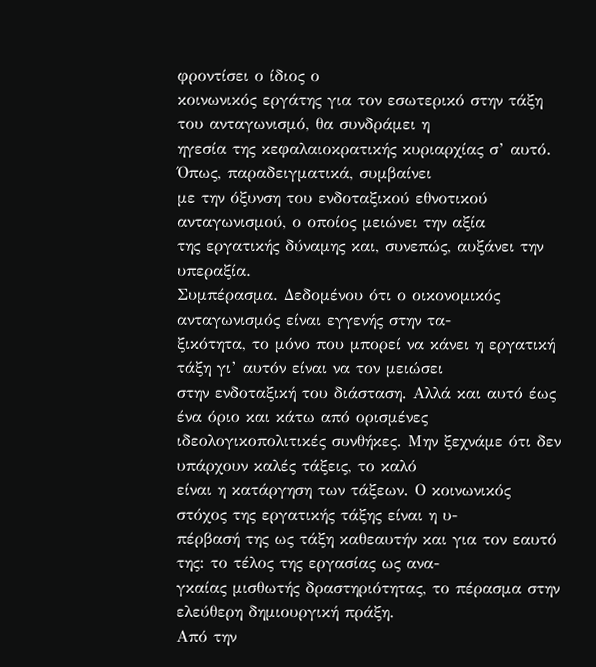φροντίσει ο ίδιος ο
κοινωνικός εργάτης για τον εσωτερικό στην τάξη του ανταγωνισμό, θα συνδράμει η
ηγεσία της κεφαλαιοκρατικής κυριαρχίας σ’ αυτό. Όπως, παραδειγματικά, συμβαίνει
με την όξυνση του ενδοταξικού εθνοτικού ανταγωνισμού, ο οποίος μειώνει την αξία
της εργατικής δύναμης και, συνεπώς, αυξάνει την υπεραξία.
Συμπέρασμα. Δεδομένου ότι ο οικονομικός ανταγωνισμός είναι εγγενής στην τα-
ξικότητα, το μόνο που μπορεί να κάνει η εργατική τάξη γι’ αυτόν είναι να τον μειώσει
στην ενδοταξική του διάσταση. Αλλά και αυτό έως ένα όριο και κάτω από ορισμένες
ιδεολογικοπολιτικές συνθήκες. Μην ξεχνάμε ότι δεν υπάρχουν καλές τάξεις, το καλό
είναι η κατάργηση των τάξεων. Ο κοινωνικός στόχος της εργατικής τάξης είναι η υ-
πέρβασή της ως τάξη καθεαυτήν και για τον εαυτό της: το τέλος της εργασίας ως ανα-
γκαίας μισθωτής δραστηριότητας, το πέρασμα στην ελεύθερη δημιουργική πράξη.
Από την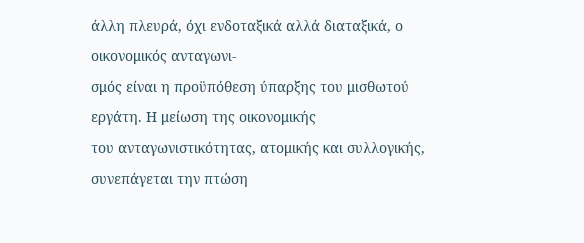άλλη πλευρά, όχι ενδοταξικά αλλά διαταξικά, ο οικονομικός ανταγωνι-
σμός είναι η προϋπόθεση ύπαρξης του μισθωτού εργάτη. Η μείωση της οικονομικής
του ανταγωνιστικότητας, ατομικής και συλλογικής, συνεπάγεται την πτώση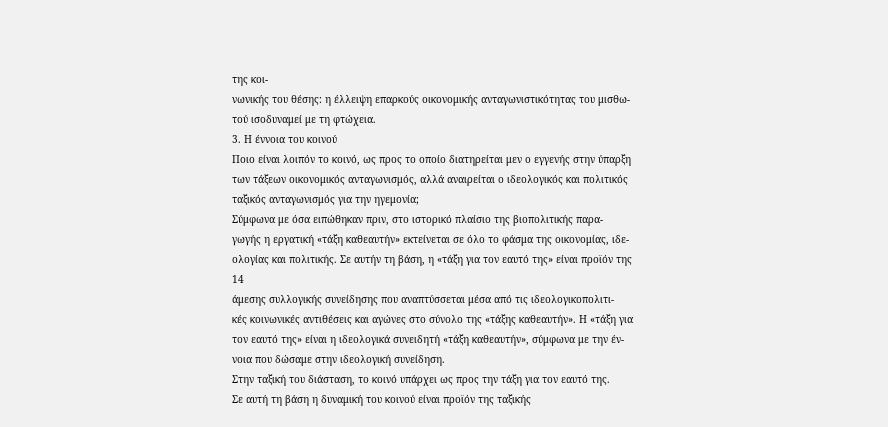της κοι-
νωνικής του θέσης: η έλλειψη επαρκούς οικονομικής ανταγωνιστικότητας του μισθω-
τού ισοδυναμεί με τη φτώχεια.
3. Η έννοια του κοινού
Ποιο είναι λοιπόν το κοινό, ως προς το οποίο διατηρείται μεν ο εγγενής στην ύπαρξη
των τάξεων οικονομικός ανταγωνισμός, αλλά αναιρείται ο ιδεολογικός και πολιτικός
ταξικός ανταγωνισμός για την ηγεμονία;
Σύμφωνα με όσα ειπώθηκαν πριν, στο ιστορικό πλαίσιο της βιοπολιτικής παρα-
γωγής η εργατική «τάξη καθεαυτήν» εκτείνεται σε όλο το φάσμα της οικονομίας, ιδε-
ολογίας και πολιτικής. Σε αυτήν τη βάση, η «τάξη για τον εαυτό της» είναι προϊόν της
14
άμεσης συλλογικής συνείδησης που αναπτύσσεται μέσα από τις ιδεολογικοπολιτι-
κές κοινωνικές αντιθέσεις και αγώνες στο σύνολο της «τάξης καθεαυτήν». Η «τάξη για
τον εαυτό της» είναι η ιδεολογικά συνειδητή «τάξη καθεαυτήν», σύμφωνα με την έν-
νοια που δώσαμε στην ιδεολογική συνείδηση.
Στην ταξική του διάσταση, το κοινό υπάρχει ως προς την τάξη για τον εαυτό της.
Σε αυτή τη βάση η δυναμική του κοινού είναι προϊόν της ταξικής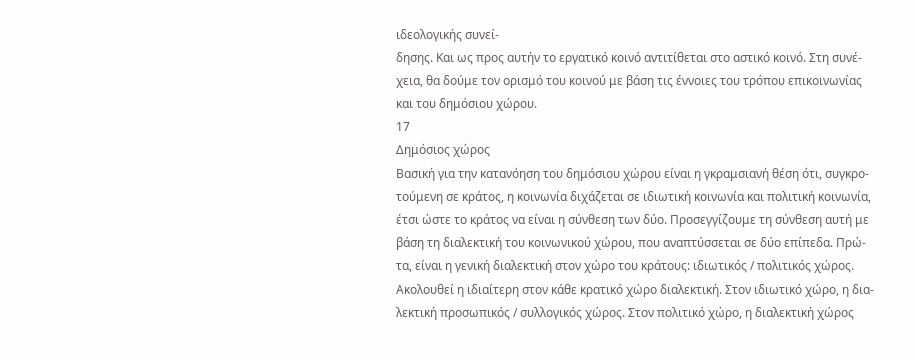ιδεολογικής συνεί-
δησης. Και ως προς αυτήν το εργατικό κοινό αντιτίθεται στο αστικό κοινό. Στη συνέ-
χεια, θα δούμε τον ορισμό του κοινού με βάση τις έννοιες του τρόπου επικοινωνίας
και του δημόσιου χώρου.
17
Δημόσιος χώρος
Βασική για την κατανόηση του δημόσιου χώρου είναι η γκραμσιανή θέση ότι, συγκρο-
τούμενη σε κράτος, η κοινωνία διχάζεται σε ιδιωτική κοινωνία και πολιτική κοινωνία,
έτσι ώστε το κράτος να είναι η σύνθεση των δύο. Προσεγγίζουμε τη σύνθεση αυτή με
βάση τη διαλεκτική του κοινωνικού χώρου, που αναπτύσσεται σε δύο επίπεδα. Πρώ-
τα, είναι η γενική διαλεκτική στον χώρο του κράτους: ιδιωτικός / πολιτικός χώρος.
Ακολουθεί η ιδιαίτερη στον κάθε κρατικό χώρο διαλεκτική. Στον ιδιωτικό χώρο, η δια-
λεκτική προσωπικός / συλλογικός χώρος. Στον πολιτικό χώρο, η διαλεκτική χώρος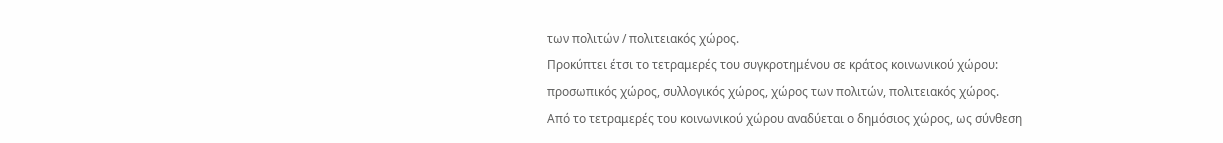των πολιτών / πολιτειακός χώρος.
Προκύπτει έτσι το τετραμερές του συγκροτημένου σε κράτος κοινωνικού χώρου:
προσωπικός χώρος, συλλογικός χώρος, χώρος των πολιτών, πολιτειακός χώρος.
Από το τετραμερές του κοινωνικού χώρου αναδύεται ο δημόσιος χώρος, ως σύνθεση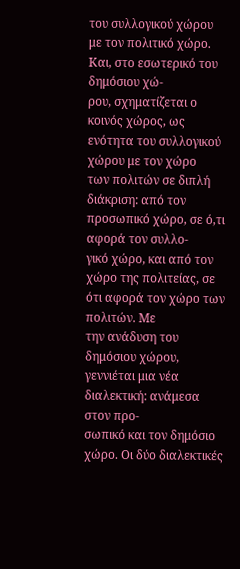του συλλογικού χώρου με τον πολιτικό χώρο. Και, στο εσωτερικό του δημόσιου χώ-
ρου, σχηματίζεται ο κοινός χώρος, ως ενότητα του συλλογικού χώρου με τον χώρο
των πολιτών σε διπλή διάκριση: από τον προσωπικό χώρο, σε ό,τι αφορά τον συλλο-
γικό χώρο, και από τον χώρο της πολιτείας, σε ότι αφορά τον χώρο των πολιτών. Με
την ανάδυση του δημόσιου χώρου, γεννιέται μια νέα διαλεκτική: ανάμεσα στον προ-
σωπικό και τον δημόσιο χώρο. Οι δύο διαλεκτικές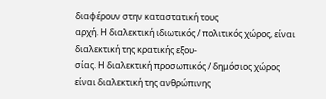διαφέρουν στην καταστατική τους
αρχή. Η διαλεκτική ιδιωτικός / πολιτικός χώρος, είναι διαλεκτική της κρατικής εξου-
σίας. Η διαλεκτική προσωπικός / δημόσιος χώρος είναι διαλεκτική της ανθρώπινης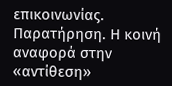επικοινωνίας. Παρατήρηση. Η κοινή αναφορά στην «αντίθεση»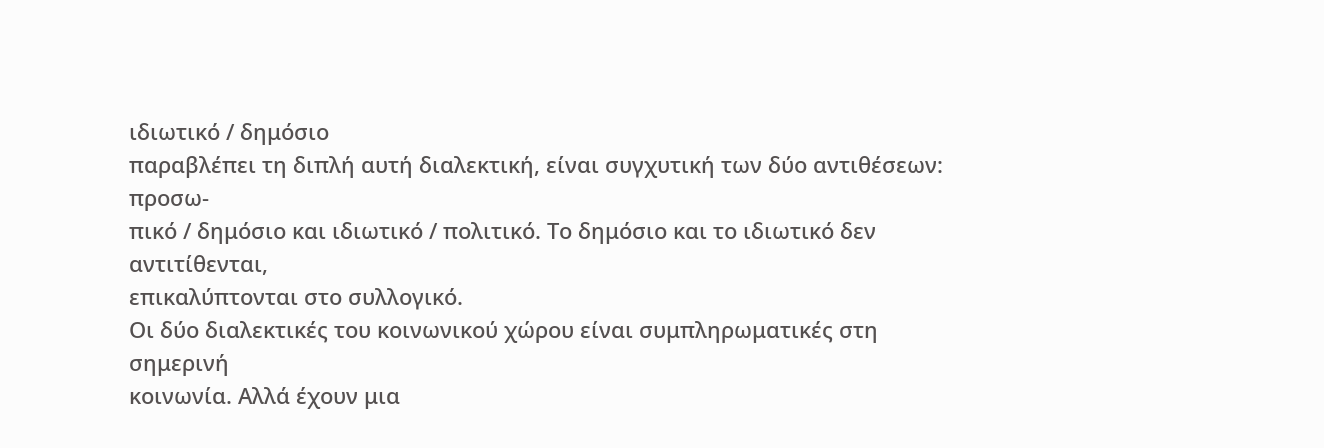ιδιωτικό / δημόσιο
παραβλέπει τη διπλή αυτή διαλεκτική, είναι συγχυτική των δύο αντιθέσεων: προσω-
πικό / δημόσιο και ιδιωτικό / πολιτικό. Το δημόσιο και το ιδιωτικό δεν αντιτίθενται,
επικαλύπτονται στο συλλογικό.
Οι δύο διαλεκτικές του κοινωνικού χώρου είναι συμπληρωματικές στη σημερινή
κοινωνία. Αλλά έχουν μια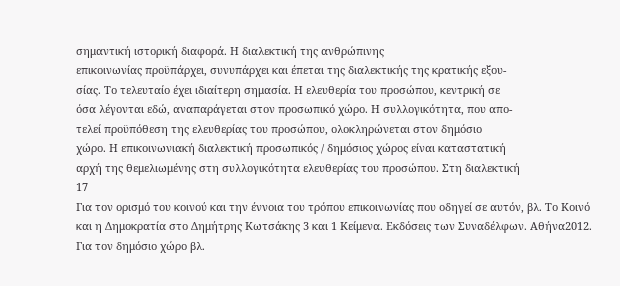σημαντική ιστορική διαφορά. Η διαλεκτική της ανθρώπινης
επικοινωνίας προϋπάρχει, συνυπάρχει και έπεται της διαλεκτικής της κρατικής εξου-
σίας. Το τελευταίο έχει ιδιαίτερη σημασία. Η ελευθερία του προσώπου, κεντρική σε
όσα λέγονται εδώ, αναπαράγεται στον προσωπικό χώρο. Η συλλογικότητα, που απο-
τελεί προϋπόθεση της ελευθερίας του προσώπου, ολοκληρώνεται στον δημόσιο
χώρο. Η επικοινωνιακή διαλεκτική προσωπικός / δημόσιος χώρος είναι καταστατική
αρχή της θεμελιωμένης στη συλλογικότητα ελευθερίας του προσώπου. Στη διαλεκτική
17
Για τον ορισμό του κοινού και την έννοια του τρόπου επικοινωνίας που οδηγεί σε αυτόν, βλ. Το Κοινό
και η Δημοκρατία στο Δημήτρης Κωτσάκης 3 και 1 Κείμενα. Εκδόσεις των Συναδέλφων. Αθήνα2012.
Για τον δημόσιο χώρο βλ.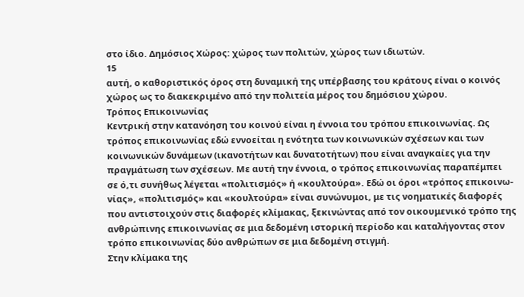στο ίδιο. Δημόσιος Χώρος: χώρος των πολιτών, χώρος των ιδιωτών.
15
αυτή, ο καθοριστικός όρος στη δυναμική της υπέρβασης του κράτους είναι ο κοινός
χώρος ως το διακεκριμένο από την πολιτεία μέρος του δημόσιου χώρου.
Τρόπος Επικοινωνίας
Κεντρική στην κατανόηση του κοινού είναι η έννοια του τρόπου επικοινωνίας. Ως
τρόπος επικοινωνίας εδώ εννοείται η ενότητα των κοινωνικών σχέσεων και των
κοινωνικών δυνάμεων (ικανοτήτων και δυνατοτήτων) που είναι αναγκαίες για την
πραγμάτωση των σχέσεων. Με αυτή την έννοια, ο τρόπος επικοινωνίας παραπέμπει
σε ό,τι συνήθως λέγεται «πολιτισμός» ή «κουλτούρα». Εδώ οι όροι «τρόπος επικοινω-
νίας», «πολιτισμός» και «κουλτούρα» είναι συνώνυμοι, με τις νοηματικές διαφορές
που αντιστοιχούν στις διαφορές κλίμακας, ξεκινώντας από τον οικουμενικό τρόπο της
ανθρώπινης επικοινωνίας σε μια δεδομένη ιστορική περίοδο και καταλήγοντας στον
τρόπο επικοινωνίας δύο ανθρώπων σε μια δεδομένη στιγμή.
Στην κλίμακα της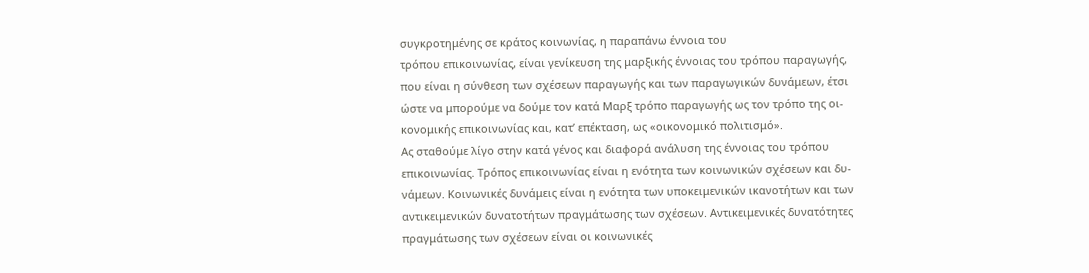συγκροτημένης σε κράτος κοινωνίας, η παραπάνω έννοια του
τρόπου επικοινωνίας, είναι γενίκευση της μαρξικής έννοιας του τρόπου παραγωγής,
που είναι η σύνθεση των σχέσεων παραγωγής και των παραγωγικών δυνάμεων, έτσι
ώστε να μπορούμε να δούμε τον κατά Μαρξ τρόπο παραγωγής ως τον τρόπο της οι-
κονομικής επικοινωνίας και, κατ’ επέκταση, ως «οικονομικό πολιτισμό».
Ας σταθούμε λίγο στην κατά γένος και διαφορά ανάλυση της έννοιας του τρόπου
επικοινωνίας. Τρόπος επικοινωνίας είναι η ενότητα των κοινωνικών σχέσεων και δυ-
νάμεων. Κοινωνικές δυνάμεις είναι η ενότητα των υποκειμενικών ικανοτήτων και των
αντικειμενικών δυνατοτήτων πραγμάτωσης των σχέσεων. Αντικειμενικές δυνατότητες
πραγμάτωσης των σχέσεων είναι οι κοινωνικές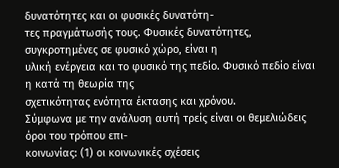δυνατότητες και οι φυσικές δυνατότη-
τες πραγμάτωσής τους. Φυσικές δυνατότητες, συγκροτημένες σε φυσικό χώρο, είναι η
υλική ενέργεια και το φυσικό της πεδίο. Φυσικό πεδίο είναι η κατά τη θεωρία της
σχετικότητας ενότητα έκτασης και χρόνου.
Σύμφωνα με την ανάλυση αυτή τρείς είναι οι θεμελιώδεις όροι του τρόπου επι-
κοινωνίας: (1) οι κοινωνικές σχέσεις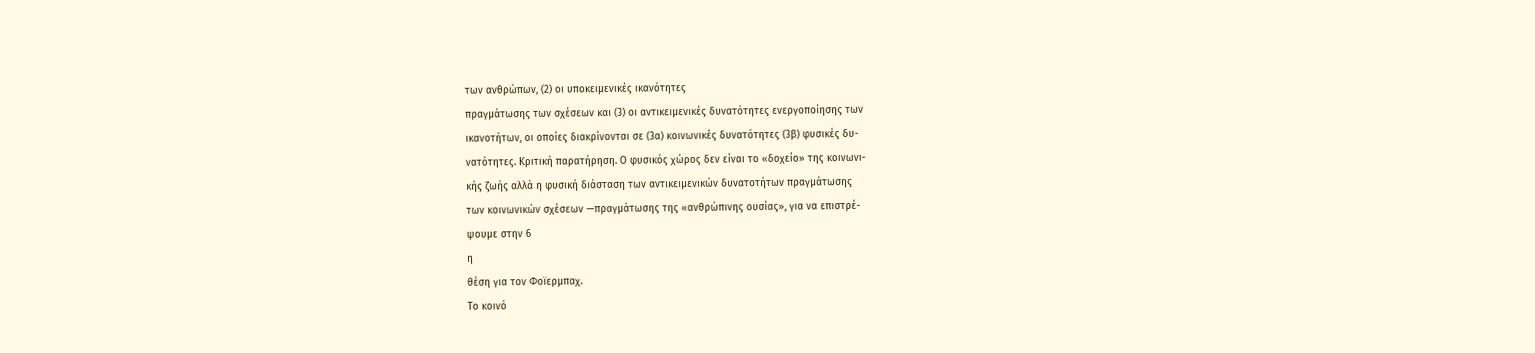των ανθρώπων, (2) οι υποκειμενικές ικανότητες
πραγμάτωσης των σχέσεων και (3) οι αντικειμενικές δυνατότητες ενεργοποίησης των
ικανοτήτων, οι οποίες διακρίνονται σε (3α) κοινωνικές δυνατότητες (3β) φυσικές δυ-
νατότητες. Κριτική παρατήρηση. Ο φυσικός χώρος δεν είναι το «δοχείο» της κοινωνι-
κής ζωής αλλά η φυσική διάσταση των αντικειμενικών δυνατοτήτων πραγμάτωσης
των κοινωνικών σχέσεων —πραγμάτωσης της «ανθρώπινης ουσίας», για να επιστρέ-
ψουμε στην 6
η
θέση για τον Φοϊερμπαχ.
Το κοινό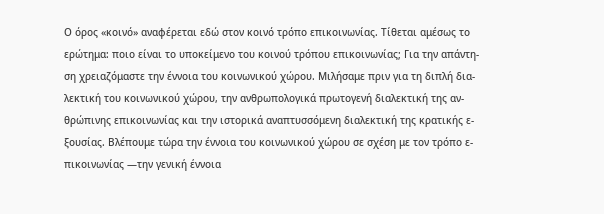Ο όρος «κοινό» αναφέρεται εδώ στον κοινό τρόπο επικοινωνίας. Τίθεται αμέσως το
ερώτημα: ποιο είναι το υποκείμενο του κοινού τρόπου επικοινωνίας; Για την απάντη-
ση χρειαζόμαστε την έννοια του κοινωνικού χώρου. Μιλήσαμε πριν για τη διπλή δια-
λεκτική του κοινωνικού χώρου, την ανθρωπολογικά πρωτογενή διαλεκτική της αν-
θρώπινης επικοινωνίας και την ιστορικά αναπτυσσόμενη διαλεκτική της κρατικής ε-
ξουσίας. Βλέπουμε τώρα την έννοια του κοινωνικού χώρου σε σχέση με τον τρόπο ε-
πικοινωνίας —την γενική έννοια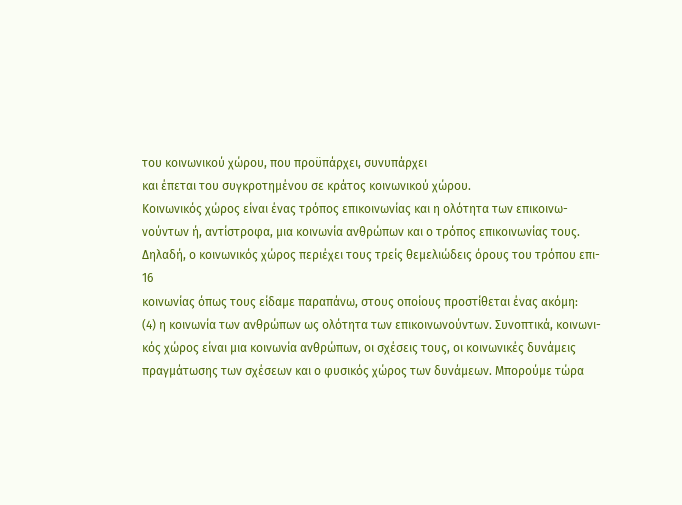του κοινωνικού χώρου, που προϋπάρχει, συνυπάρχει
και έπεται του συγκροτημένου σε κράτος κοινωνικού χώρου.
Κοινωνικός χώρος είναι ένας τρόπος επικοινωνίας και η ολότητα των επικοινω-
νούντων ή, αντίστροφα, μια κοινωνία ανθρώπων και ο τρόπος επικοινωνίας τους.
Δηλαδή, ο κοινωνικός χώρος περιέχει τους τρείς θεμελιώδεις όρους του τρόπου επι-
16
κοινωνίας όπως τους είδαμε παραπάνω, στους οποίους προστίθεται ένας ακόμη:
(4) η κοινωνία των ανθρώπων ως ολότητα των επικοινωνούντων. Συνοπτικά, κοινωνι-
κός χώρος είναι μια κοινωνία ανθρώπων, οι σχέσεις τους, οι κοινωνικές δυνάμεις
πραγμάτωσης των σχέσεων και ο φυσικός χώρος των δυνάμεων. Μπορούμε τώρα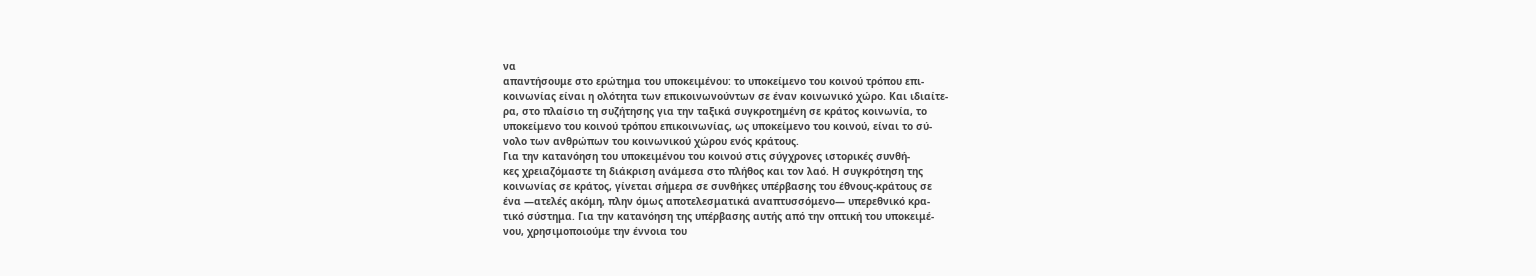να
απαντήσουμε στο ερώτημα του υποκειμένου: το υποκείμενο του κοινού τρόπου επι-
κοινωνίας είναι η ολότητα των επικοινωνούντων σε έναν κοινωνικό χώρο. Και ιδιαίτε-
ρα, στο πλαίσιο τη συζήτησης για την ταξικά συγκροτημένη σε κράτος κοινωνία, το
υποκείμενο του κοινού τρόπου επικοινωνίας, ως υποκείμενο του κοινού, είναι το σύ-
νολο των ανθρώπων του κοινωνικού χώρου ενός κράτους.
Για την κατανόηση του υποκειμένου του κοινού στις σύγχρονες ιστορικές συνθή-
κες χρειαζόμαστε τη διάκριση ανάμεσα στο πλήθος και τον λαό. Η συγκρότηση της
κοινωνίας σε κράτος, γίνεται σήμερα σε συνθήκες υπέρβασης του έθνους-κράτους σε
ένα —ατελές ακόμη, πλην όμως αποτελεσματικά αναπτυσσόμενο— υπερεθνικό κρα-
τικό σύστημα. Για την κατανόηση της υπέρβασης αυτής από την οπτική του υποκειμέ-
νου, χρησιμοποιούμε την έννοια του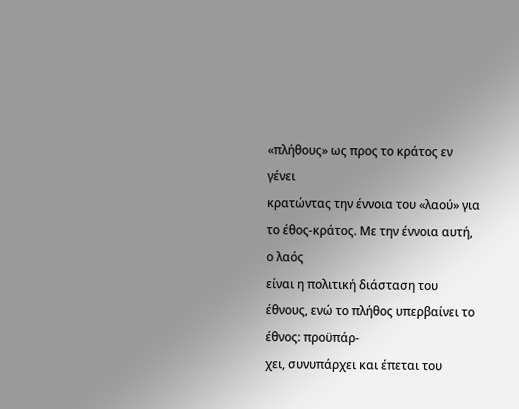«πλήθους» ως προς το κράτος εν γένει
κρατώντας την έννοια του «λαού» για το έθος-κράτος. Με την έννοια αυτή, ο λαός
είναι η πολιτική διάσταση του έθνους, ενώ το πλήθος υπερβαίνει το έθνος: προϋπάρ-
χει, συνυπάρχει και έπεται του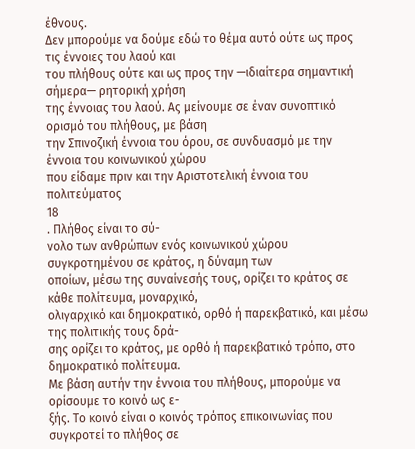έθνους.
Δεν μπορούμε να δούμε εδώ το θέμα αυτό ούτε ως προς τις έννοιες του λαού και
του πλήθους ούτε και ως προς την —ιδιαίτερα σημαντική σήμερα— ρητορική χρήση
της έννοιας του λαού. Ας μείνουμε σε έναν συνοπτικό ορισμό του πλήθους, με βάση
την Σπινοζική έννοια του όρου, σε συνδυασμό με την έννοια του κοινωνικού χώρου
που είδαμε πριν και την Αριστοτελική έννοια του πολιτεύματος
18
. Πλήθος είναι το σύ-
νολο των ανθρώπων ενός κοινωνικού χώρου συγκροτημένου σε κράτος, η δύναμη των
οποίων, μέσω της συναίνεσής τους, ορίζει το κράτος σε κάθε πολίτευμα, μοναρχικό,
ολιγαρχικό και δημοκρατικό, ορθό ή παρεκβατικό, και μέσω της πολιτικής τους δρά-
σης ορίζει το κράτος, με ορθό ή παρεκβατικό τρόπο, στο δημοκρατικό πολίτευμα.
Με βάση αυτήν την έννοια του πλήθους, μπορούμε να ορίσουμε το κοινό ως ε-
ξής. Το κοινό είναι ο κοινός τρόπος επικοινωνίας που συγκροτεί το πλήθος σε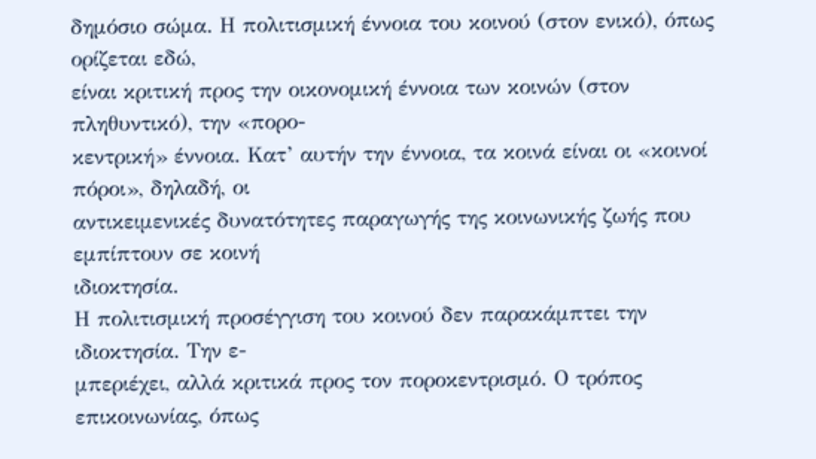δημόσιο σώμα. Η πολιτισμική έννοια του κοινού (στον ενικό), όπως ορίζεται εδώ,
είναι κριτική προς την οικονομική έννοια των κοινών (στον πληθυντικό), την «πορο-
κεντρική» έννοια. Κατ’ αυτήν την έννοια, τα κοινά είναι οι «κοινοί πόροι», δηλαδή, οι
αντικειμενικές δυνατότητες παραγωγής της κοινωνικής ζωής που εμπίπτουν σε κοινή
ιδιοκτησία.
Η πολιτισμική προσέγγιση του κοινού δεν παρακάμπτει την ιδιοκτησία. Την ε-
μπεριέχει, αλλά κριτικά προς τον ποροκεντρισμό. Ο τρόπος επικοινωνίας, όπως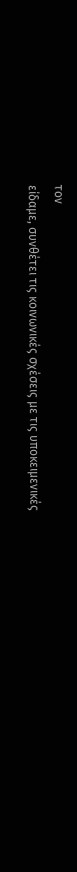τον
είδαμε, συνθέτει τις κοινωνικές σχέσεις με τις υποκειμενικές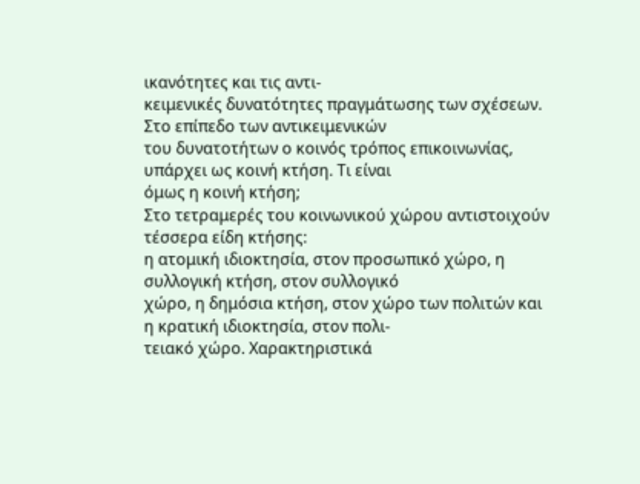ικανότητες και τις αντι-
κειμενικές δυνατότητες πραγμάτωσης των σχέσεων. Στο επίπεδο των αντικειμενικών
του δυνατοτήτων ο κοινός τρόπος επικοινωνίας, υπάρχει ως κοινή κτήση. Τι είναι
όμως η κοινή κτήση;
Στο τετραμερές του κοινωνικού χώρου αντιστοιχούν τέσσερα είδη κτήσης:
η ατομική ιδιοκτησία, στον προσωπικό χώρο, η συλλογική κτήση, στον συλλογικό
χώρο, η δημόσια κτήση, στον χώρο των πολιτών και η κρατική ιδιοκτησία, στον πολι-
τειακό χώρο. Χαρακτηριστικά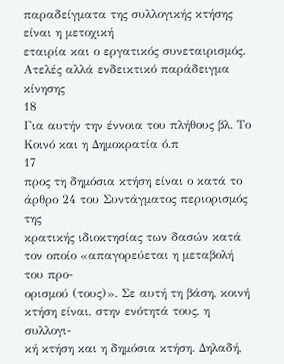παραδείγματα της συλλογικής κτήσης είναι η μετοχική
εταιρία και ο εργατικός συνεταιρισμός. Ατελές αλλά ενδεικτικό παράδειγμα κίνησης
18
Για αυτήν την έννοια του πλήθους βλ. Το Κοινό και η Δημοκρατία ό.π
17
προς τη δημόσια κτήση είναι ο κατά το άρθρο 24 του Συντάγματος περιορισμός της
κρατικής ιδιοκτησίας των δασών κατά τον οποίο «απαγορεύεται η μεταβολή του προ-
ορισμού (τους)». Σε αυτή τη βάση, κοινή κτήση είναι, στην ενότητά τους, η συλλογι-
κή κτήση και η δημόσια κτήση. Δηλαδή,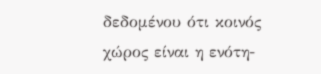δεδομένου ότι κοινός χώρος είναι η ενότη-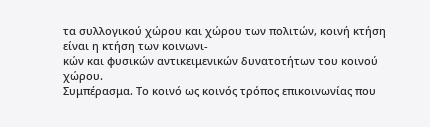τα συλλογικού χώρου και χώρου των πολιτών, κοινή κτήση είναι η κτήση των κοινωνι-
κών και φυσικών αντικειμενικών δυνατοτήτων του κοινού χώρου.
Συμπέρασμα. Το κοινό ως κοινός τρόπος επικοινωνίας που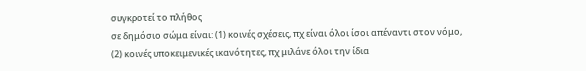συγκροτεί το πλήθος
σε δημόσιο σώμα είναι: (1) κοινές σχέσεις, πχ είναι όλοι ίσοι απέναντι στον νόμο,
(2) κοινές υποκειμενικές ικανότητες, πχ μιλάνε όλοι την ίδια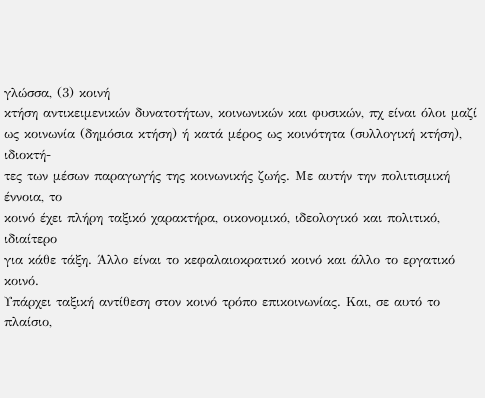γλώσσα, (3) κοινή
κτήση αντικειμενικών δυνατοτήτων, κοινωνικών και φυσικών, πχ είναι όλοι μαζί
ως κοινωνία (δημόσια κτήση) ή κατά μέρος ως κοινότητα (συλλογική κτήση), ιδιοκτή-
τες των μέσων παραγωγής της κοινωνικής ζωής. Με αυτήν την πολιτισμική έννοια, το
κοινό έχει πλήρη ταξικό χαρακτήρα, οικονομικό, ιδεολογικό και πολιτικό, ιδιαίτερο
για κάθε τάξη. Άλλο είναι το κεφαλαιοκρατικό κοινό και άλλο το εργατικό κοινό.
Υπάρχει ταξική αντίθεση στον κοινό τρόπο επικοινωνίας. Και, σε αυτό το πλαίσιο,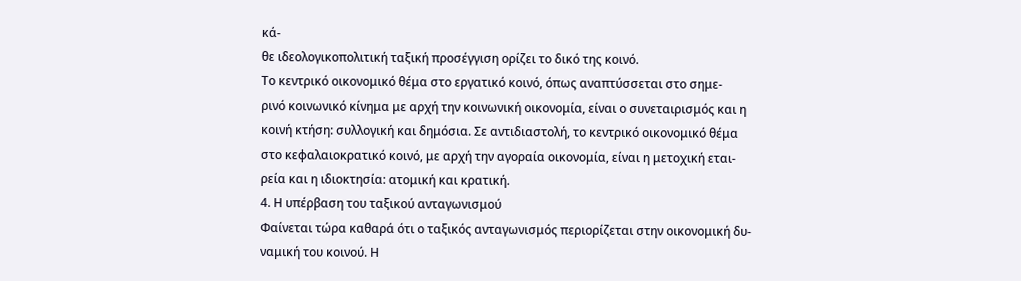κά-
θε ιδεολογικοπολιτική ταξική προσέγγιση ορίζει το δικό της κοινό.
Το κεντρικό οικονομικό θέμα στο εργατικό κοινό, όπως αναπτύσσεται στο σημε-
ρινό κοινωνικό κίνημα με αρχή την κοινωνική οικονομία, είναι ο συνεταιρισμός και η
κοινή κτήση: συλλογική και δημόσια. Σε αντιδιαστολή, το κεντρικό οικονομικό θέμα
στο κεφαλαιοκρατικό κοινό, με αρχή την αγοραία οικονομία, είναι η μετοχική εται-
ρεία και η ιδιοκτησία: ατομική και κρατική.
4. Η υπέρβαση του ταξικού ανταγωνισμού
Φαίνεται τώρα καθαρά ότι ο ταξικός ανταγωνισμός περιορίζεται στην οικονομική δυ-
ναμική του κοινού. Η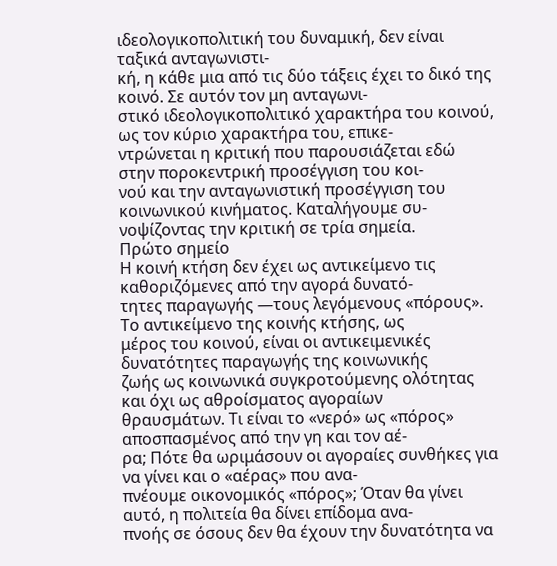ιδεολογικοπολιτική του δυναμική, δεν είναι ταξικά ανταγωνιστι-
κή, η κάθε μια από τις δύο τάξεις έχει το δικό της κοινό. Σε αυτόν τον μη ανταγωνι-
στικό ιδεολογικοπολιτικό χαρακτήρα του κοινού, ως τον κύριο χαρακτήρα του, επικε-
ντρώνεται η κριτική που παρουσιάζεται εδώ στην ποροκεντρική προσέγγιση του κοι-
νού και την ανταγωνιστική προσέγγιση του κοινωνικού κινήματος. Καταλήγουμε συ-
νοψίζοντας την κριτική σε τρία σημεία.
Πρώτο σημείο
Η κοινή κτήση δεν έχει ως αντικείμενο τις καθοριζόμενες από την αγορά δυνατό-
τητες παραγωγής —τους λεγόμενους «πόρους». Το αντικείμενο της κοινής κτήσης, ως
μέρος του κοινού, είναι οι αντικειμενικές δυνατότητες παραγωγής της κοινωνικής
ζωής ως κοινωνικά συγκροτούμενης ολότητας και όχι ως αθροίσματος αγοραίων
θραυσμάτων. Τι είναι το «νερό» ως «πόρος» αποσπασμένος από την γη και τον αέ-
ρα; Πότε θα ωριμάσουν οι αγοραίες συνθήκες για να γίνει και ο «αέρας» που ανα-
πνέουμε οικονομικός «πόρος»; Όταν θα γίνει αυτό, η πολιτεία θα δίνει επίδομα ανα-
πνοής σε όσους δεν θα έχουν την δυνατότητα να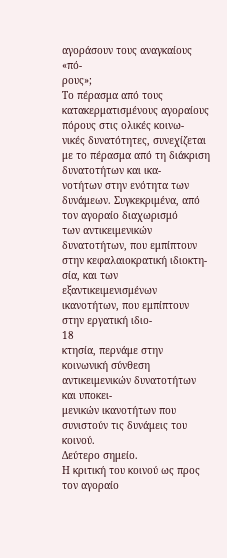αγοράσουν τους αναγκαίους «πό-
ρους»;
Το πέρασμα από τους κατακερματισμένους αγοραίους πόρους στις ολικές κοινω-
νικές δυνατότητες, συνεχίζεται με το πέρασμα από τη διάκριση δυνατοτήτων και ικα-
νοτήτων στην ενότητα των δυνάμεων. Συγκεκριμένα, από τον αγοραίο διαχωρισμό
των αντικειμενικών δυνατοτήτων, που εμπίπτουν στην κεφαλαιοκρατική ιδιοκτη-
σία, και των εξαντικειμενισμένων ικανοτήτων, που εμπίπτουν στην εργατική ιδιο-
18
κτησία, περνάμε στην κοινωνική σύνθεση αντικειμενικών δυνατοτήτων και υποκει-
μενικών ικανοτήτων που συνιστούν τις δυνάμεις του κοινού.
Δεύτερο σημείο.
Η κριτική του κοινού ως προς τον αγοραίο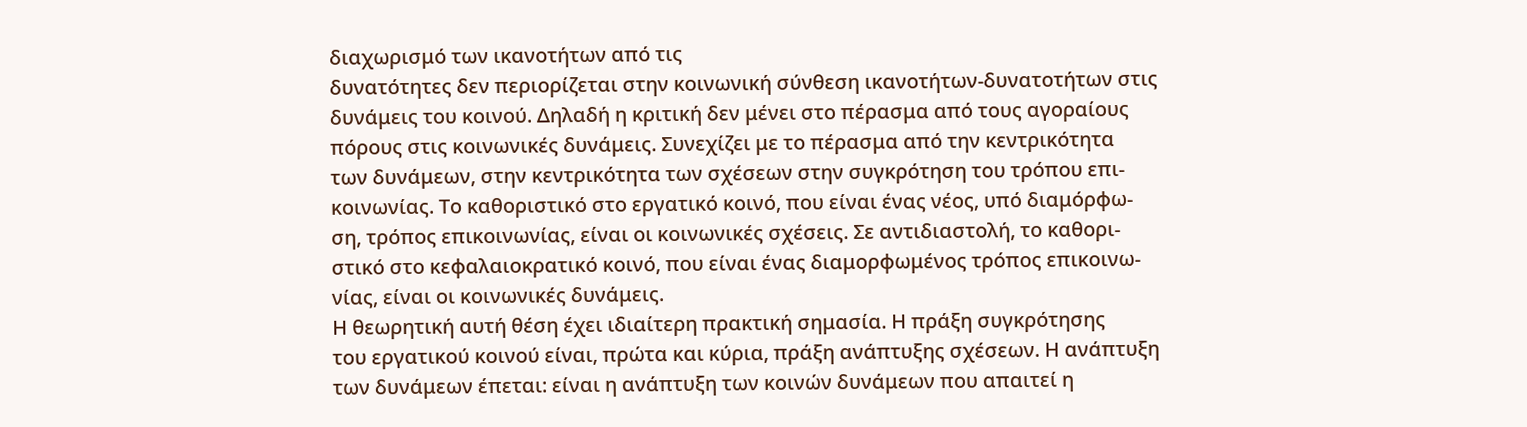διαχωρισμό των ικανοτήτων από τις
δυνατότητες δεν περιορίζεται στην κοινωνική σύνθεση ικανοτήτων-δυνατοτήτων στις
δυνάμεις του κοινού. Δηλαδή η κριτική δεν μένει στο πέρασμα από τους αγοραίους
πόρους στις κοινωνικές δυνάμεις. Συνεχίζει με το πέρασμα από την κεντρικότητα
των δυνάμεων, στην κεντρικότητα των σχέσεων στην συγκρότηση του τρόπου επι-
κοινωνίας. Το καθοριστικό στο εργατικό κοινό, που είναι ένας νέος, υπό διαμόρφω-
ση, τρόπος επικοινωνίας, είναι οι κοινωνικές σχέσεις. Σε αντιδιαστολή, το καθορι-
στικό στο κεφαλαιοκρατικό κοινό, που είναι ένας διαμορφωμένος τρόπος επικοινω-
νίας, είναι οι κοινωνικές δυνάμεις.
Η θεωρητική αυτή θέση έχει ιδιαίτερη πρακτική σημασία. Η πράξη συγκρότησης
του εργατικού κοινού είναι, πρώτα και κύρια, πράξη ανάπτυξης σχέσεων. Η ανάπτυξη
των δυνάμεων έπεται: είναι η ανάπτυξη των κοινών δυνάμεων που απαιτεί η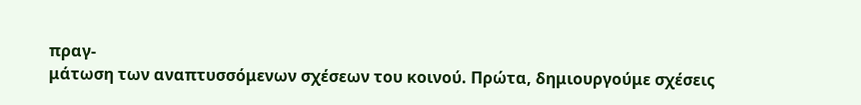πραγ-
μάτωση των αναπτυσσόμενων σχέσεων του κοινού. Πρώτα, δημιουργούμε σχέσεις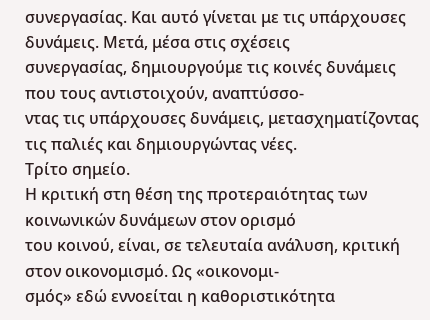συνεργασίας. Και αυτό γίνεται με τις υπάρχουσες δυνάμεις. Μετά, μέσα στις σχέσεις
συνεργασίας, δημιουργούμε τις κοινές δυνάμεις που τους αντιστοιχούν, αναπτύσσο-
ντας τις υπάρχουσες δυνάμεις, μετασχηματίζοντας τις παλιές και δημιουργώντας νέες.
Τρίτο σημείο.
Η κριτική στη θέση της προτεραιότητας των κοινωνικών δυνάμεων στον ορισμό
του κοινού, είναι, σε τελευταία ανάλυση, κριτική στον οικονομισμό. Ως «οικονομι-
σμός» εδώ εννοείται η καθοριστικότητα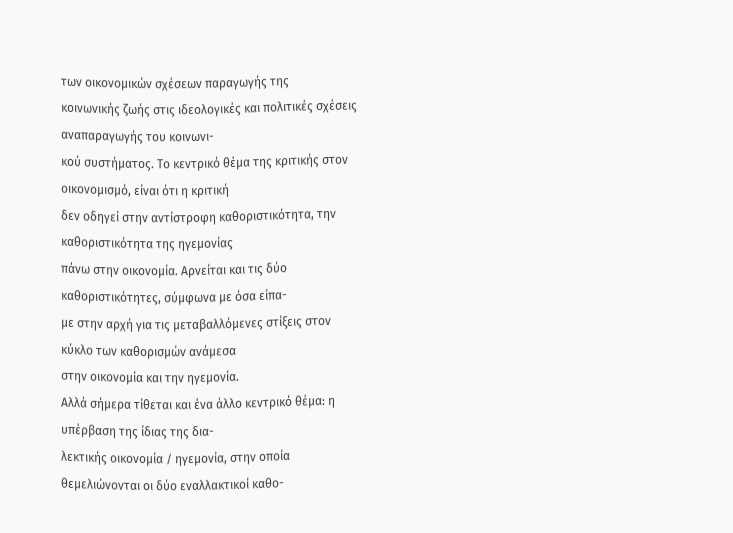των οικονομικών σχέσεων παραγωγής της
κοινωνικής ζωής στις ιδεολογικές και πολιτικές σχέσεις αναπαραγωγής του κοινωνι-
κού συστήματος. Το κεντρικό θέμα της κριτικής στον οικονομισμό, είναι ότι η κριτική
δεν οδηγεί στην αντίστροφη καθοριστικότητα, την καθοριστικότητα της ηγεμονίας
πάνω στην οικονομία. Αρνείται και τις δύο καθοριστικότητες, σύμφωνα με όσα είπα-
με στην αρχή για τις μεταβαλλόμενες στίξεις στον κύκλο των καθορισμών ανάμεσα
στην οικονομία και την ηγεμονία.
Αλλά σήμερα τίθεται και ένα άλλο κεντρικό θέμα: η υπέρβαση της ίδιας της δια-
λεκτικής οικονομία / ηγεμονία, στην οποία θεμελιώνονται οι δύο εναλλακτικοί καθο-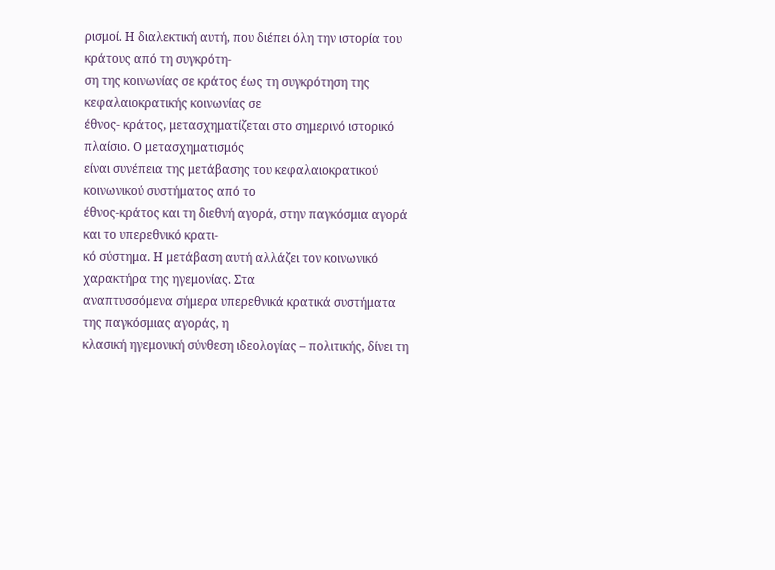ρισμοί. Η διαλεκτική αυτή, που διέπει όλη την ιστορία του κράτους από τη συγκρότη-
ση της κοινωνίας σε κράτος έως τη συγκρότηση της κεφαλαιοκρατικής κοινωνίας σε
έθνος- κράτος, μετασχηματίζεται στο σημερινό ιστορικό πλαίσιο. Ο μετασχηματισμός
είναι συνέπεια της μετάβασης του κεφαλαιοκρατικού κοινωνικού συστήματος από το
έθνος-κράτος και τη διεθνή αγορά, στην παγκόσμια αγορά και το υπερεθνικό κρατι-
κό σύστημα. Η μετάβαση αυτή αλλάζει τον κοινωνικό χαρακτήρα της ηγεμονίας. Στα
αναπτυσσόμενα σήμερα υπερεθνικά κρατικά συστήματα της παγκόσμιας αγοράς, η
κλασική ηγεμονική σύνθεση ιδεολογίας – πολιτικής, δίνει τη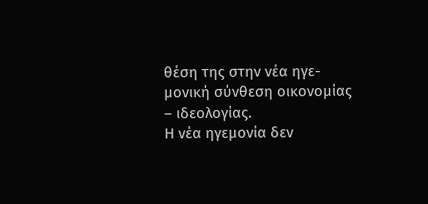θέση της στην νέα ηγε-
μονική σύνθεση οικονομίας – ιδεολογίας.
Η νέα ηγεμονία δεν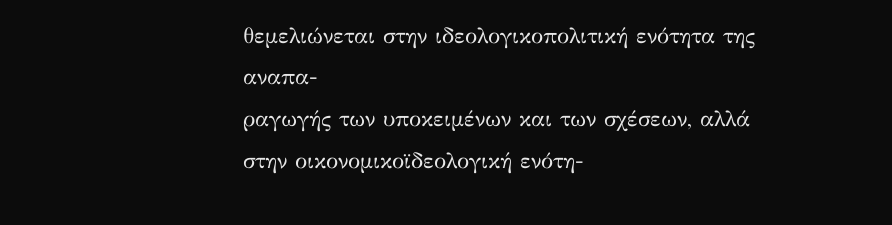θεμελιώνεται στην ιδεολογικοπολιτική ενότητα της αναπα-
ραγωγής των υποκειμένων και των σχέσεων, αλλά στην οικονομικοϊδεολογική ενότη-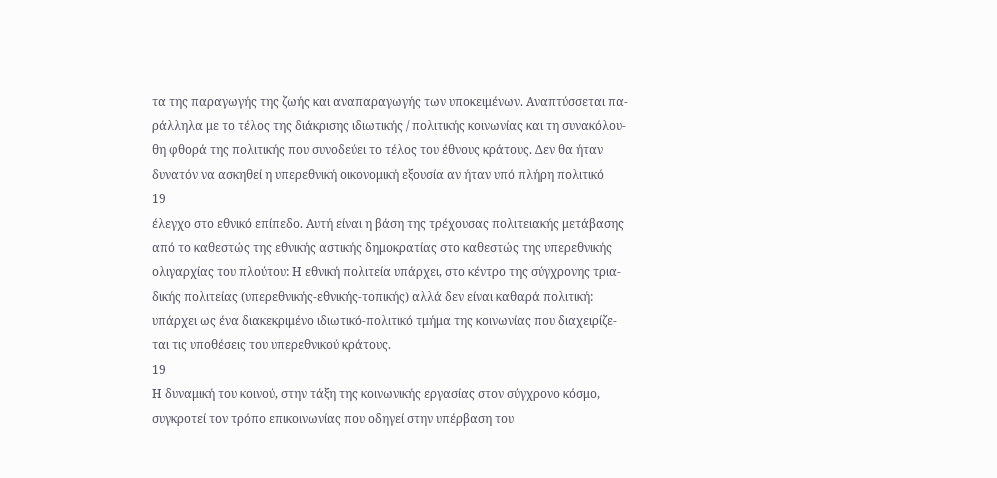τα της παραγωγής της ζωής και αναπαραγωγής των υποκειμένων. Αναπτύσσεται πα-
ράλληλα με το τέλος της διάκρισης ιδιωτικής / πολιτικής κοινωνίας και τη συνακόλου-
θη φθορά της πολιτικής που συνοδεύει το τέλος του έθνους κράτους. Δεν θα ήταν
δυνατόν να ασκηθεί η υπερεθνική οικονομική εξουσία αν ήταν υπό πλήρη πολιτικό
19
έλεγχο στο εθνικό επίπεδο. Αυτή είναι η βάση της τρέχουσας πολιτειακής μετάβασης
από το καθεστώς της εθνικής αστικής δημοκρατίας στο καθεστώς της υπερεθνικής
ολιγαρχίας του πλούτου: Η εθνική πολιτεία υπάρχει, στο κέντρο της σύγχρονης τρια-
δικής πολιτείας (υπερεθνικής-εθνικής-τοπικής) αλλά δεν είναι καθαρά πολιτική:
υπάρχει ως ένα διακεκριμένο ιδιωτικό-πολιτικό τμήμα της κοινωνίας που διαχειρίζε-
ται τις υποθέσεις του υπερεθνικού κράτους.
19
Η δυναμική του κοινού, στην τάξη της κοινωνικής εργασίας στον σύγχρονο κόσμο,
συγκροτεί τον τρόπο επικοινωνίας που οδηγεί στην υπέρβαση του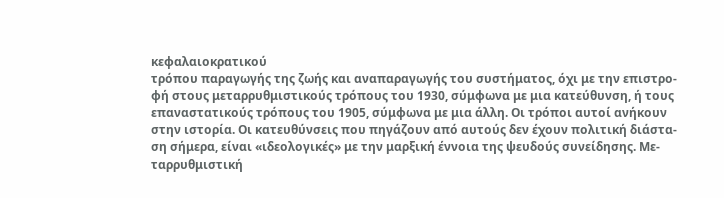κεφαλαιοκρατικού
τρόπου παραγωγής της ζωής και αναπαραγωγής του συστήματος, όχι με την επιστρο-
φή στους μεταρρυθμιστικούς τρόπους του 1930, σύμφωνα με μια κατεύθυνση, ή τους
επαναστατικούς τρόπους του 1905, σύμφωνα με μια άλλη. Οι τρόποι αυτοί ανήκουν
στην ιστορία. Οι κατευθύνσεις που πηγάζουν από αυτούς δεν έχουν πολιτική διάστα-
ση σήμερα, είναι «ιδεολογικές» με την μαρξική έννοια της ψευδούς συνείδησης. Με-
ταρρυθμιστική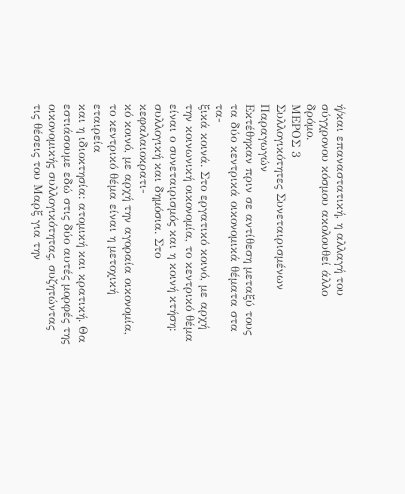ή/και επαναστατική, η αλλαγή του σύγχρονου κόσμου ακολουθεί άλλο
δρόμο.
ΜΕΡΟΣ 3
Συλλογικότητες Συνεταιρισμένων Παραγωγών
Εκτέθηκαν πριν σε αντίθεση μεταξύ τους τα δύο κεντρικά οικονομικά θέματα στα τα-
ξικά κοινά. Στο εργατικό κοινό, με αρχή την κοινωνική οικονομία, το κεντρικό θέμα
είναι ο συνεταιρισμός και η κοινή κτήση: συλλογική και δημόσια. Στο κεφαλαιοκρατι-
κό κοινό, με αρχή την αγοραία οικονομία, το κεντρικό θέμα είναι η μετοχική εταιρεία
και η ιδιοκτησία: ατομική και κρατική. Θα εστιάσουμε εδώ στις δύο αυτές μορφές της
οικονομικής συλλογικότητας, συζητώντας τις θέσεις του Μαρξ για την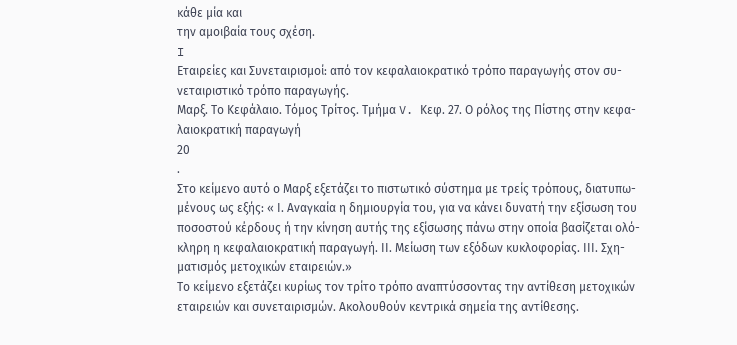κάθε μία και
την αμοιβαία τους σχέση.
I
Εταιρείες και Συνεταιρισμοί: από τον κεφαλαιοκρατικό τρόπο παραγωγής στον συ-
νεταιριστικό τρόπο παραγωγής.
Μαρξ. Το Κεφάλαιο. Τόμος Τρίτος. Τμήμα V. Κεφ. 27. Ο ρόλος της Πίστης στην κεφα-
λαιοκρατική παραγωγή
20
.
Στο κείμενο αυτό ο Μαρξ εξετάζει το πιστωτικό σύστημα με τρείς τρόπους, διατυπω-
μένους ως εξής: « Ι. Αναγκαία η δημιουργία του, για να κάνει δυνατή την εξίσωση του
ποσοστού κέρδους ή την κίνηση αυτής της εξίσωσης πάνω στην οποία βασίζεται ολό-
κληρη η κεφαλαιοκρατική παραγωγή. ΙΙ. Μείωση των εξόδων κυκλοφορίας. ΙΙΙ. Σχη-
ματισμός μετοχικών εταιρειών.»
Το κείμενο εξετάζει κυρίως τον τρίτο τρόπο αναπτύσσοντας την αντίθεση μετοχικών
εταιρειών και συνεταιρισμών. Ακολουθούν κεντρικά σημεία της αντίθεσης.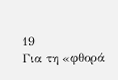19
Για τη «φθορά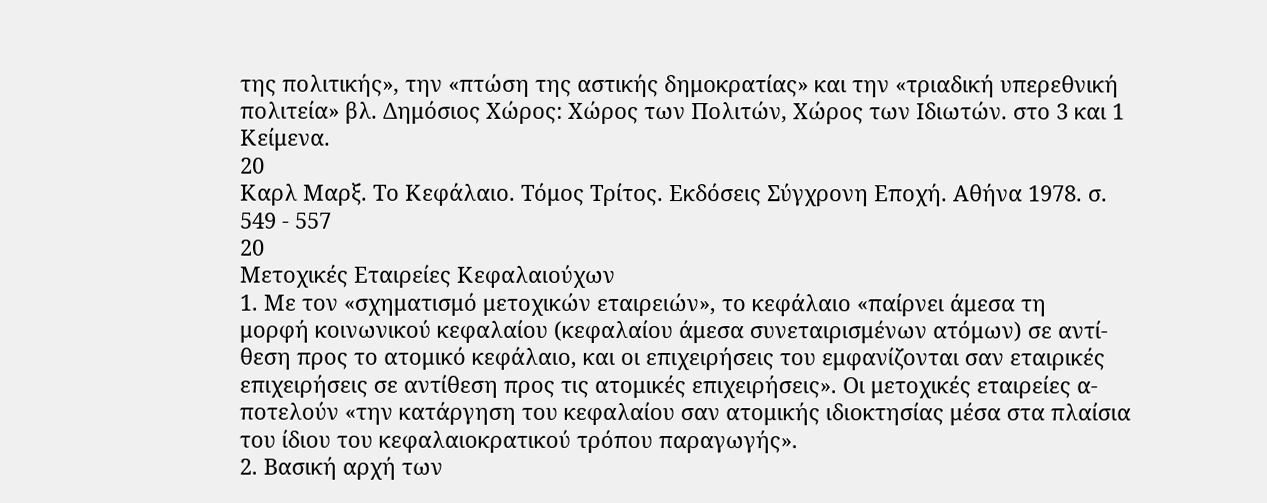της πολιτικής», την «πτώση της αστικής δημοκρατίας» και την «τριαδική υπερεθνική
πολιτεία» βλ. Δημόσιος Χώρος: Χώρος των Πολιτών, Χώρος των Ιδιωτών. στο 3 και 1 Κείμενα.
20
Καρλ Μαρξ. Το Κεφάλαιο. Τόμος Τρίτος. Εκδόσεις Σύγχρονη Εποχή. Αθήνα 1978. σ. 549 - 557
20
Μετοχικές Εταιρείες Κεφαλαιούχων
1. Με τον «σχηματισμό μετοχικών εταιρειών», το κεφάλαιο «παίρνει άμεσα τη
μορφή κοινωνικού κεφαλαίου (κεφαλαίου άμεσα συνεταιρισμένων ατόμων) σε αντί-
θεση προς το ατομικό κεφάλαιο, και οι επιχειρήσεις του εμφανίζονται σαν εταιρικές
επιχειρήσεις σε αντίθεση προς τις ατομικές επιχειρήσεις». Οι μετοχικές εταιρείες α-
ποτελούν «την κατάργηση του κεφαλαίου σαν ατομικής ιδιοκτησίας μέσα στα πλαίσια
του ίδιου του κεφαλαιοκρατικού τρόπου παραγωγής».
2. Βασική αρχή των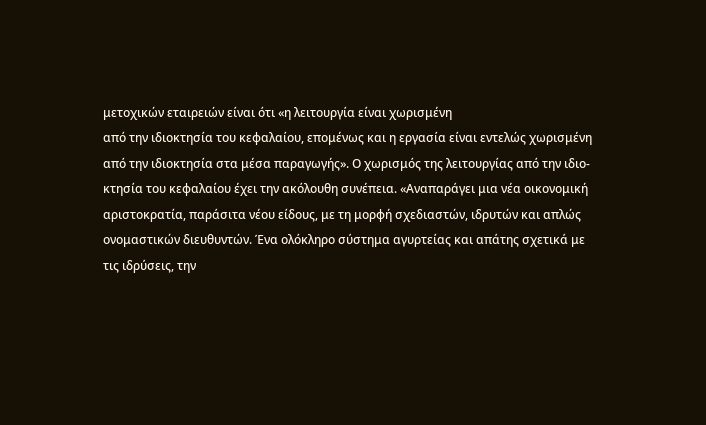μετοχικών εταιρειών είναι ότι «η λειτουργία είναι χωρισμένη
από την ιδιοκτησία του κεφαλαίου, επομένως και η εργασία είναι εντελώς χωρισμένη
από την ιδιοκτησία στα μέσα παραγωγής». Ο χωρισμός της λειτουργίας από την ιδιο-
κτησία του κεφαλαίου έχει την ακόλουθη συνέπεια. «Αναπαράγει μια νέα οικονομική
αριστοκρατία, παράσιτα νέου είδους, με τη μορφή σχεδιαστών, ιδρυτών και απλώς
ονομαστικών διευθυντών. Ένα ολόκληρο σύστημα αγυρτείας και απάτης σχετικά με
τις ιδρύσεις, την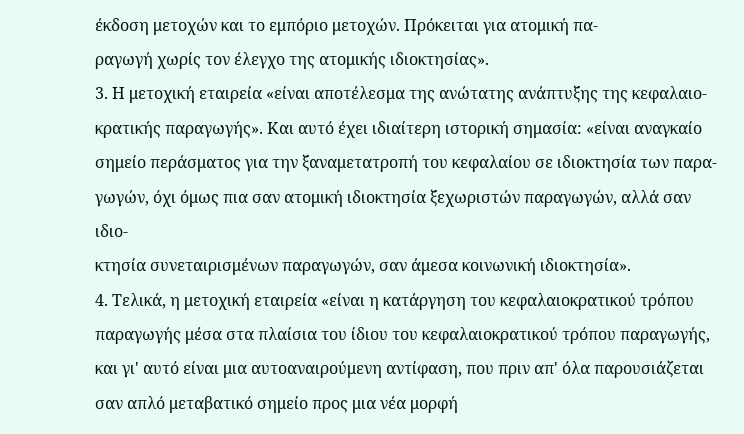έκδοση μετοχών και το εμπόριο μετοχών. Πρόκειται για ατομική πα-
ραγωγή χωρίς τον έλεγχο της ατομικής ιδιοκτησίας».
3. Η μετοχική εταιρεία «είναι αποτέλεσμα της ανώτατης ανάπτυξης της κεφαλαιο-
κρατικής παραγωγής». Και αυτό έχει ιδιαίτερη ιστορική σημασία: «είναι αναγκαίο
σημείο περάσματος για την ξαναμετατροπή του κεφαλαίου σε ιδιοκτησία των παρα-
γωγών, όχι όμως πια σαν ατομική ιδιοκτησία ξεχωριστών παραγωγών, αλλά σαν ιδιο-
κτησία συνεταιρισμένων παραγωγών, σαν άμεσα κοινωνική ιδιοκτησία».
4. Τελικά, η μετοχική εταιρεία «είναι η κατάργηση του κεφαλαιοκρατικού τρόπου
παραγωγής μέσα στα πλαίσια του ίδιου του κεφαλαιοκρατικού τρόπου παραγωγής,
και γι' αυτό είναι μια αυτοαναιρούμενη αντίφαση, που πριν απ' όλα παρουσιάζεται
σαν απλό μεταβατικό σημείο προς μια νέα μορφή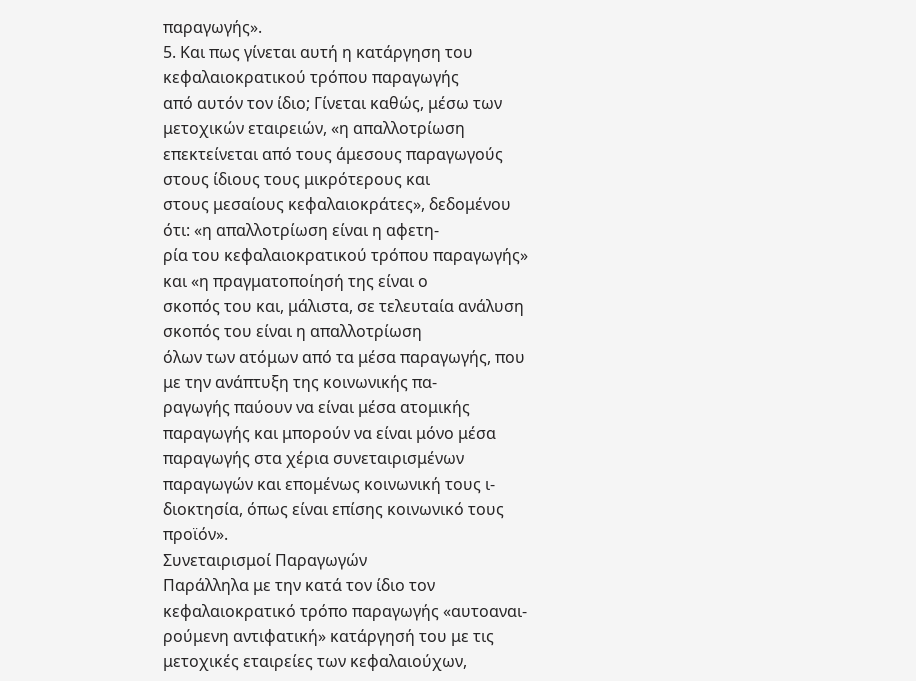παραγωγής».
5. Και πως γίνεται αυτή η κατάργηση του κεφαλαιοκρατικού τρόπου παραγωγής
από αυτόν τον ίδιο; Γίνεται καθώς, μέσω των μετοχικών εταιρειών, «η απαλλοτρίωση
επεκτείνεται από τους άμεσους παραγωγούς στους ίδιους τους μικρότερους και
στους μεσαίους κεφαλαιοκράτες», δεδομένου ότι: «η απαλλοτρίωση είναι η αφετη-
ρία του κεφαλαιοκρατικού τρόπου παραγωγής» και «η πραγματοποίησή της είναι ο
σκοπός του και, μάλιστα, σε τελευταία ανάλυση σκοπός του είναι η απαλλοτρίωση
όλων των ατόμων από τα μέσα παραγωγής, που με την ανάπτυξη της κοινωνικής πα-
ραγωγής παύουν να είναι μέσα ατομικής παραγωγής και μπορούν να είναι μόνο μέσα
παραγωγής στα χέρια συνεταιρισμένων παραγωγών και επομένως κοινωνική τους ι-
διοκτησία, όπως είναι επίσης κοινωνικό τους προϊόν».
Συνεταιρισμοί Παραγωγών
Παράλληλα με την κατά τον ίδιο τον κεφαλαιοκρατικό τρόπο παραγωγής «αυτοαναι-
ρούμενη αντιφατική» κατάργησή του με τις μετοχικές εταιρείες των κεφαλαιούχων,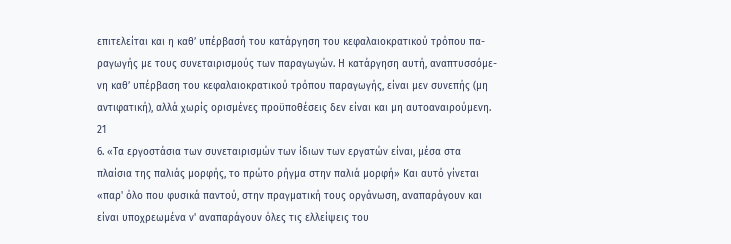επιτελείται και η καθ’ υπέρβασή του κατάργηση του κεφαλαιοκρατικού τρόπου πα-
ραγωγής με τους συνεταιρισμούς των παραγωγών. Η κατάργηση αυτή, αναπτυσσόμε-
νη καθ’ υπέρβαση του κεφαλαιοκρατικού τρόπου παραγωγής, είναι μεν συνεπής (μη
αντιφατική), αλλά χωρίς ορισμένες προϋποθέσεις δεν είναι και μη αυτοαναιρούμενη.
21
6. «Τα εργοστάσια των συνεταιρισμών των ίδιων των εργατών είναι, μέσα στα
πλαίσια της παλιάς μορφής, το πρώτο ρήγμα στην παλιά μορφή» Και αυτό γίνεται
«παρ' όλο που φυσικά παντού, στην πραγματική τους οργάνωση, αναπαράγουν και
είναι υποχρεωμένα ν' αναπαράγουν όλες τις ελλείψεις του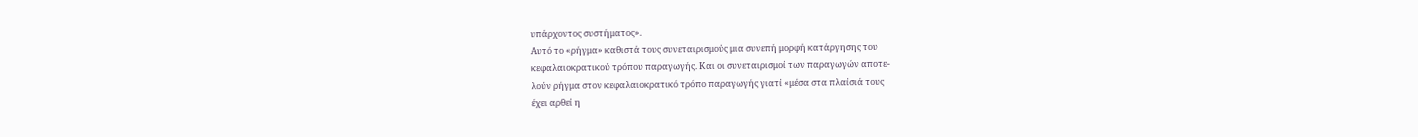υπάρχοντος συστήματος».
Αυτό το «ρήγμα» καθιστά τους συνεταιρισμούς μια συνεπή μορφή κατάργησης του
κεφαλαιοκρατικού τρόπου παραγωγής. Και οι συνεταιρισμοί των παραγωγών αποτε-
λούν ρήγμα στον κεφαλαιοκρατικό τρόπο παραγωγής γιατί «μέσα στα πλαίσιά τους
έχει αρθεί η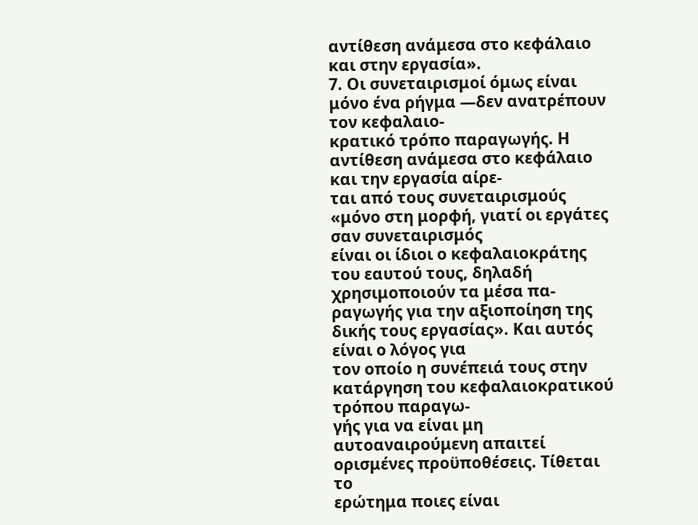αντίθεση ανάμεσα στο κεφάλαιο και στην εργασία».
7. Οι συνεταιρισμοί όμως είναι μόνο ένα ρήγμα —δεν ανατρέπουν τον κεφαλαιο-
κρατικό τρόπο παραγωγής. Η αντίθεση ανάμεσα στο κεφάλαιο και την εργασία αίρε-
ται από τους συνεταιρισμούς «μόνο στη μορφή, γιατί οι εργάτες σαν συνεταιρισμός
είναι οι ίδιοι ο κεφαλαιοκράτης του εαυτού τους, δηλαδή χρησιμοποιούν τα μέσα πα-
ραγωγής για την αξιοποίηση της δικής τους εργασίας». Και αυτός είναι ο λόγος για
τον οποίο η συνέπειά τους στην κατάργηση του κεφαλαιοκρατικού τρόπου παραγω-
γής για να είναι μη αυτοαναιρούμενη απαιτεί ορισμένες προϋποθέσεις. Τίθεται το
ερώτημα ποιες είναι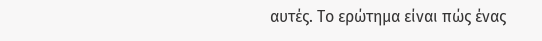αυτές. Το ερώτημα είναι πώς ένας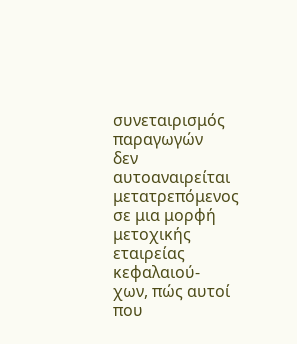συνεταιρισμός παραγωγών
δεν αυτοαναιρείται μετατρεπόμενος σε μια μορφή μετοχικής εταιρείας κεφαλαιού-
χων, πώς αυτοί που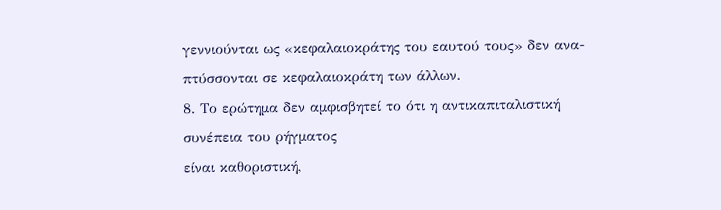γεννιούνται ως «κεφαλαιοκράτης του εαυτού τους» δεν ανα-
πτύσσονται σε κεφαλαιοκράτη των άλλων.
8. Το ερώτημα δεν αμφισβητεί το ότι η αντικαπιταλιστική συνέπεια του ρήγματος
είναι καθοριστική,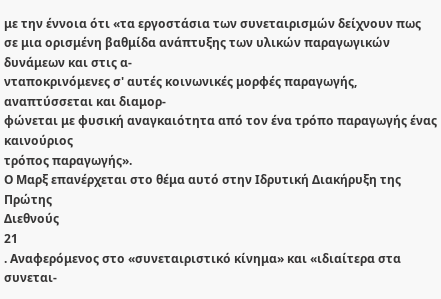με την έννοια ότι «τα εργοστάσια των συνεταιρισμών δείχνουν πως
σε μια ορισμένη βαθμίδα ανάπτυξης των υλικών παραγωγικών δυνάμεων και στις α-
νταποκρινόμενες σ' αυτές κοινωνικές μορφές παραγωγής, αναπτύσσεται και διαμορ-
φώνεται με φυσική αναγκαιότητα από τον ένα τρόπο παραγωγής ένας καινούριος
τρόπος παραγωγής».
Ο Μαρξ επανέρχεται στο θέμα αυτό στην Ιδρυτική Διακήρυξη της Πρώτης
Διεθνούς
21
. Αναφερόμενος στο «συνεταιριστικό κίνημα» και «ιδιαίτερα στα συνεται-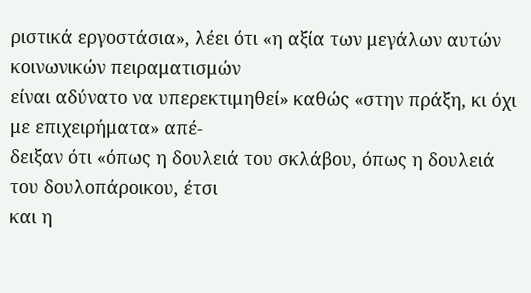ριστικά εργοστάσια», λέει ότι «η αξία των μεγάλων αυτών κοινωνικών πειραματισμών
είναι αδύνατο να υπερεκτιμηθεί» καθώς «στην πράξη, κι όχι με επιχειρήματα» απέ-
δειξαν ότι «όπως η δουλειά του σκλάβου, όπως η δουλειά του δουλοπάροικου, έτσι
και η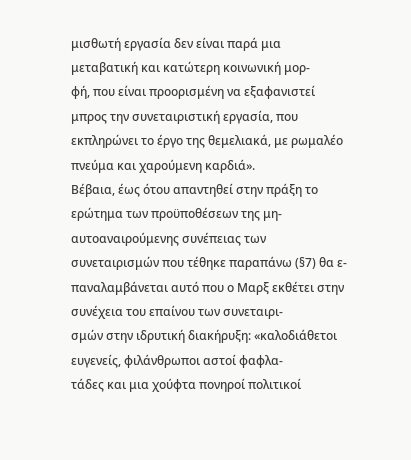μισθωτή εργασία δεν είναι παρά μια μεταβατική και κατώτερη κοινωνική μορ-
φή, που είναι προορισμένη να εξαφανιστεί μπρος την συνεταιριστική εργασία, που
εκπληρώνει το έργο της θεμελιακά, με ρωμαλέο πνεύμα και χαρούμενη καρδιά».
Βέβαια, έως ότου απαντηθεί στην πράξη το ερώτημα των προϋποθέσεων της μη-
αυτοαναιρούμενης συνέπειας των συνεταιρισμών που τέθηκε παραπάνω (§7) θα ε-
παναλαμβάνεται αυτό που ο Μαρξ εκθέτει στην συνέχεια του επαίνου των συνεταιρι-
σμών στην ιδρυτική διακήρυξη: «καλοδιάθετοι ευγενείς, φιλάνθρωποι αστοί φαφλα-
τάδες και μια χούφτα πονηροί πολιτικοί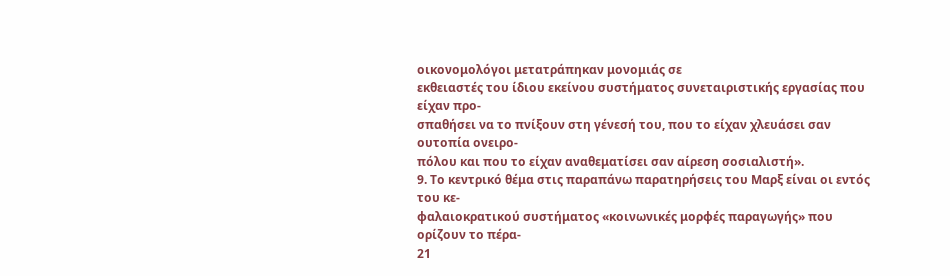οικονομολόγοι μετατράπηκαν μονομιάς σε
εκθειαστές του ίδιου εκείνου συστήματος συνεταιριστικής εργασίας που είχαν προ-
σπαθήσει να το πνίξουν στη γένεσή του, που το είχαν χλευάσει σαν ουτοπία ονειρο-
πόλου και που το είχαν αναθεματίσει σαν αίρεση σοσιαλιστή».
9. Το κεντρικό θέμα στις παραπάνω παρατηρήσεις του Μαρξ είναι οι εντός του κε-
φαλαιοκρατικού συστήματος «κοινωνικές μορφές παραγωγής» που ορίζουν το πέρα-
21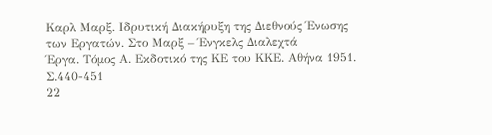Καρλ Μαρξ. Ιδρυτική Διακήρυξη της Διεθνούς Ένωσης των Εργατών. Στο Μαρξ – Ένγκελς Διαλεχτά
Έργα. Τόμος Α. Εκδοτικό της ΚΕ του ΚΚΕ. Αθήνα 1951. Σ.440-451
22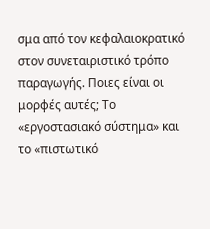σμα από τον κεφαλαιοκρατικό στον συνεταιριστικό τρόπο παραγωγής. Ποιες είναι οι
μορφές αυτές; Το «εργοστασιακό σύστημα» και το «πιστωτικό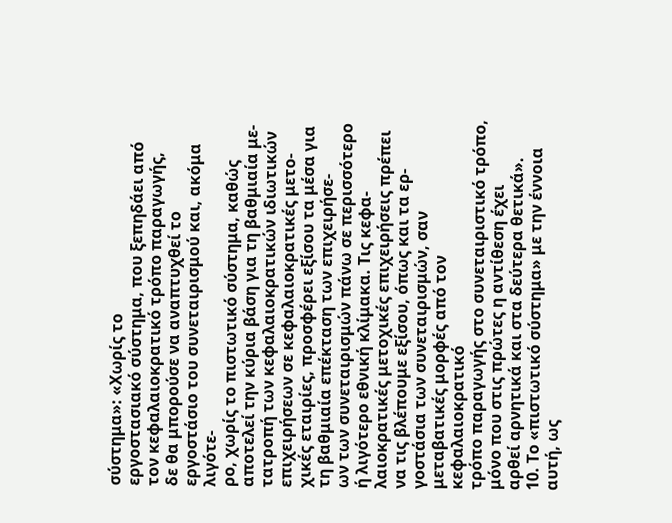σύστημα»: «Χωρίς το
εργοστασιακό σύστημα, που ξεπηδάει από τον κεφαλαιοκρατικό τρόπο παραγωγής,
δε θα μπορούσε να αναπτυχθεί το εργοστάσιο του συνεταιρισμού και, ακόμα λιγότε-
ρο, χωρίς το πιστωτικό σύστημα, καθώς αποτελεί την κύρια βάση για τη βαθμιαία με-
τατροπή των κεφαλαιοκρατικών ιδιωτικών επιχειρήσεων σε κεφαλαιοκρατικές μετο-
χικές εταιρίες, προσφέρει εξίσου τα μέσα για τη βαθμιαία επέκταση των επιχειρήσε-
ων των συνεταιρισμών πάνω σε περισσότερο ή λιγότερο εθνική κλίμακα. Τις κεφα-
λαιοκρατικές μετοχικές επιχειρήσεις πρέπει να τις βλέπουμε εξίσου, όπως και τα ερ-
γοστάσια των συνεταιρισμών, σαν μεταβατικές μορφές από τον κεφαλαιοκρατικό
τρόπο παραγωγής στο συνεταιριστικό τρόπο, μόνο που στις πρώτες η αντίθεση έχει
αρθεί αρνητικά και στα δεύτερα θετικά».
10. Το «πιστωτικό σύστημα» με την έννοια αυτή, ως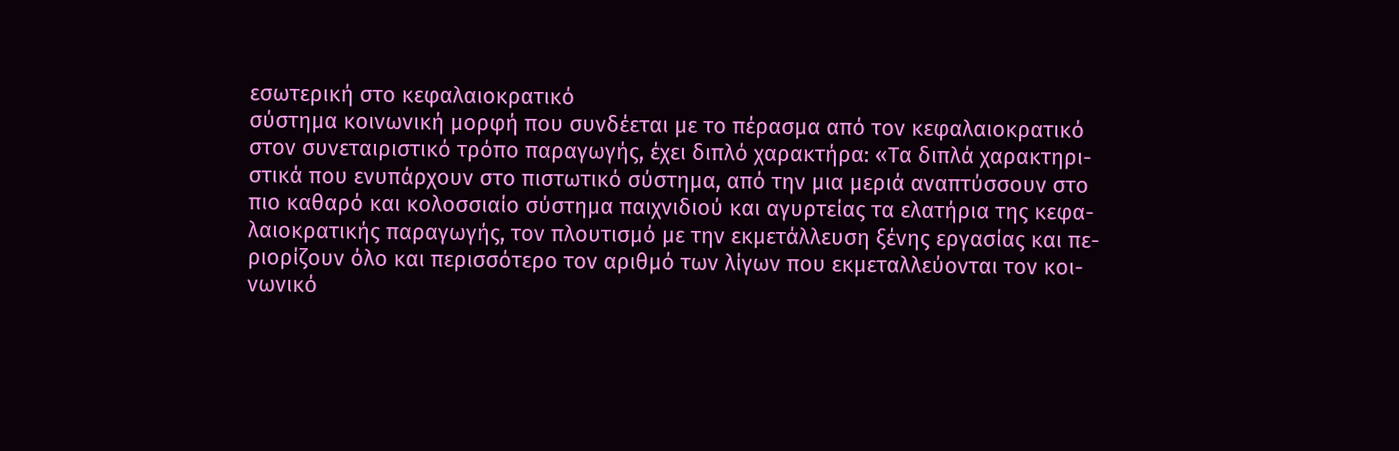εσωτερική στο κεφαλαιοκρατικό
σύστημα κοινωνική μορφή που συνδέεται με το πέρασμα από τον κεφαλαιοκρατικό
στον συνεταιριστικό τρόπο παραγωγής, έχει διπλό χαρακτήρα: «Τα διπλά χαρακτηρι-
στικά που ενυπάρχουν στο πιστωτικό σύστημα, από την μια μεριά αναπτύσσουν στο
πιο καθαρό και κολοσσιαίο σύστημα παιχνιδιού και αγυρτείας τα ελατήρια της κεφα-
λαιοκρατικής παραγωγής, τον πλουτισμό με την εκμετάλλευση ξένης εργασίας και πε-
ριορίζουν όλο και περισσότερο τον αριθμό των λίγων που εκμεταλλεύονται τον κοι-
νωνικό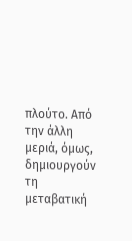πλούτο. Από την άλλη μεριά, όμως, δημιουργούν τη μεταβατική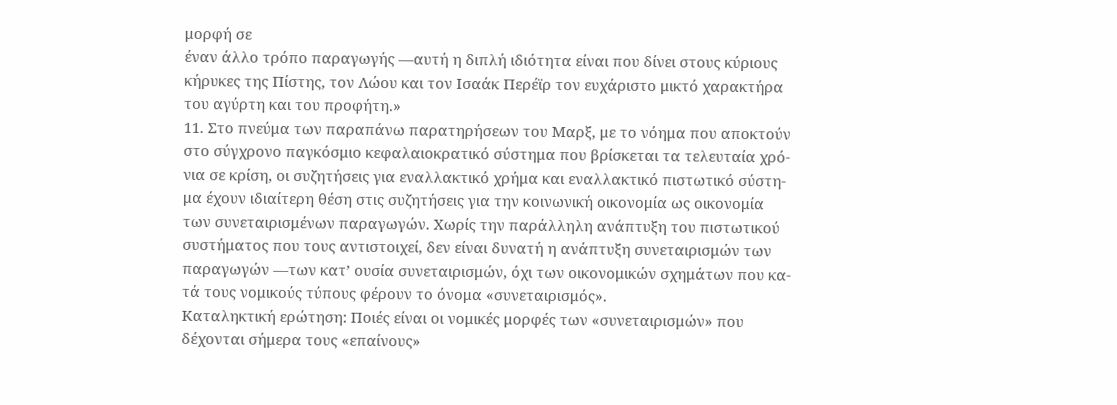μορφή σε
έναν άλλο τρόπο παραγωγής —αυτή η διπλή ιδιότητα είναι που δίνει στους κύριους
κήρυκες της Πίστης, τον Λώου και τον Ισαάκ Περέϊρ τον ευχάριστο μικτό χαρακτήρα
του αγύρτη και του προφήτη.»
11. Στο πνεύμα των παραπάνω παρατηρήσεων του Μαρξ, με το νόημα που αποκτούν
στο σύγχρονο παγκόσμιο κεφαλαιοκρατικό σύστημα που βρίσκεται τα τελευταία χρό-
νια σε κρίση, οι συζητήσεις για εναλλακτικό χρήμα και εναλλακτικό πιστωτικό σύστη-
μα έχουν ιδιαίτερη θέση στις συζητήσεις για την κοινωνική οικονομία ως οικονομία
των συνεταιρισμένων παραγωγών. Χωρίς την παράλληλη ανάπτυξη του πιστωτικού
συστήματος που τους αντιστοιχεί, δεν είναι δυνατή η ανάπτυξη συνεταιρισμών των
παραγωγών —των κατ’ ουσία συνεταιρισμών, όχι των οικονομικών σχημάτων που κα-
τά τους νομικούς τύπους φέρουν το όνομα «συνεταιρισμός».
Καταληκτική ερώτηση: Ποιές είναι οι νομικές μορφές των «συνεταιρισμών» που
δέχονται σήμερα τους «επαίνους»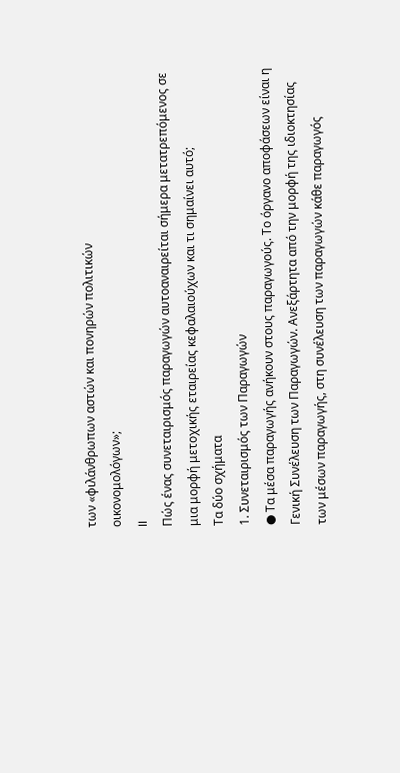των «φιλάνθρωπων αστών και πονηρών πολιτικών
οικονομολόγων»;
II
Πώς ένας συνεταιρισμός παραγωγών αυτοαναιρείται σήμερα μετατρεπόμενος σε
μια μορφή μετοχικής εταιρείας κεφαλαιούχων και τι σημαίνει αυτό;
Τα δύο σχήματα
1. Συνεταιρισμός των Παραγωγών
● Τα μέσα παραγωγής ανήκουν στους παραγωγούς. Το όργανο αποφάσεων είναι η
Γενική Συνέλευση των Παραγωγών. Ανεξάρτητα από την μορφή της ιδιοκτησίας
των μέσων παραγωγής, στη συνέλευση των παραγωγών κάθε παραγωγός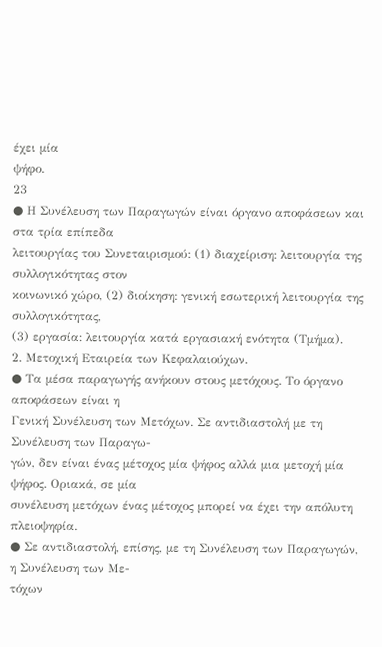έχει μία
ψήφο.
23
● Η Συνέλευση των Παραγωγών είναι όργανο αποφάσεων και στα τρία επίπεδα
λειτουργίας του Συνεταιρισμού: (1) διαχείριση: λειτουργία της συλλογικότητας στον
κοινωνικό χώρο, (2) διοίκηση: γενική εσωτερική λειτουργία της συλλογικότητας,
(3) εργασία: λειτουργία κατά εργασιακή ενότητα (Τμήμα).
2. Μετοχική Εταιρεία των Κεφαλαιούχων.
● Τα μέσα παραγωγής ανήκουν στους μετόχους. Το όργανο αποφάσεων είναι η
Γενική Συνέλευση των Μετόχων. Σε αντιδιαστολή με τη Συνέλευση των Παραγω-
γών, δεν είναι ένας μέτοχος μία ψήφος αλλά μια μετοχή μία ψήφος. Οριακά, σε μία
συνέλευση μετόχων ένας μέτοχος μπορεί να έχει την απόλυτη πλειοψηφία.
● Σε αντιδιαστολή, επίσης, με τη Συνέλευση των Παραγωγών, η Συνέλευση των Με-
τόχων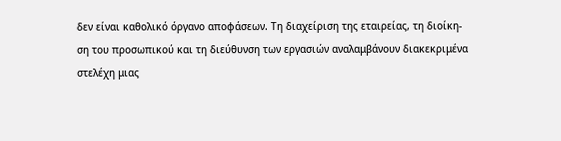δεν είναι καθολικό όργανο αποφάσεων. Τη διαχείριση της εταιρείας, τη διοίκη-
ση του προσωπικού και τη διεύθυνση των εργασιών αναλαμβάνουν διακεκριμένα
στελέχη μιας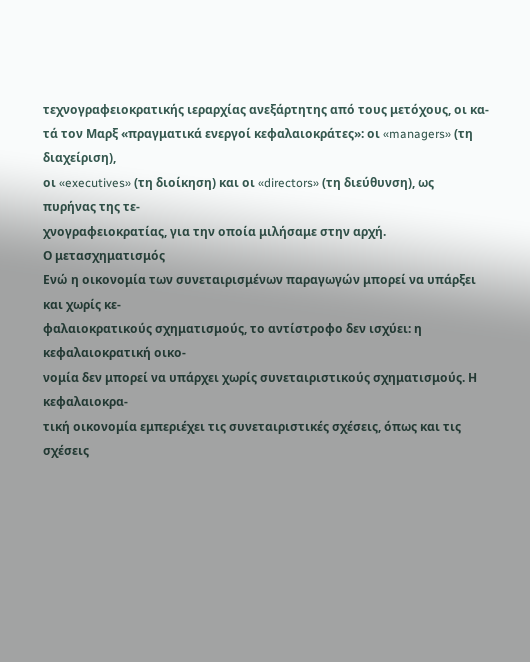τεχνογραφειοκρατικής ιεραρχίας ανεξάρτητης από τους μετόχους, οι κα-
τά τον Μαρξ «πραγματικά ενεργοί κεφαλαιοκράτες»: οι «managers» (τη διαχείριση),
οι «executives» (τη διοίκηση) και οι «directors» (τη διεύθυνση), ως πυρήνας της τε-
χνογραφειοκρατίας, για την οποία μιλήσαμε στην αρχή.
Ο μετασχηματισμός
Ενώ η οικονομία των συνεταιρισμένων παραγωγών μπορεί να υπάρξει και χωρίς κε-
φαλαιοκρατικούς σχηματισμούς, το αντίστροφο δεν ισχύει: η κεφαλαιοκρατική οικο-
νομία δεν μπορεί να υπάρχει χωρίς συνεταιριστικούς σχηματισμούς. Η κεφαλαιοκρα-
τική οικονομία εμπεριέχει τις συνεταιριστικές σχέσεις, όπως και τις σχέσεις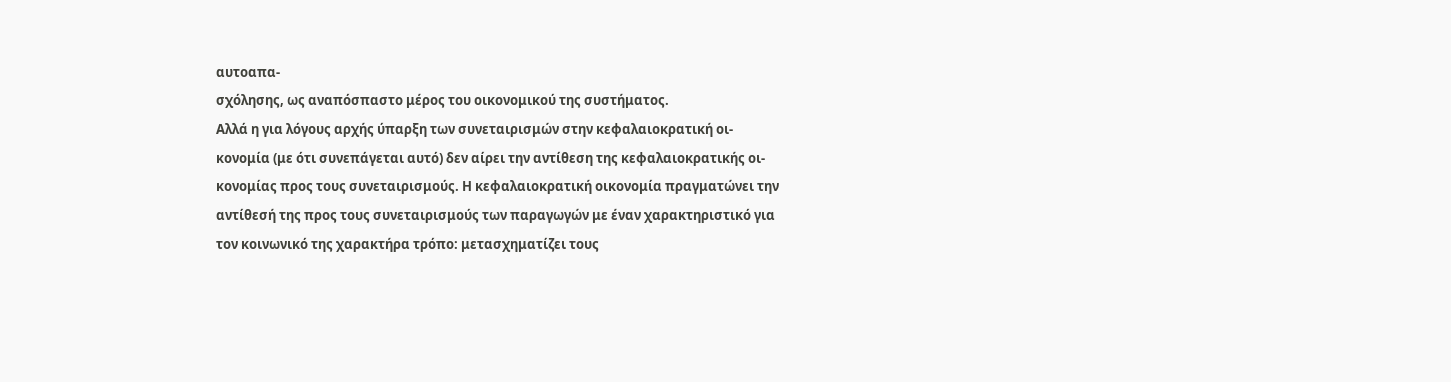αυτοαπα-
σχόλησης, ως αναπόσπαστο μέρος του οικονομικού της συστήματος.
Αλλά η για λόγους αρχής ύπαρξη των συνεταιρισμών στην κεφαλαιοκρατική οι-
κονομία (με ότι συνεπάγεται αυτό) δεν αίρει την αντίθεση της κεφαλαιοκρατικής οι-
κονομίας προς τους συνεταιρισμούς. Η κεφαλαιοκρατική οικονομία πραγματώνει την
αντίθεσή της προς τους συνεταιρισμούς των παραγωγών με έναν χαρακτηριστικό για
τον κοινωνικό της χαρακτήρα τρόπο: μετασχηματίζει τους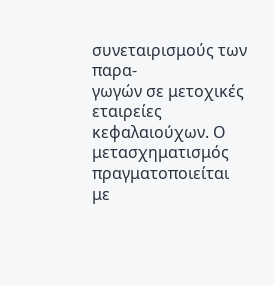συνεταιρισμούς των παρα-
γωγών σε μετοχικές εταιρείες κεφαλαιούχων. Ο μετασχηματισμός πραγματοποιείται
με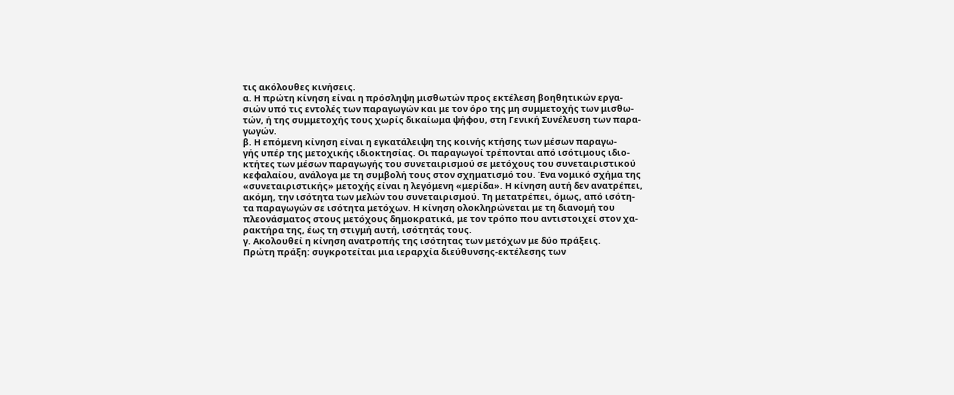τις ακόλουθες κινήσεις.
α. Η πρώτη κίνηση είναι η πρόσληψη μισθωτών προς εκτέλεση βοηθητικών εργα-
σιών υπό τις εντολές των παραγωγών και με τον όρο της μη συμμετοχής των μισθω-
τών, ή της συμμετοχής τους χωρίς δικαίωμα ψήφου, στη Γενική Συνέλευση των παρα-
γωγών.
β. Η επόμενη κίνηση είναι η εγκατάλειψη της κοινής κτήσης των μέσων παραγω-
γής υπέρ της μετοχικής ιδιοκτησίας. Οι παραγωγοί τρέπονται από ισότιμους ιδιο-
κτήτες των μέσων παραγωγής του συνεταιρισμού σε μετόχους του συνεταιριστικού
κεφαλαίου, ανάλογα με τη συμβολή τους στον σχηματισμό του. Ένα νομικό σχήμα της
«συνεταιριστικής» μετοχής είναι η λεγόμενη «μερίδα». Η κίνηση αυτή δεν ανατρέπει,
ακόμη, την ισότητα των μελών του συνεταιρισμού. Τη μετατρέπει, όμως, από ισότη-
τα παραγωγών σε ισότητα μετόχων. Η κίνηση ολοκληρώνεται με τη διανομή του
πλεονάσματος στους μετόχους δημοκρατικά, με τον τρόπο που αντιστοιχεί στον χα-
ρακτήρα της, έως τη στιγμή αυτή, ισότητάς τους.
γ. Ακολουθεί η κίνηση ανατροπής της ισότητας των μετόχων με δύο πράξεις.
Πρώτη πράξη: συγκροτείται μια ιεραρχία διεύθυνσης-εκτέλεσης των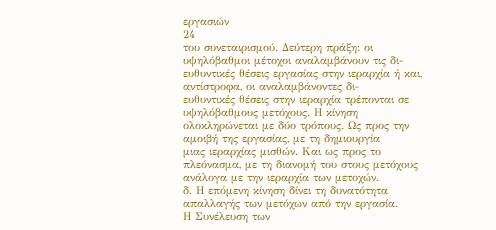εργασιών
24
του συνεταιρισμού. Δεύτερη πράξη: οι υψηλόβαθμοι μέτοχοι αναλαμβάνουν τις δι-
ευθυντικές θέσεις εργασίας στην ιεραρχία ή και, αντίστροφα, οι αναλαμβάνοντες δι-
ευθυντικές θέσεις στην ιεραρχία τρέπονται σε υψηλόβαθμους μετόχους. Η κίνηση
ολοκληρώνεται με δύο τρόπους. Ως προς την αμοιβή της εργασίας, με τη δημιουργία
μιας ιεραρχίας μισθών. Και ως προς το πλεόνασμα, με τη διανομή του στους μετόχους
ανάλογα με την ιεραρχία των μετοχών.
δ. Η επόμενη κίνηση δίνει τη δυνατότητα απαλλαγής των μετόχων από την εργασία.
Η Συνέλευση των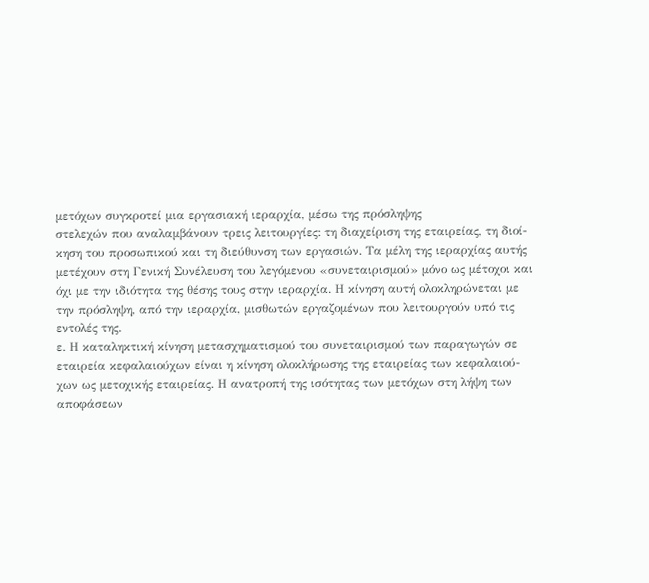μετόχων συγκροτεί μια εργασιακή ιεραρχία, μέσω της πρόσληψης
στελεχών που αναλαμβάνουν τρεις λειτουργίες: τη διαχείριση της εταιρείας, τη διοί-
κηση του προσωπικού και τη διεύθυνση των εργασιών. Τα μέλη της ιεραρχίας αυτής
μετέχουν στη Γενική Συνέλευση του λεγόμενου «συνεταιρισμού» μόνο ως μέτοχοι και
όχι με την ιδιότητα της θέσης τους στην ιεραρχία. Η κίνηση αυτή ολοκληρώνεται με
την πρόσληψη, από την ιεραρχία, μισθωτών εργαζομένων που λειτουργούν υπό τις
εντολές της.
ε. Η καταληκτική κίνηση μετασχηματισμού του συνεταιρισμού των παραγωγών σε
εταιρεία κεφαλαιούχων είναι η κίνηση ολοκλήρωσης της εταιρείας των κεφαλαιού-
χων ως μετοχικής εταιρείας. Η ανατροπή της ισότητας των μετόχων στη λήψη των
αποφάσεων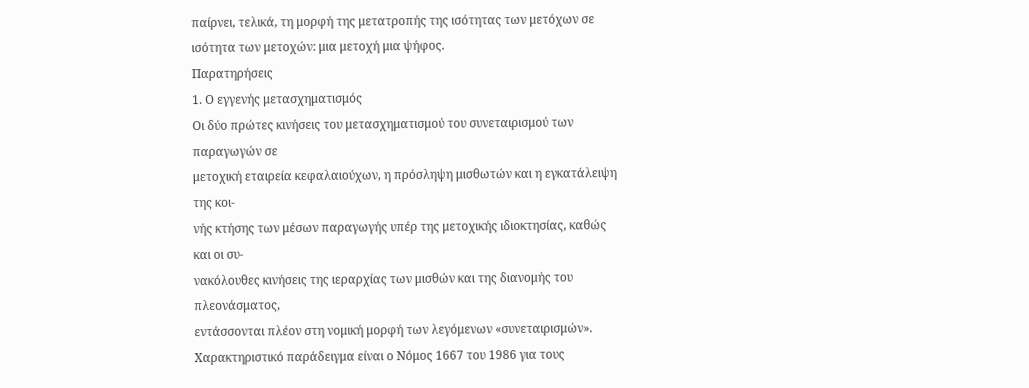παίρνει, τελικά, τη μορφή της μετατροπής της ισότητας των μετόχων σε
ισότητα των μετοχών: μια μετοχή μια ψήφος.
Παρατηρήσεις
1. Ο εγγενής μετασχηματισμός
Οι δύο πρώτες κινήσεις του μετασχηματισμού του συνεταιρισμού των παραγωγών σε
μετοχική εταιρεία κεφαλαιούχων, η πρόσληψη μισθωτών και η εγκατάλειψη της κοι-
νής κτήσης των μέσων παραγωγής υπέρ της μετοχικής ιδιοκτησίας, καθώς και οι συ-
νακόλουθες κινήσεις της ιεραρχίας των μισθών και της διανομής του πλεονάσματος,
εντάσσονται πλέον στη νομική μορφή των λεγόμενων «συνεταιρισμών».
Χαρακτηριστικό παράδειγμα είναι ο Νόμος 1667 του 1986 για τους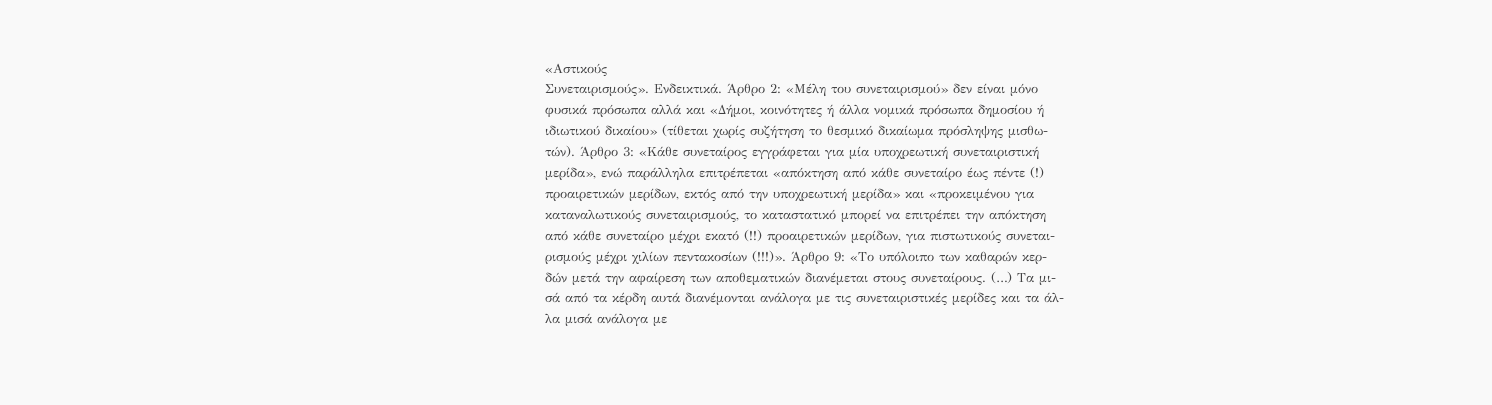«Αστικούς
Συνεταιρισμούς». Ενδεικτικά. Άρθρο 2: «Μέλη του συνεταιρισμού» δεν είναι μόνο
φυσικά πρόσωπα αλλά και «Δήμοι, κοινότητες ή άλλα νομικά πρόσωπα δημοσίου ή
ιδιωτικού δικαίου» (τίθεται χωρίς συζήτηση το θεσμικό δικαίωμα πρόσληψης μισθω-
τών). Άρθρο 3: «Κάθε συνεταίρος εγγράφεται για μία υποχρεωτική συνεταιριστική
μερίδα», ενώ παράλληλα επιτρέπεται «απόκτηση από κάθε συνεταίρο έως πέντε (!)
προαιρετικών μερίδων, εκτός από την υποχρεωτική μερίδα» και «προκειμένου για
καταναλωτικούς συνεταιρισμούς, το καταστατικό μπορεί να επιτρέπει την απόκτηση
από κάθε συνεταίρο μέχρι εκατό (!!) προαιρετικών μερίδων, για πιστωτικούς συνεται-
ρισμούς μέχρι χιλίων πεντακοσίων (!!!)». Άρθρο 9: «Το υπόλοιπο των καθαρών κερ-
δών μετά την αφαίρεση των αποθεματικών διανέμεται στους συνεταίρους. (…) Τα μι-
σά από τα κέρδη αυτά διανέμονται ανάλογα με τις συνεταιριστικές μερίδες και τα άλ-
λα μισά ανάλογα με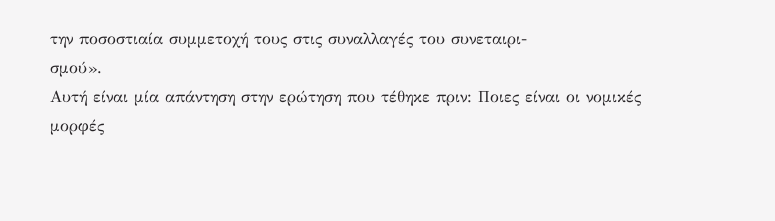την ποσοστιαία συμμετοχή τους στις συναλλαγές του συνεταιρι-
σμού».
Αυτή είναι μία απάντηση στην ερώτηση που τέθηκε πριν: Ποιες είναι οι νομικές
μορφές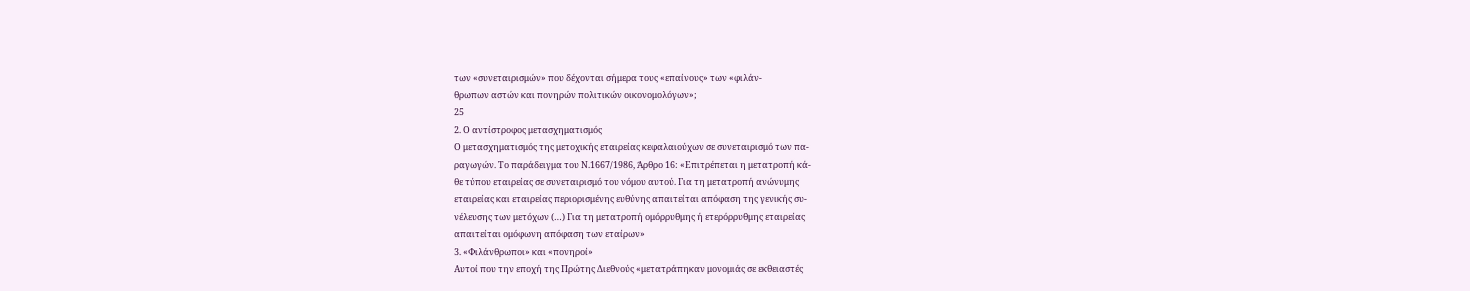των «συνεταιρισμών» που δέχονται σήμερα τους «επαίνους» των «φιλάν-
θρωπων αστών και πονηρών πολιτικών οικονομολόγων»;
25
2. Ο αντίστροφος μετασχηματισμός
Ο μετασχηματισμός της μετοχικής εταιρείας κεφαλαιούχων σε συνεταιρισμό των πα-
ραγωγών. Το παράδειγμα του Ν.1667/1986, Άρθρο 16: «Επιτρέπεται η μετατροπή κά-
θε τύπου εταιρείας σε συνεταιρισμό του νόμου αυτού. Για τη μετατροπή ανώνυμης
εταιρείας και εταιρείας περιορισμένης ευθύνης απαιτείται απόφαση της γενικής συ-
νέλευσης των μετόχων (…) Για τη μετατροπή ομόρρυθμης ή ετερόρρυθμης εταιρείας
απαιτείται ομόφωνη απόφαση των εταίρων»
3. «Φιλάνθρωποι» και «πονηροί»
Αυτοί που την εποχή της Πρώτης Διεθνούς «μετατράπηκαν μονομιάς σε εκθειαστές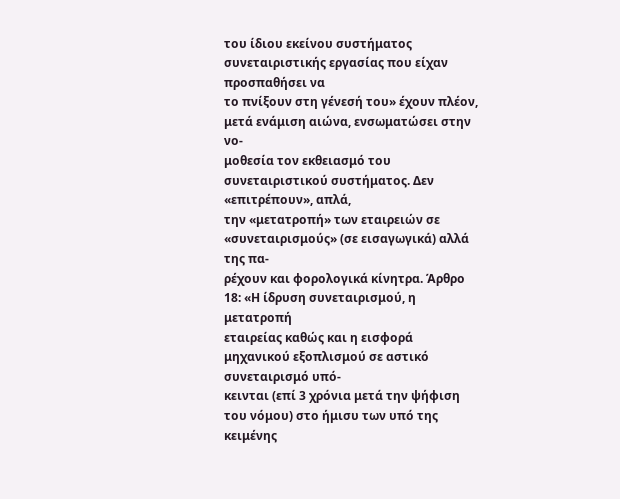του ίδιου εκείνου συστήματος συνεταιριστικής εργασίας που είχαν προσπαθήσει να
το πνίξουν στη γένεσή του» έχουν πλέον, μετά ενάμιση αιώνα, ενσωματώσει στην νο-
μοθεσία τον εκθειασμό του συνεταιριστικού συστήματος. Δεν «επιτρέπουν», απλά,
την «μετατροπή» των εταιρειών σε «συνεταιρισμούς» (σε εισαγωγικά) αλλά της πα-
ρέχουν και φορολογικά κίνητρα. Άρθρο 18: «Η ίδρυση συνεταιρισμού, η μετατροπή
εταιρείας καθώς και η εισφορά μηχανικού εξοπλισμού σε αστικό συνεταιρισμό υπό-
κεινται (επί 3 χρόνια μετά την ψήφιση του νόμου) στο ήμισυ των υπό της κειμένης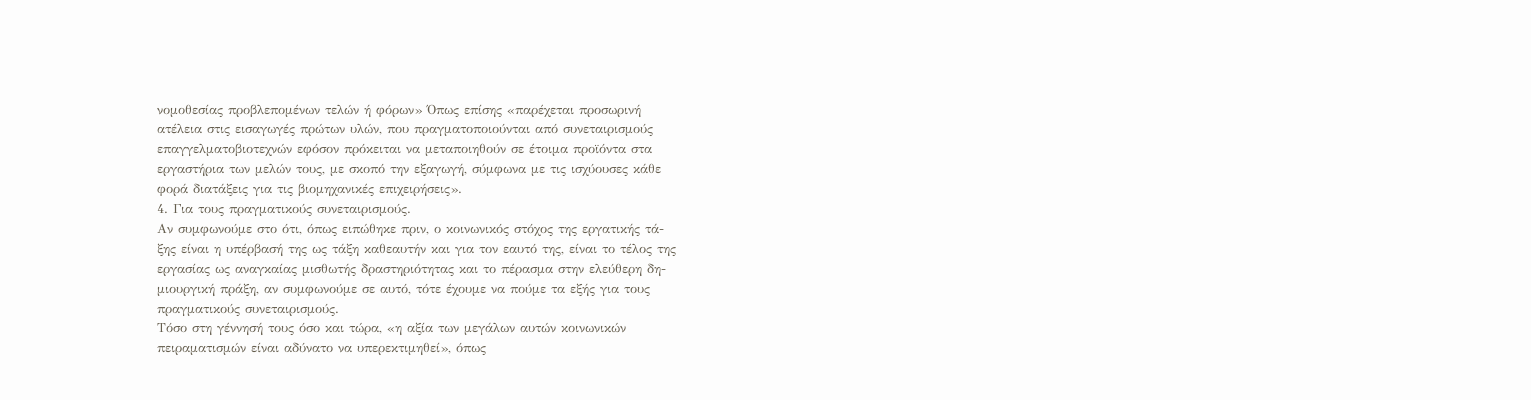νομοθεσίας προβλεπομένων τελών ή φόρων» Όπως επίσης «παρέχεται προσωρινή
ατέλεια στις εισαγωγές πρώτων υλών, που πραγματοποιούνται από συνεταιρισμούς
επαγγελματοβιοτεχνών εφόσον πρόκειται να μεταποιηθούν σε έτοιμα προϊόντα στα
εργαστήρια των μελών τους, με σκοπό την εξαγωγή, σύμφωνα με τις ισχύουσες κάθε
φορά διατάξεις για τις βιομηχανικές επιχειρήσεις».
4. Για τους πραγματικούς συνεταιρισμούς.
Αν συμφωνούμε στο ότι, όπως ειπώθηκε πριν, ο κοινωνικός στόχος της εργατικής τά-
ξης είναι η υπέρβασή της ως τάξη καθεαυτήν και για τον εαυτό της, είναι το τέλος της
εργασίας ως αναγκαίας μισθωτής δραστηριότητας και το πέρασμα στην ελεύθερη δη-
μιουργική πράξη, αν συμφωνούμε σε αυτό, τότε έχουμε να πούμε τα εξής για τους
πραγματικούς συνεταιρισμούς.
Τόσο στη γέννησή τους όσο και τώρα, «η αξία των μεγάλων αυτών κοινωνικών
πειραματισμών είναι αδύνατο να υπερεκτιμηθεί», όπως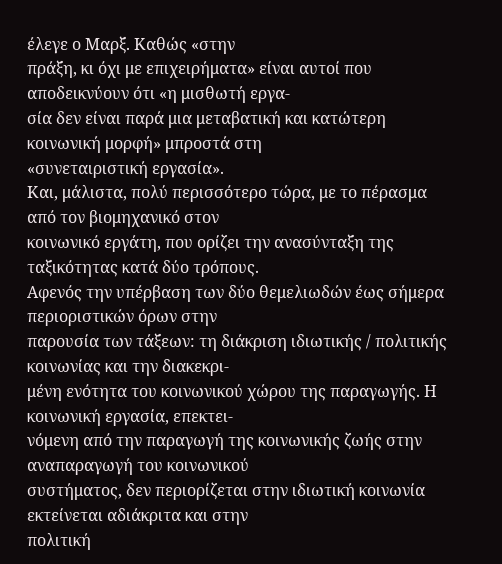έλεγε ο Μαρξ. Καθώς «στην
πράξη, κι όχι με επιχειρήματα» είναι αυτοί που αποδεικνύουν ότι «η μισθωτή εργα-
σία δεν είναι παρά μια μεταβατική και κατώτερη κοινωνική μορφή» μπροστά στη
«συνεταιριστική εργασία».
Και, μάλιστα, πολύ περισσότερο τώρα, με το πέρασμα από τον βιομηχανικό στον
κοινωνικό εργάτη, που ορίζει την ανασύνταξη της ταξικότητας κατά δύο τρόπους.
Αφενός την υπέρβαση των δύο θεμελιωδών έως σήμερα περιοριστικών όρων στην
παρουσία των τάξεων: τη διάκριση ιδιωτικής / πολιτικής κοινωνίας και την διακεκρι-
μένη ενότητα του κοινωνικού χώρου της παραγωγής. Η κοινωνική εργασία, επεκτει-
νόμενη από την παραγωγή της κοινωνικής ζωής στην αναπαραγωγή του κοινωνικού
συστήματος, δεν περιορίζεται στην ιδιωτική κοινωνία εκτείνεται αδιάκριτα και στην
πολιτική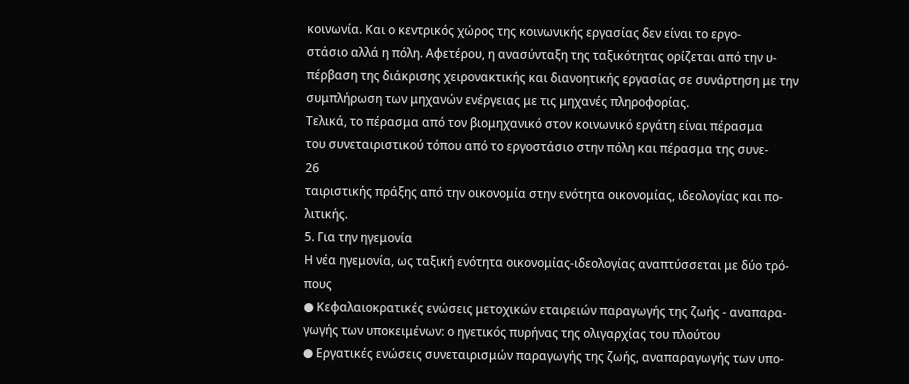κοινωνία. Και ο κεντρικός χώρος της κοινωνικής εργασίας δεν είναι το εργο-
στάσιο αλλά η πόλη. Αφετέρου, η ανασύνταξη της ταξικότητας ορίζεται από την υ-
πέρβαση της διάκρισης χειρονακτικής και διανοητικής εργασίας σε συνάρτηση με την
συμπλήρωση των μηχανών ενέργειας με τις μηχανές πληροφορίας.
Τελικά, το πέρασμα από τον βιομηχανικό στον κοινωνικό εργάτη είναι πέρασμα
του συνεταιριστικού τόπου από το εργοστάσιο στην πόλη και πέρασμα της συνε-
26
ταιριστικής πράξης από την οικονομία στην ενότητα οικονομίας, ιδεολογίας και πο-
λιτικής.
5. Για την ηγεμονία
Η νέα ηγεμονία, ως ταξική ενότητα οικονομίας-ιδεολογίας αναπτύσσεται με δύο τρό-
πους
● Κεφαλαιοκρατικές ενώσεις μετοχικών εταιρειών παραγωγής της ζωής - αναπαρα-
γωγής των υποκειμένων: ο ηγετικός πυρήνας της ολιγαρχίας του πλούτου
● Εργατικές ενώσεις συνεταιρισμών παραγωγής της ζωής, αναπαραγωγής των υπο-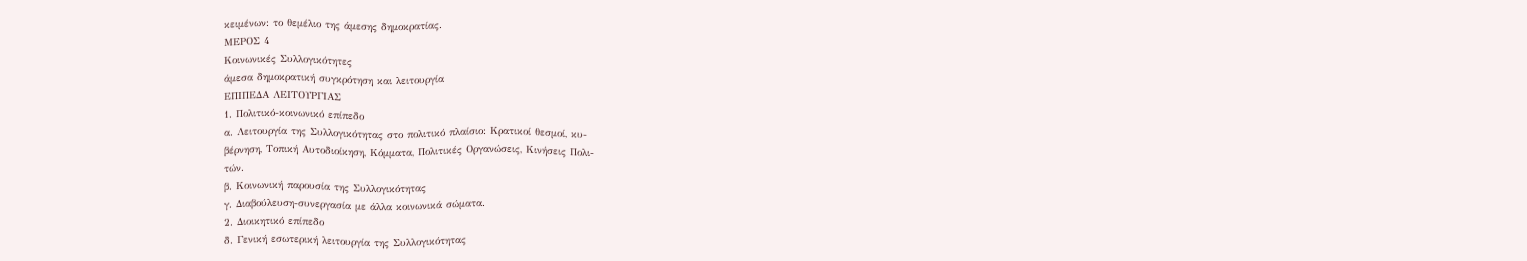κειμένων: το θεμέλιο της άμεσης δημοκρατίας.
ΜΕΡΟΣ 4
Κοινωνικές Συλλογικότητες
άμεσα δημοκρατική συγκρότηση και λειτουργία
ΕΠΙΠΕΔΑ ΛΕΙΤΟΥΡΓΙΑΣ
1. Πολιτικό-κοινωνικό επίπεδο
α. Λειτουργία της Συλλογικότητας στο πολιτικό πλαίσιο: Κρατικοί θεσμοί, κυ-
βέρνηση, Τοπική Αυτοδιοίκηση, Κόμματα, Πολιτικές Οργανώσεις, Κινήσεις Πολι-
τών.
β. Κοινωνική παρουσία της Συλλογικότητας
γ. Διαβούλευση-συνεργασία με άλλα κοινωνικά σώματα.
2. Διοικητικό επίπεδο
δ. Γενική εσωτερική λειτουργία της Συλλογικότητας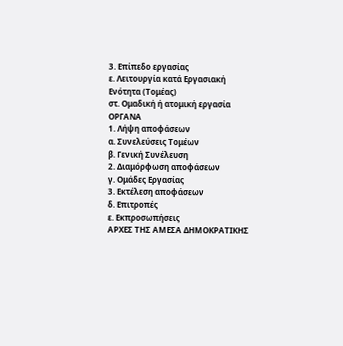3. Επίπεδο εργασίας
ε. Λειτουργία κατά Εργασιακή Ενότητα (Τομέας)
στ. Ομαδική ή ατομική εργασία
ΟΡΓΑΝΑ
1. Λήψη αποφάσεων
α. Συνελεύσεις Τομέων
β. Γενική Συνέλευση
2. Διαμόρφωση αποφάσεων
γ. Ομάδες Εργασίας
3. Εκτέλεση αποφάσεων
δ. Επιτροπές
ε. Εκπροσωπήσεις
ΑΡΧΕΣ ΤΗΣ ΑΜΕΣΑ ΔΗΜΟΚΡΑΤΙΚΗΣ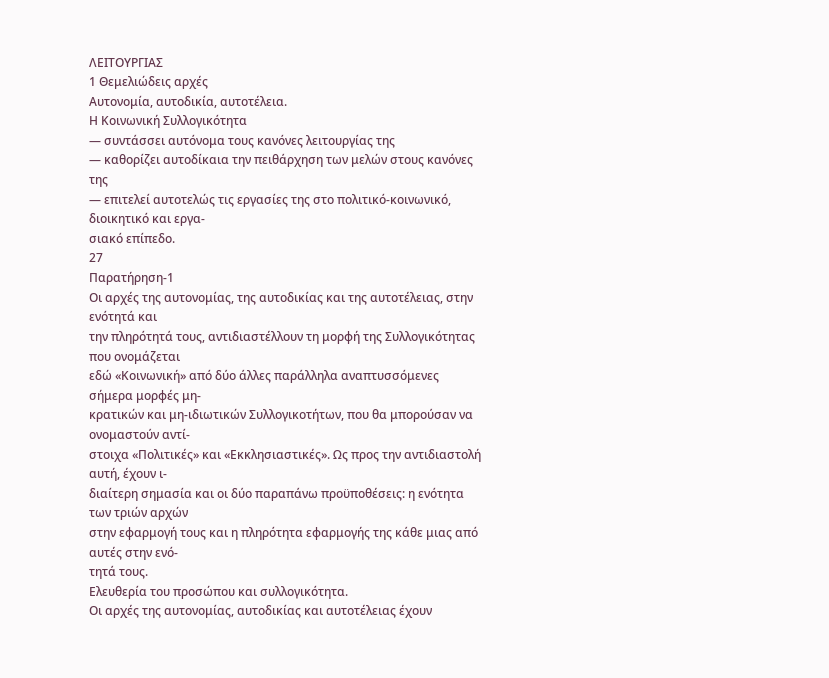ΛΕΙΤΟΥΡΓΙΑΣ
1 Θεμελιώδεις αρχές
Αυτονομία, αυτοδικία, αυτοτέλεια.
Η Κοινωνική Συλλογικότητα
— συντάσσει αυτόνομα τους κανόνες λειτουργίας της
— καθορίζει αυτοδίκαια την πειθάρχηση των μελών στους κανόνες της
— επιτελεί αυτοτελώς τις εργασίες της στο πολιτικό-κοινωνικό, διοικητικό και εργα-
σιακό επίπεδο.
27
Παρατήρηση-1
Οι αρχές της αυτονομίας, της αυτοδικίας και της αυτοτέλειας, στην ενότητά και
την πληρότητά τους, αντιδιαστέλλουν τη μορφή της Συλλογικότητας που ονομάζεται
εδώ «Κοινωνική» από δύο άλλες παράλληλα αναπτυσσόμενες σήμερα μορφές μη-
κρατικών και μη-ιδιωτικών Συλλογικοτήτων, που θα μπορούσαν να ονομαστούν αντί-
στοιχα «Πολιτικές» και «Εκκλησιαστικές». Ως προς την αντιδιαστολή αυτή, έχουν ι-
διαίτερη σημασία και οι δύο παραπάνω προϋποθέσεις: η ενότητα των τριών αρχών
στην εφαρμογή τους και η πληρότητα εφαρμογής της κάθε μιας από αυτές στην ενό-
τητά τους.
Ελευθερία του προσώπου και συλλογικότητα.
Οι αρχές της αυτονομίας, αυτοδικίας και αυτοτέλειας έχουν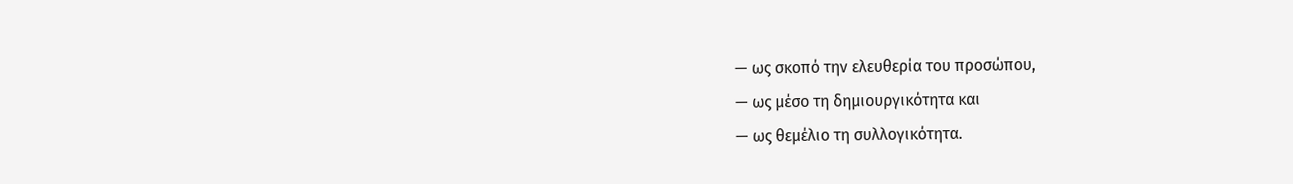— ως σκοπό την ελευθερία του προσώπου,
— ως μέσο τη δημιουργικότητα και
— ως θεμέλιο τη συλλογικότητα.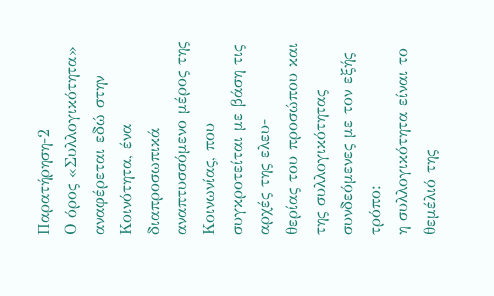Παρατήρηση-2
Ο όρος «Συλλογικότητα» αναφέρεται εδώ στην Κοινότητα, ένα διαπροσωπικά
αναπτυσσόμενο μέρος της Κοινωνίας, που συγκροτείται με βάση τις αρχές της ελευ-
θερίας του προσώπου και της συλλογικότητας συνδεόμενες με τον εξής τρόπο:
η συλλογικότητα είναι το θεμέλιό της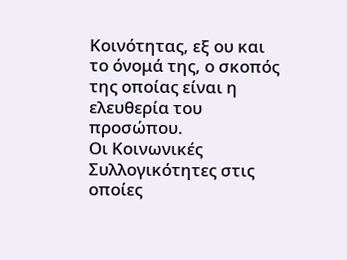Κοινότητας, εξ ου και το όνομά της, ο σκοπός
της οποίας είναι η ελευθερία του προσώπου.
Οι Κοινωνικές Συλλογικότητες στις οποίες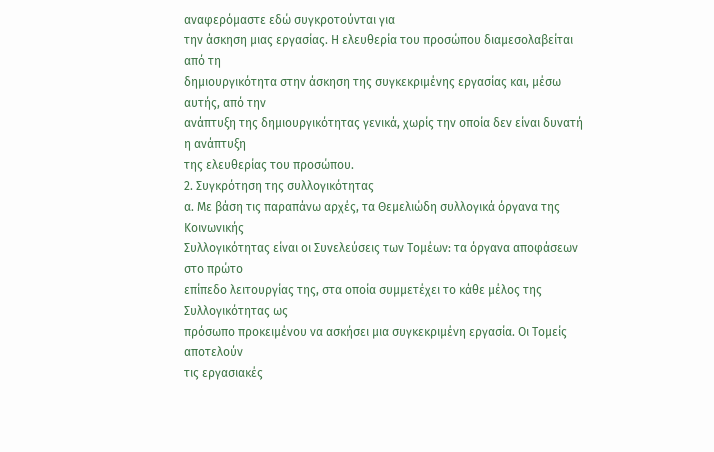αναφερόμαστε εδώ συγκροτούνται για
την άσκηση μιας εργασίας. Η ελευθερία του προσώπου διαμεσολαβείται από τη
δημιουργικότητα στην άσκηση της συγκεκριμένης εργασίας και, μέσω αυτής, από την
ανάπτυξη της δημιουργικότητας γενικά, χωρίς την οποία δεν είναι δυνατή η ανάπτυξη
της ελευθερίας του προσώπου.
2. Συγκρότηση της συλλογικότητας
α. Με βάση τις παραπάνω αρχές, τα Θεμελιώδη συλλογικά όργανα της Κοινωνικής
Συλλογικότητας είναι οι Συνελεύσεις των Τομέων: τα όργανα αποφάσεων στο πρώτο
επίπεδο λειτουργίας της, στα οποία συμμετέχει το κάθε μέλος της Συλλογικότητας ως
πρόσωπο προκειμένου να ασκήσει μια συγκεκριμένη εργασία. Οι Τομείς αποτελούν
τις εργασιακές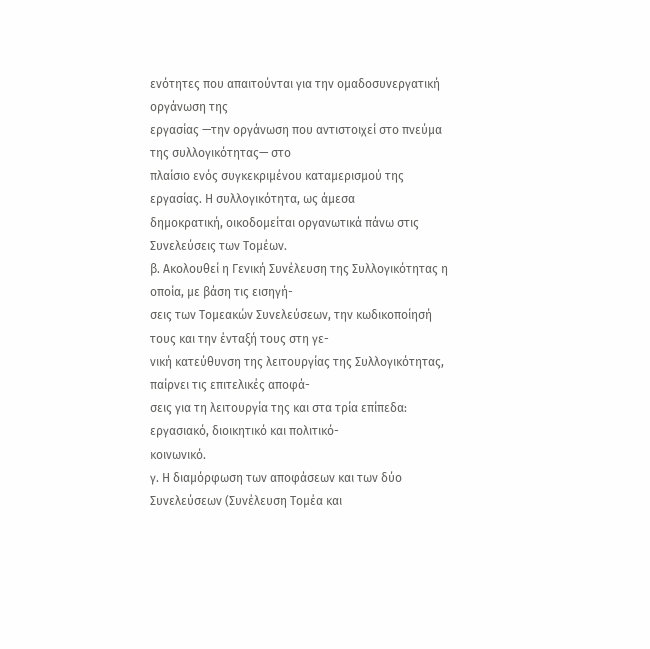ενότητες που απαιτούνται για την ομαδοσυνεργατική οργάνωση της
εργασίας —την οργάνωση που αντιστοιχεί στο πνεύμα της συλλογικότητας— στο
πλαίσιο ενός συγκεκριμένου καταμερισμού της εργασίας. Η συλλογικότητα, ως άμεσα
δημοκρατική, οικοδομείται οργανωτικά πάνω στις Συνελεύσεις των Τομέων.
β. Ακολουθεί η Γενική Συνέλευση της Συλλογικότητας η οποία, με βάση τις εισηγή-
σεις των Τομεακών Συνελεύσεων, την κωδικοποίησή τους και την ένταξή τους στη γε-
νική κατεύθυνση της λειτουργίας της Συλλογικότητας, παίρνει τις επιτελικές αποφά-
σεις για τη λειτουργία της και στα τρία επίπεδα: εργασιακό, διοικητικό και πολιτικό-
κοινωνικό.
γ. Η διαμόρφωση των αποφάσεων και των δύο Συνελεύσεων (Συνέλευση Τομέα και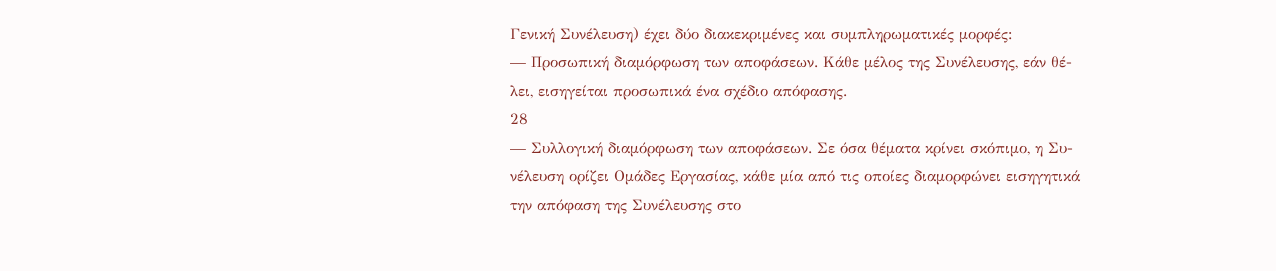Γενική Συνέλευση) έχει δύο διακεκριμένες και συμπληρωματικές μορφές:
— Προσωπική διαμόρφωση των αποφάσεων. Κάθε μέλος της Συνέλευσης, εάν θέ-
λει, εισηγείται προσωπικά ένα σχέδιο απόφασης.
28
— Συλλογική διαμόρφωση των αποφάσεων. Σε όσα θέματα κρίνει σκόπιμο, η Συ-
νέλευση ορίζει Ομάδες Εργασίας, κάθε μία από τις οποίες διαμορφώνει εισηγητικά
την απόφαση της Συνέλευσης στο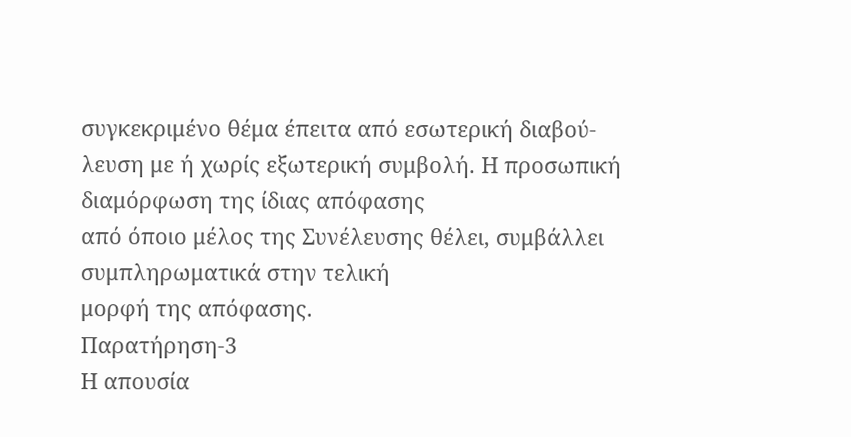συγκεκριμένο θέμα έπειτα από εσωτερική διαβού-
λευση με ή χωρίς εξωτερική συμβολή. Η προσωπική διαμόρφωση της ίδιας απόφασης
από όποιο μέλος της Συνέλευσης θέλει, συμβάλλει συμπληρωματικά στην τελική
μορφή της απόφασης.
Παρατήρηση-3
Η απουσία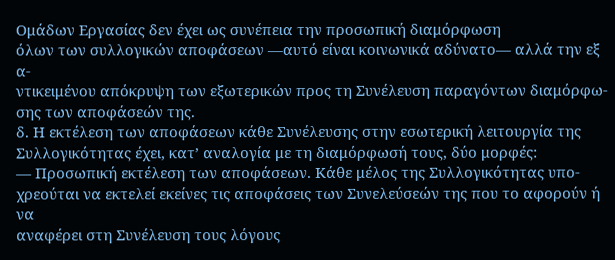Ομάδων Εργασίας δεν έχει ως συνέπεια την προσωπική διαμόρφωση
όλων των συλλογικών αποφάσεων —αυτό είναι κοινωνικά αδύνατο— αλλά την εξ α-
ντικειμένου απόκρυψη των εξωτερικών προς τη Συνέλευση παραγόντων διαμόρφω-
σης των αποφάσεών της.
δ. Η εκτέλεση των αποφάσεων κάθε Συνέλευσης στην εσωτερική λειτουργία της
Συλλογικότητας έχει, κατ’ αναλογία με τη διαμόρφωσή τους, δύο μορφές:
— Προσωπική εκτέλεση των αποφάσεων. Κάθε μέλος της Συλλογικότητας υπο-
χρεούται να εκτελεί εκείνες τις αποφάσεις των Συνελεύσεών της που το αφορούν ή να
αναφέρει στη Συνέλευση τους λόγους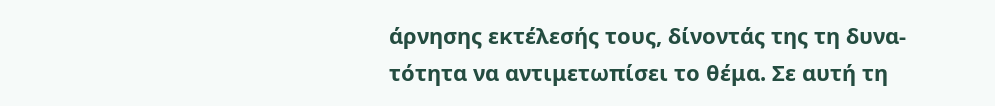άρνησης εκτέλεσής τους, δίνοντάς της τη δυνα-
τότητα να αντιμετωπίσει το θέμα. Σε αυτή τη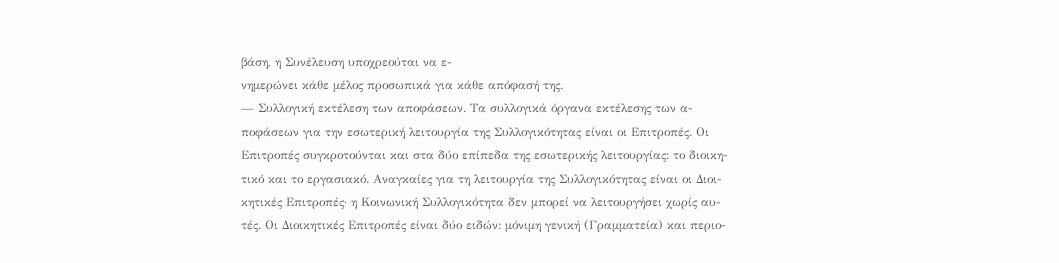βάση, η Συνέλευση υποχρεούται να ε-
νημερώνει κάθε μέλος προσωπικά για κάθε απόφασή της.
— Συλλογική εκτέλεση των αποφάσεων. Τα συλλογικά όργανα εκτέλεσης των α-
ποφάσεων για την εσωτερική λειτουργία της Συλλογικότητας είναι οι Επιτροπές. Οι
Επιτροπές συγκροτούνται και στα δύο επίπεδα της εσωτερικής λειτουργίας: το διοικη-
τικό και το εργασιακό. Αναγκαίες για τη λειτουργία της Συλλογικότητας είναι οι Διοι-
κητικές Επιτροπές· η Κοινωνική Συλλογικότητα δεν μπορεί να λειτουργήσει χωρίς αυ-
τές. Οι Διοικητικές Επιτροπές είναι δύο ειδών: μόνιμη γενική (Γραμματεία) και περιο-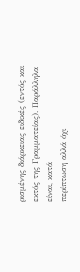ρισμένης διάρκειας ειδικές (εντός και εκτός της Γραμματείας). Παράλληλα είναι, κατά
περίπτωση αλλά όχι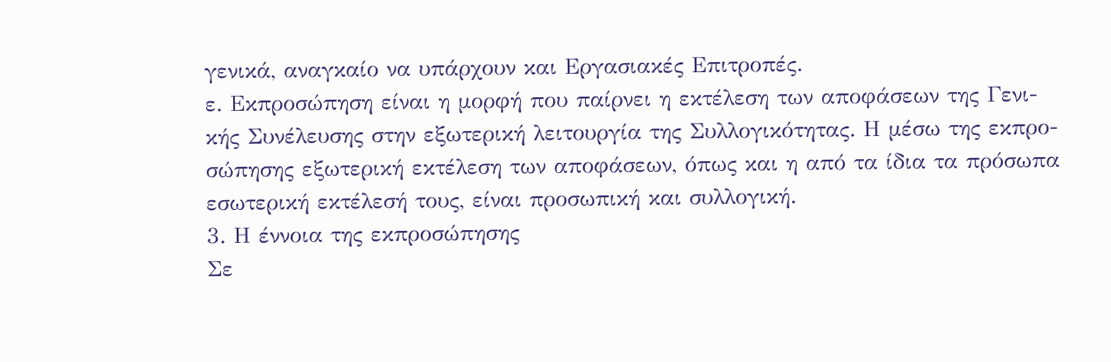γενικά, αναγκαίο να υπάρχουν και Εργασιακές Επιτροπές.
ε. Εκπροσώπηση είναι η μορφή που παίρνει η εκτέλεση των αποφάσεων της Γενι-
κής Συνέλευσης στην εξωτερική λειτουργία της Συλλογικότητας. Η μέσω της εκπρο-
σώπησης εξωτερική εκτέλεση των αποφάσεων, όπως και η από τα ίδια τα πρόσωπα
εσωτερική εκτέλεσή τους, είναι προσωπική και συλλογική.
3. Η έννοια της εκπροσώπησης
Σε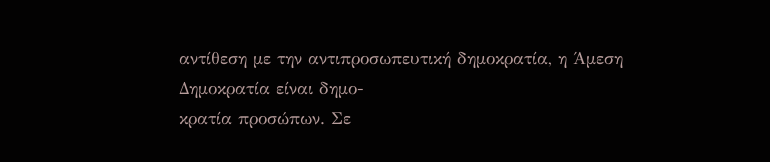αντίθεση με την αντιπροσωπευτική δημοκρατία, η Άμεση Δημοκρατία είναι δημο-
κρατία προσώπων. Σε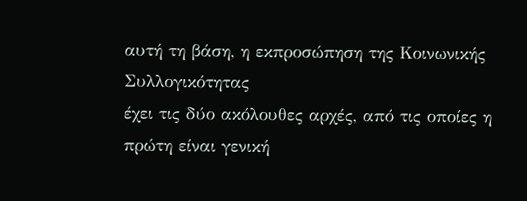αυτή τη βάση, η εκπροσώπηση της Κοινωνικής Συλλογικότητας
έχει τις δύο ακόλουθες αρχές, από τις οποίες η πρώτη είναι γενική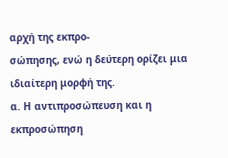αρχή της εκπρο-
σώπησης, ενώ η δεύτερη ορίζει μια ιδιαίτερη μορφή της.
α. Η αντιπροσώπευση και η εκπροσώπηση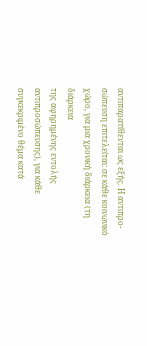αντιπαρατίθενται ως εξής. Η αντιπρο-
σώπευση επιτελείται: σε κάθε κοινωνικό χώρο, για μια χρονική διάρκεια (τη διάρκεια
της αφηρημένης εντολής αντιπροσώπευσης), για κάθε συγκεκριμένο θέμα κατά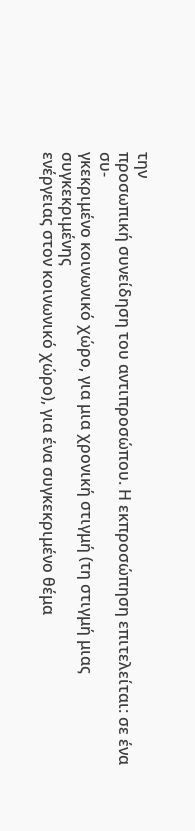την
προσωπική συνείδηση του αντιπροσώπου. Η εκπροσώπηση επιτελείται: σε ένα συ-
γκεκριμένο κοινωνικό χώρο, για μια χρονική στιγμή (τη στιγμή μιας συγκεκριμένης
ενέργειας στον κοινωνικό χώρο), για ένα συγκεκριμένο θέμα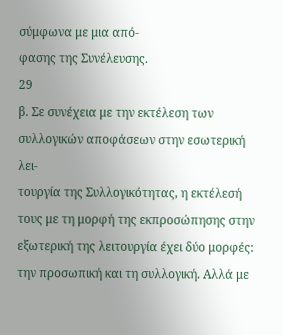σύμφωνα με μια από-
φασης της Συνέλευσης.
29
β. Σε συνέχεια με την εκτέλεση των συλλογικών αποφάσεων στην εσωτερική λει-
τουργία της Συλλογικότητας, η εκτέλεσή τους με τη μορφή της εκπροσώπησης στην
εξωτερική της λειτουργία έχει δύο μορφές: την προσωπική και τη συλλογική. Αλλά με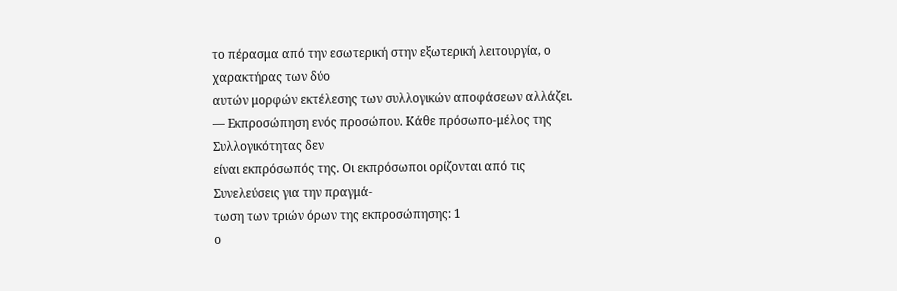το πέρασμα από την εσωτερική στην εξωτερική λειτουργία, ο χαρακτήρας των δύο
αυτών μορφών εκτέλεσης των συλλογικών αποφάσεων αλλάζει.
— Εκπροσώπηση ενός προσώπου. Κάθε πρόσωπο-μέλος της Συλλογικότητας δεν
είναι εκπρόσωπός της. Οι εκπρόσωποι ορίζονται από τις Συνελεύσεις για την πραγμά-
τωση των τριών όρων της εκπροσώπησης: 1
ο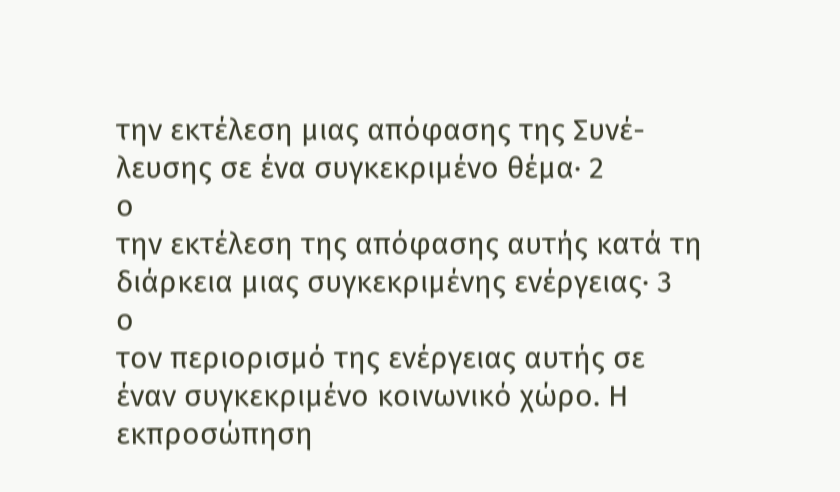την εκτέλεση μιας απόφασης της Συνέ-
λευσης σε ένα συγκεκριμένο θέμα· 2
ο
την εκτέλεση της απόφασης αυτής κατά τη
διάρκεια μιας συγκεκριμένης ενέργειας· 3
ο
τον περιορισμό της ενέργειας αυτής σε
έναν συγκεκριμένο κοινωνικό χώρο. Η εκπροσώπηση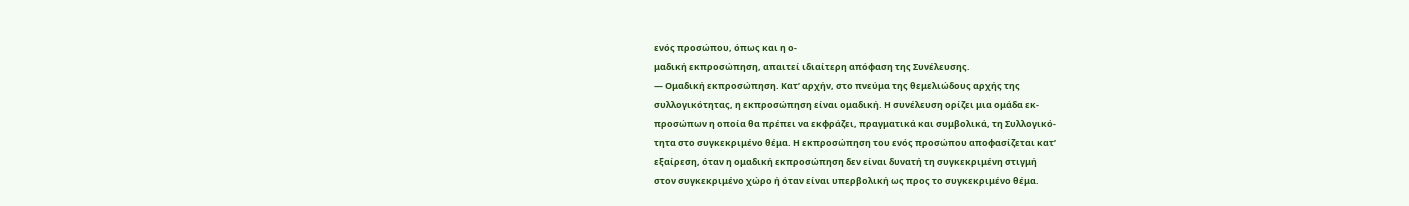ενός προσώπου, όπως και η ο-
μαδική εκπροσώπηση, απαιτεί ιδιαίτερη απόφαση της Συνέλευσης.
— Ομαδική εκπροσώπηση. Κατ’ αρχήν, στο πνεύμα της θεμελιώδους αρχής της
συλλογικότητας, η εκπροσώπηση είναι ομαδική. Η συνέλευση ορίζει μια ομάδα εκ-
προσώπων η οποία θα πρέπει να εκφράζει, πραγματικά και συμβολικά, τη Συλλογικό-
τητα στο συγκεκριμένο θέμα. Η εκπροσώπηση του ενός προσώπου αποφασίζεται κατ’
εξαίρεση, όταν η ομαδική εκπροσώπηση δεν είναι δυνατή τη συγκεκριμένη στιγμή
στον συγκεκριμένο χώρο ή όταν είναι υπερβολική ως προς το συγκεκριμένο θέμα.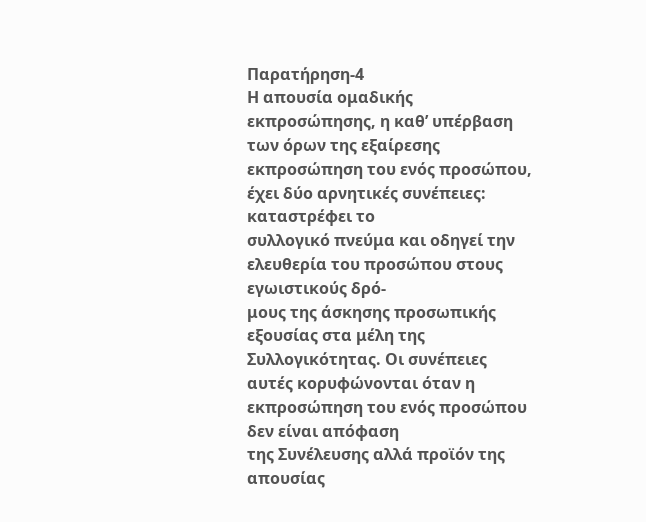Παρατήρηση-4
Η απουσία ομαδικής εκπροσώπησης, η καθ’ υπέρβαση των όρων της εξαίρεσης
εκπροσώπηση του ενός προσώπου, έχει δύο αρνητικές συνέπειες: καταστρέφει το
συλλογικό πνεύμα και οδηγεί την ελευθερία του προσώπου στους εγωιστικούς δρό-
μους της άσκησης προσωπικής εξουσίας στα μέλη της Συλλογικότητας. Οι συνέπειες
αυτές κορυφώνονται όταν η εκπροσώπηση του ενός προσώπου δεν είναι απόφαση
της Συνέλευσης αλλά προϊόν της απουσίας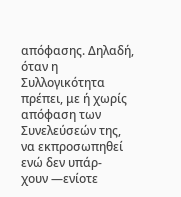απόφασης. Δηλαδή, όταν η Συλλογικότητα
πρέπει, με ή χωρίς απόφαση των Συνελεύσεών της, να εκπροσωπηθεί ενώ δεν υπάρ-
χουν —ενίοτε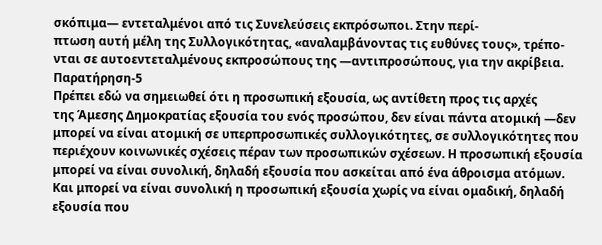σκόπιμα— εντεταλμένοι από τις Συνελεύσεις εκπρόσωποι. Στην περί-
πτωση αυτή μέλη της Συλλογικότητας, «αναλαμβάνοντας τις ευθύνες τους», τρέπο-
νται σε αυτοεντεταλμένους εκπροσώπους της —αντιπροσώπους, για την ακρίβεια.
Παρατήρηση-5
Πρέπει εδώ να σημειωθεί ότι η προσωπική εξουσία, ως αντίθετη προς τις αρχές
της Άμεσης Δημοκρατίας εξουσία του ενός προσώπου, δεν είναι πάντα ατομική —δεν
μπορεί να είναι ατομική σε υπερπροσωπικές συλλογικότητες, σε συλλογικότητες που
περιέχουν κοινωνικές σχέσεις πέραν των προσωπικών σχέσεων. Η προσωπική εξουσία
μπορεί να είναι συνολική, δηλαδή εξουσία που ασκείται από ένα άθροισμα ατόμων.
Και μπορεί να είναι συνολική η προσωπική εξουσία χωρίς να είναι ομαδική, δηλαδή
εξουσία που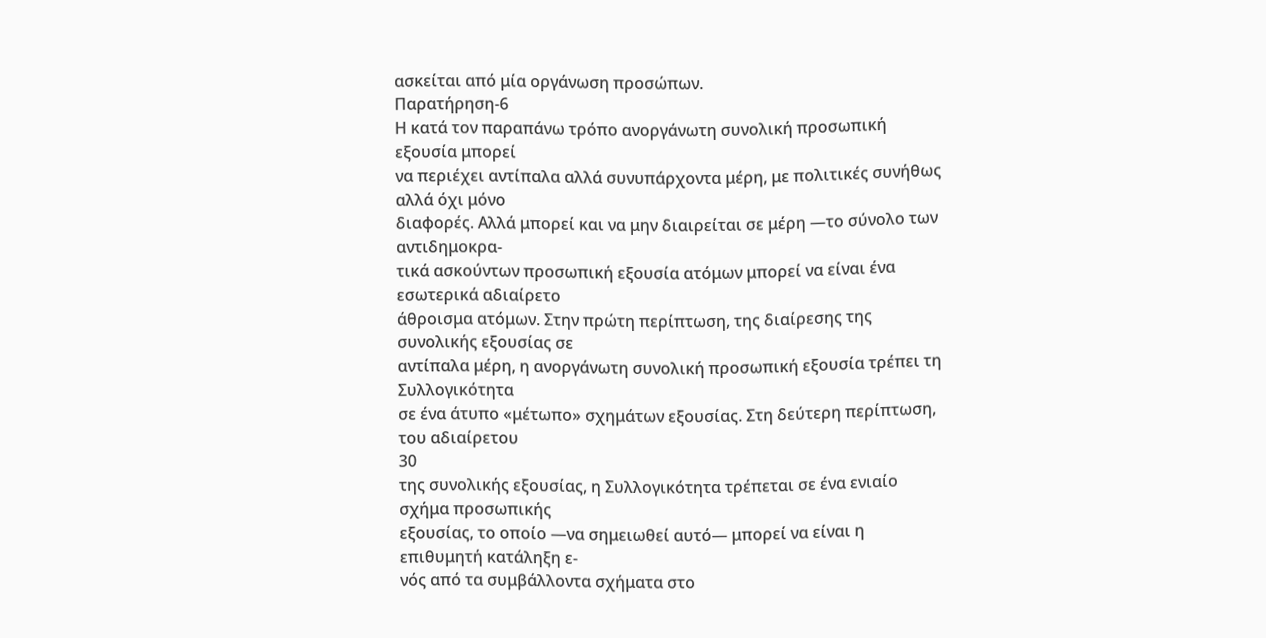ασκείται από μία οργάνωση προσώπων.
Παρατήρηση-6
Η κατά τον παραπάνω τρόπο ανοργάνωτη συνολική προσωπική εξουσία μπορεί
να περιέχει αντίπαλα αλλά συνυπάρχοντα μέρη, με πολιτικές συνήθως αλλά όχι μόνο
διαφορές. Αλλά μπορεί και να μην διαιρείται σε μέρη —το σύνολο των αντιδημοκρα-
τικά ασκούντων προσωπική εξουσία ατόμων μπορεί να είναι ένα εσωτερικά αδιαίρετο
άθροισμα ατόμων. Στην πρώτη περίπτωση, της διαίρεσης της συνολικής εξουσίας σε
αντίπαλα μέρη, η ανοργάνωτη συνολική προσωπική εξουσία τρέπει τη Συλλογικότητα
σε ένα άτυπο «μέτωπο» σχημάτων εξουσίας. Στη δεύτερη περίπτωση, του αδιαίρετου
30
της συνολικής εξουσίας, η Συλλογικότητα τρέπεται σε ένα ενιαίο σχήμα προσωπικής
εξουσίας, το οποίο —να σημειωθεί αυτό— μπορεί να είναι η επιθυμητή κατάληξη ε-
νός από τα συμβάλλοντα σχήματα στο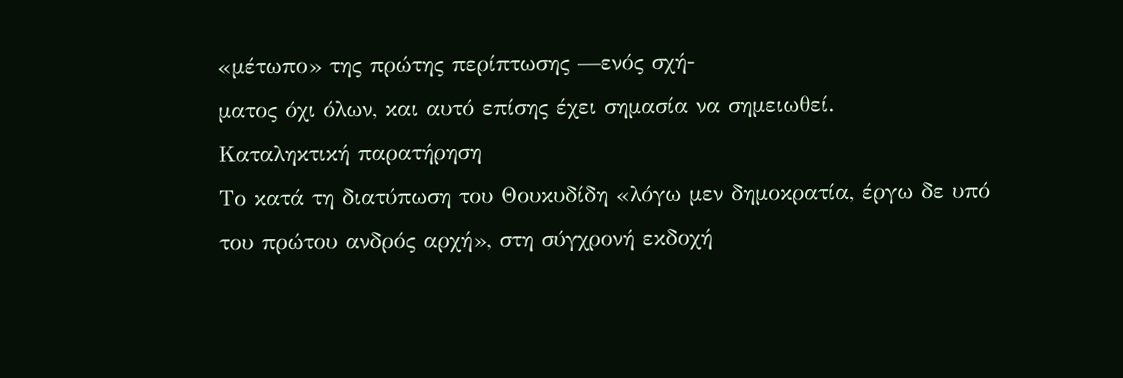«μέτωπο» της πρώτης περίπτωσης —ενός σχή-
ματος όχι όλων, και αυτό επίσης έχει σημασία να σημειωθεί.
Καταληκτική παρατήρηση
Το κατά τη διατύπωση του Θουκυδίδη «λόγω μεν δημοκρατία, έργω δε υπό
του πρώτου ανδρός αρχή», στη σύγχρονή εκδοχή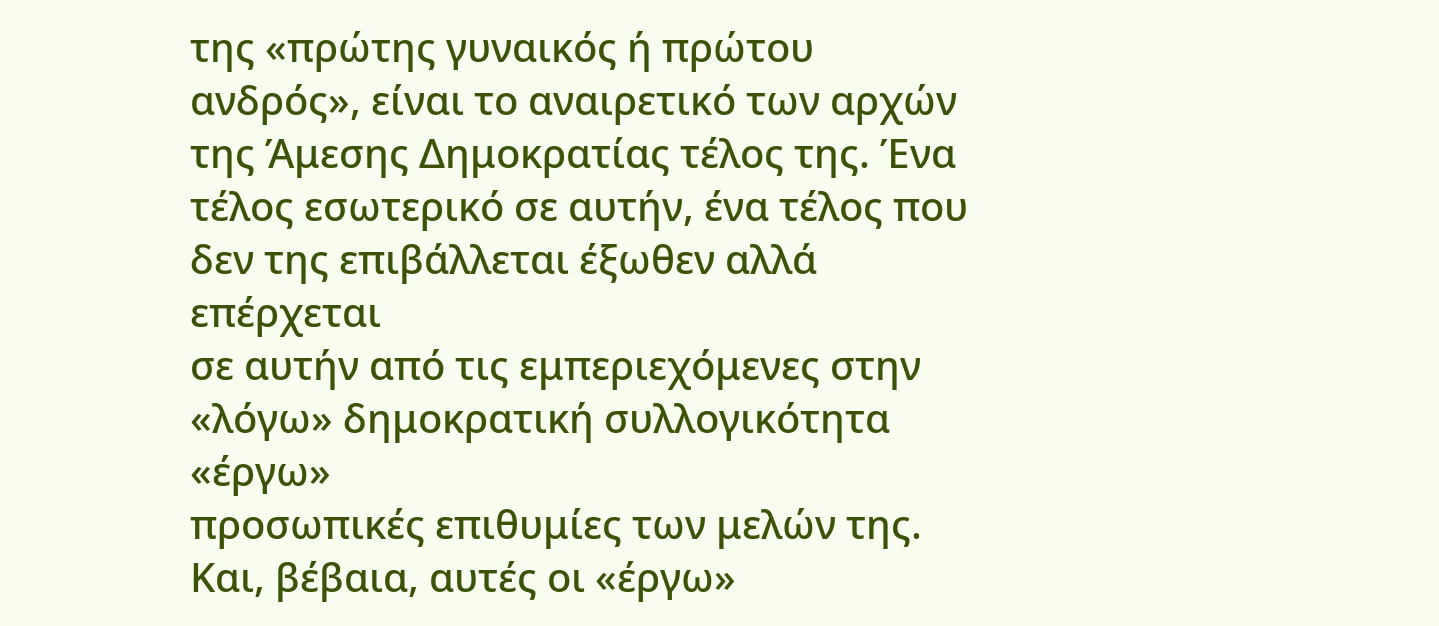της «πρώτης γυναικός ή πρώτου
ανδρός», είναι το αναιρετικό των αρχών της Άμεσης Δημοκρατίας τέλος της. Ένα
τέλος εσωτερικό σε αυτήν, ένα τέλος που δεν της επιβάλλεται έξωθεν αλλά επέρχεται
σε αυτήν από τις εμπεριεχόμενες στην «λόγω» δημοκρατική συλλογικότητα «έργω»
προσωπικές επιθυμίες των μελών της. Και, βέβαια, αυτές οι «έργω»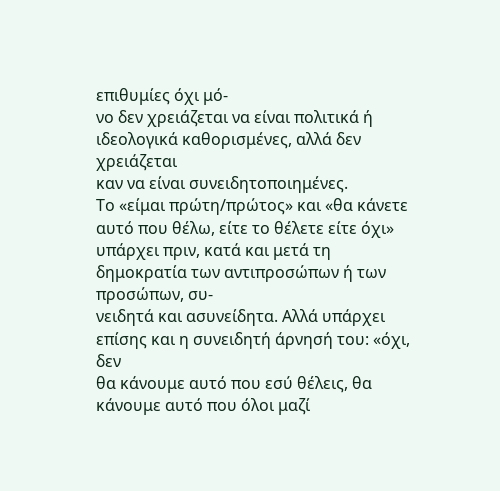επιθυμίες όχι μό-
νο δεν χρειάζεται να είναι πολιτικά ή ιδεολογικά καθορισμένες, αλλά δεν χρειάζεται
καν να είναι συνειδητοποιημένες.
Το «είμαι πρώτη/πρώτος» και «θα κάνετε αυτό που θέλω, είτε το θέλετε είτε όχι»
υπάρχει πριν, κατά και μετά τη δημοκρατία των αντιπροσώπων ή των προσώπων, συ-
νειδητά και ασυνείδητα. Αλλά υπάρχει επίσης και η συνειδητή άρνησή του: «όχι, δεν
θα κάνουμε αυτό που εσύ θέλεις, θα κάνουμε αυτό που όλοι μαζί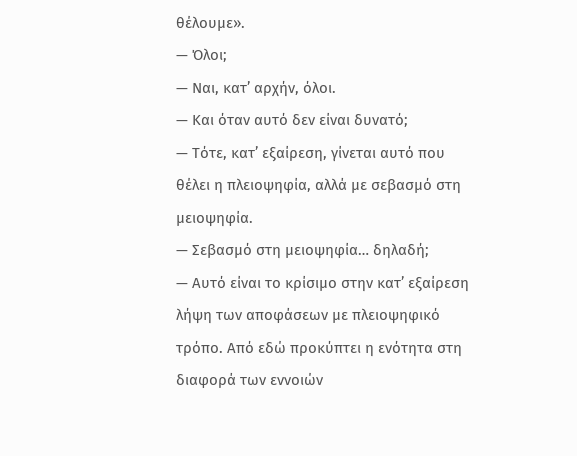θέλουμε».
— Όλοι;
— Ναι, κατ’ αρχήν, όλοι.
— Και όταν αυτό δεν είναι δυνατό;
— Τότε, κατ’ εξαίρεση, γίνεται αυτό που θέλει η πλειοψηφία, αλλά με σεβασμό στη
μειοψηφία.
— Σεβασμό στη μειοψηφία… δηλαδή;
— Αυτό είναι το κρίσιμο στην κατ’ εξαίρεση λήψη των αποφάσεων με πλειοψηφικό
τρόπο. Από εδώ προκύπτει η ενότητα στη διαφορά των εννοιών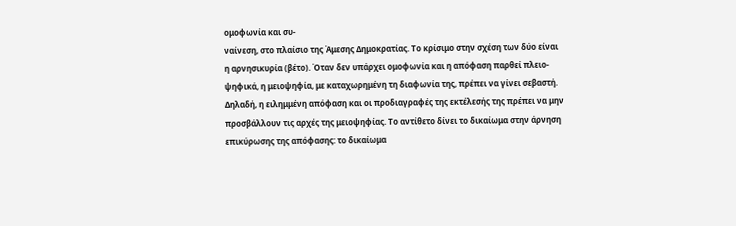ομοφωνία και συ-
ναίνεση, στο πλαίσιο της Άμεσης Δημοκρατίας. Το κρίσιμο στην σχέση των δύο είναι
η αρνησικυρία (βέτο). Όταν δεν υπάρχει ομοφωνία και η απόφαση παρθεί πλειο-
ψηφικά, η μειοψηφία, με καταχωρημένη τη διαφωνία της, πρέπει να γίνει σεβαστή.
Δηλαδή, η ειλημμένη απόφαση και οι προδιαγραφές της εκτέλεσής της πρέπει να μην
προσβάλλουν τις αρχές της μειοψηφίας. Το αντίθετο δίνει το δικαίωμα στην άρνηση
επικύρωσης της απόφασης: το δικαίωμα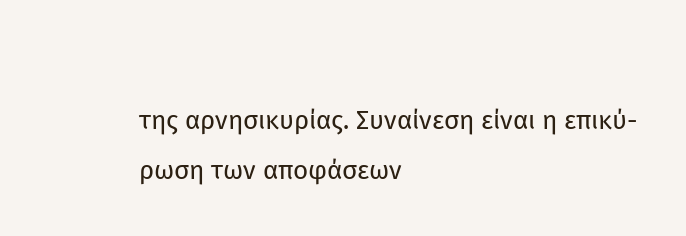της αρνησικυρίας. Συναίνεση είναι η επικύ-
ρωση των αποφάσεων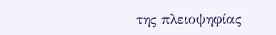της πλειοψηφίας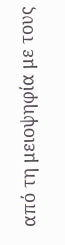από τη μειοψηφία με τους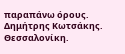παραπάνω όρους.
Δημήτρης Κωτσάκης.
Θεσσαλονίκη.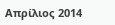Απρίλιος 2014